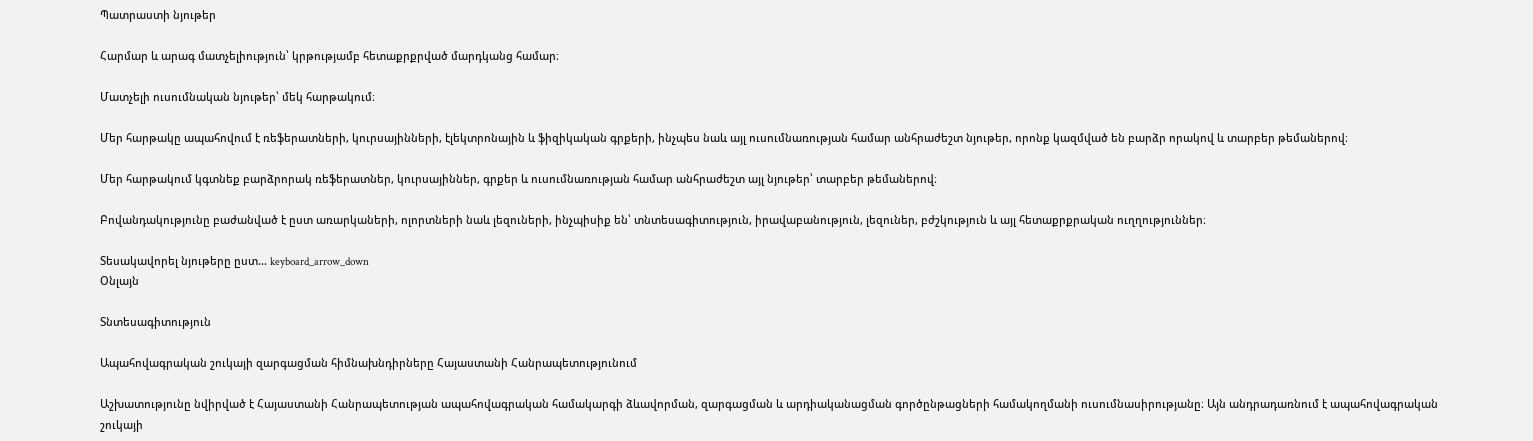Պատրաստի նյութեր

Հարմար և արագ մատչելիություն՝ կրթությամբ հետաքրքրված մարդկանց համար։

Մատչելի ուսումնական նյութեր՝ մեկ հարթակում։

Մեր հարթակը ապահովում է ռեֆերատների, կուրսայինների, էլեկտրոնային և ֆիզիկական գրքերի, ինչպես նաև այլ ուսումնառության համար անհրաժեշտ նյութեր, որոնք կազմված են բարձր որակով և տարբեր թեմաներով։

Մեր հարթակում կգտնեք բարձրորակ ռեֆերատներ, կուրսայիններ, գրքեր և ուսումնառության համար անհրաժեշտ այլ նյութեր՝ տարբեր թեմաներով։

Բովանդակությունը բաժանված է ըստ առարկաների, ոլորտների նաև լեզուների, ինչպիսիք են՝ տնտեսագիտություն, իրավաբանություն, լեզուներ, բժշկություն և այլ հետաքրքրական ուղղություններ։

Տեսակավորել նյութերը ըստ... keyboard_arrow_down
Օնլայն

Տնտեսագիտություն

Ապահովագրական շուկայի զարգացման հիմնախնդիրները Հայաստանի Հանրապետությունում

Աշխատությունը նվիրված է Հայաստանի Հանրապետության ապահովագրական համակարգի ձևավորման, զարգացման և արդիականացման գործընթացների համակողմանի ուսումնասիրությանը։ Այն անդրադառնում է ապահովագրական շուկայի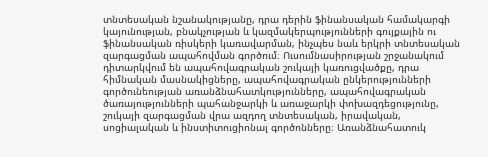տնտեսական նշանակությանը, դրա դերին ֆինանսական համակարգի կայունության, բնակչության և կազմակերպությունների գույքային ու ֆինանսական ռիսկերի կառավարման, ինչպես նաև երկրի տնտեսական զարգացման ապահովման գործում։ Ուսումնասիրության շրջանակում դիտարկվում են ապահովագրական շուկայի կառուցվածքը, դրա հիմնական մասնակիցները, ապահովագրական ընկերությունների գործունեության առանձնահատկությունները, ապահովագրական ծառայությունների պահանջարկի և առաջարկի փոխազդեցությունը, շուկայի զարգացման վրա ազդող տնտեսական, իրավական, սոցիալական և ինստիտուցիոնալ գործոնները։ Առանձնահատուկ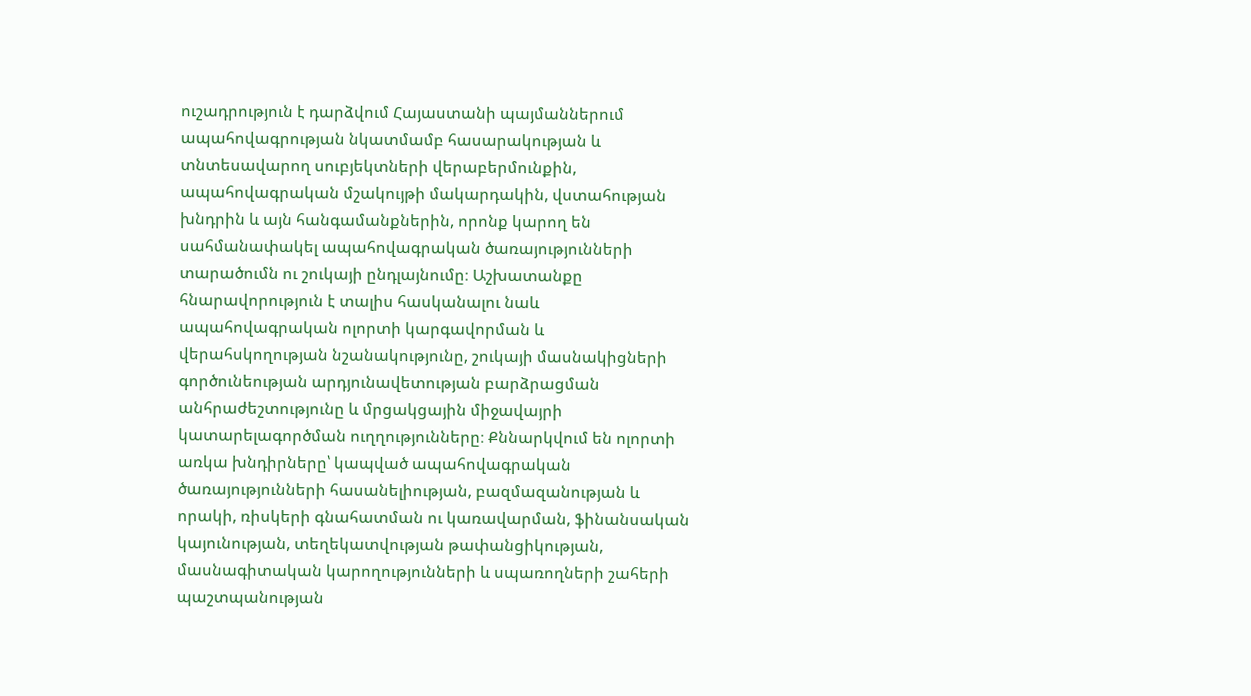ուշադրություն է դարձվում Հայաստանի պայմաններում ապահովագրության նկատմամբ հասարակության և տնտեսավարող սուբյեկտների վերաբերմունքին, ապահովագրական մշակույթի մակարդակին, վստահության խնդրին և այն հանգամանքներին, որոնք կարող են սահմանափակել ապահովագրական ծառայությունների տարածումն ու շուկայի ընդլայնումը։ Աշխատանքը հնարավորություն է տալիս հասկանալու նաև ապահովագրական ոլորտի կարգավորման և վերահսկողության նշանակությունը, շուկայի մասնակիցների գործունեության արդյունավետության բարձրացման անհրաժեշտությունը և մրցակցային միջավայրի կատարելագործման ուղղությունները։ Քննարկվում են ոլորտի առկա խնդիրները՝ կապված ապահովագրական ծառայությունների հասանելիության, բազմազանության և որակի, ռիսկերի գնահատման ու կառավարման, ֆինանսական կայունության, տեղեկատվության թափանցիկության, մասնագիտական կարողությունների և սպառողների շահերի պաշտպանության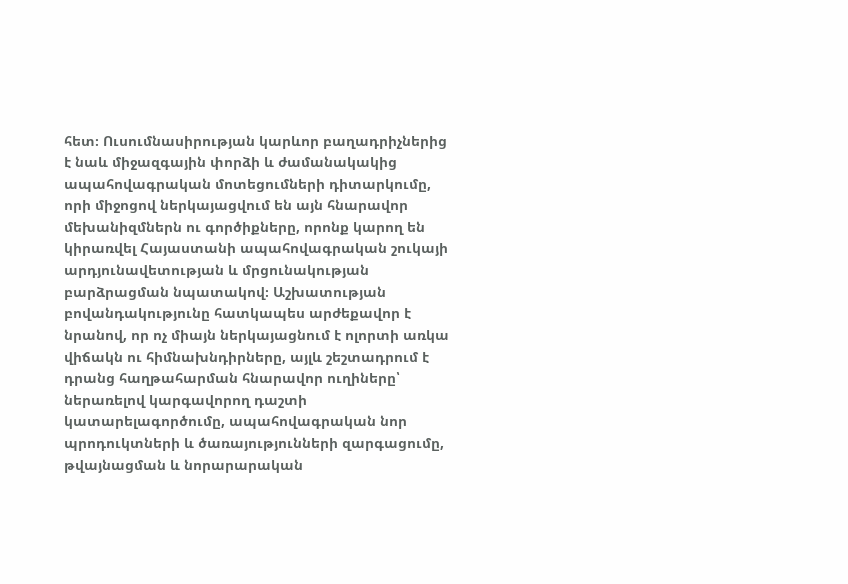հետ։ Ուսումնասիրության կարևոր բաղադրիչներից է նաև միջազգային փորձի և ժամանակակից ապահովագրական մոտեցումների դիտարկումը, որի միջոցով ներկայացվում են այն հնարավոր մեխանիզմներն ու գործիքները, որոնք կարող են կիրառվել Հայաստանի ապահովագրական շուկայի արդյունավետության և մրցունակության բարձրացման նպատակով։ Աշխատության բովանդակությունը հատկապես արժեքավոր է նրանով, որ ոչ միայն ներկայացնում է ոլորտի առկա վիճակն ու հիմնախնդիրները, այլև շեշտադրում է դրանց հաղթահարման հնարավոր ուղիները՝ ներառելով կարգավորող դաշտի կատարելագործումը, ապահովագրական նոր պրոդուկտների և ծառայությունների զարգացումը, թվայնացման և նորարարական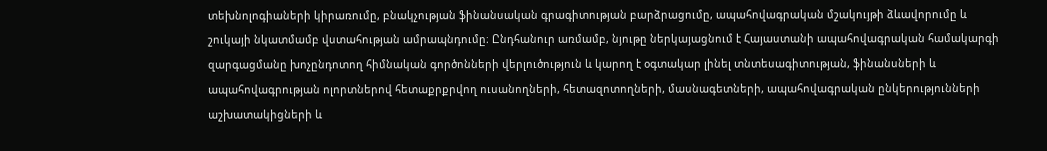տեխնոլոգիաների կիրառումը, բնակչության ֆինանսական գրագիտության բարձրացումը, ապահովագրական մշակույթի ձևավորումը և շուկայի նկատմամբ վստահության ամրապնդումը։ Ընդհանուր առմամբ, նյութը ներկայացնում է Հայաստանի ապահովագրական համակարգի զարգացմանը խոչընդոտող հիմնական գործոնների վերլուծություն և կարող է օգտակար լինել տնտեսագիտության, ֆինանսների և ապահովագրության ոլորտներով հետաքրքրվող ուսանողների, հետազոտողների, մասնագետների, ապահովագրական ընկերությունների աշխատակիցների և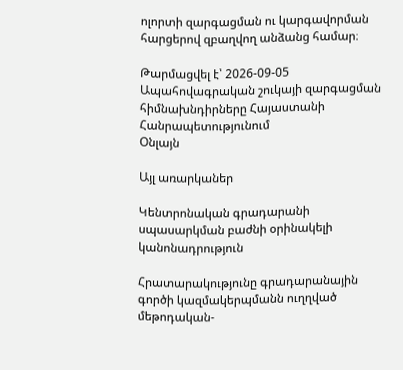ոլորտի զարգացման ու կարգավորման հարցերով զբաղվող անձանց համար։

Թարմացվել է՝ 2026-09-05
Ապահովագրական շուկայի զարգացման հիմնախնդիրները Հայաստանի Հանրապետությունում
Օնլայն

Այլ առարկաներ

Կենտրոնական գրադարանի սպասարկման բաժնի օրինակելի կանոնադրություն

Հրատարակությունը գրադարանային գործի կազմակերպմանն ուղղված մեթոդական-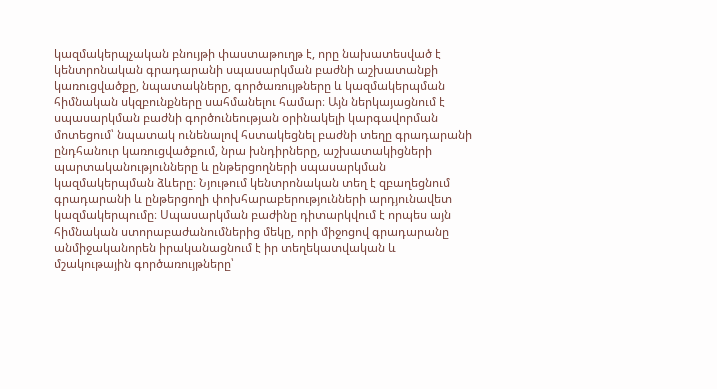կազմակերպչական բնույթի փաստաթուղթ է, որը նախատեսված է կենտրոնական գրադարանի սպասարկման բաժնի աշխատանքի կառուցվածքը, նպատակները, գործառույթները և կազմակերպման հիմնական սկզբունքները սահմանելու համար։ Այն ներկայացնում է սպասարկման բաժնի գործունեության օրինակելի կարգավորման մոտեցում՝ նպատակ ունենալով հստակեցնել բաժնի տեղը գրադարանի ընդհանուր կառուցվածքում, նրա խնդիրները, աշխատակիցների պարտականությունները և ընթերցողների սպասարկման կազմակերպման ձևերը։ Նյութում կենտրոնական տեղ է զբաղեցնում գրադարանի և ընթերցողի փոխհարաբերությունների արդյունավետ կազմակերպումը։ Սպասարկման բաժինը դիտարկվում է որպես այն հիմնական ստորաբաժանումներից մեկը, որի միջոցով գրադարանը անմիջականորեն իրականացնում է իր տեղեկատվական և մշակութային գործառույթները՝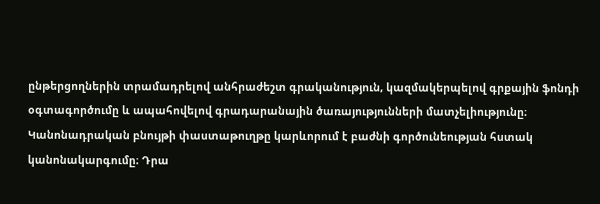ընթերցողներին տրամադրելով անհրաժեշտ գրականություն, կազմակերպելով գրքային ֆոնդի օգտագործումը և ապահովելով գրադարանային ծառայությունների մատչելիությունը։ Կանոնադրական բնույթի փաստաթուղթը կարևորում է բաժնի գործունեության հստակ կանոնակարգումը։ Դրա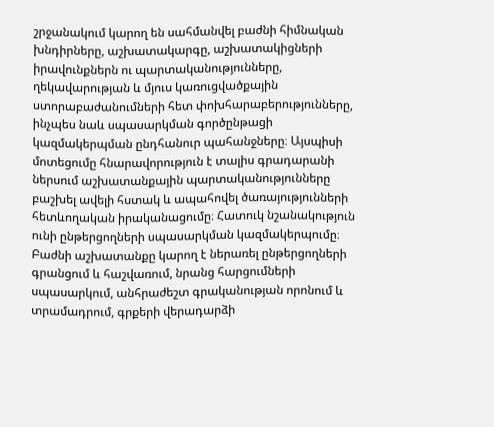շրջանակում կարող են սահմանվել բաժնի հիմնական խնդիրները, աշխատակարգը, աշխատակիցների իրավունքներն ու պարտականությունները, ղեկավարության և մյուս կառուցվածքային ստորաբաժանումների հետ փոխհարաբերությունները, ինչպես նաև սպասարկման գործընթացի կազմակերպման ընդհանուր պահանջները։ Այսպիսի մոտեցումը հնարավորություն է տալիս գրադարանի ներսում աշխատանքային պարտականությունները բաշխել ավելի հստակ և ապահովել ծառայությունների հետևողական իրականացումը։ Հատուկ նշանակություն ունի ընթերցողների սպասարկման կազմակերպումը։ Բաժնի աշխատանքը կարող է ներառել ընթերցողների գրանցում և հաշվառում, նրանց հարցումների սպասարկում, անհրաժեշտ գրականության որոնում և տրամադրում, գրքերի վերադարձի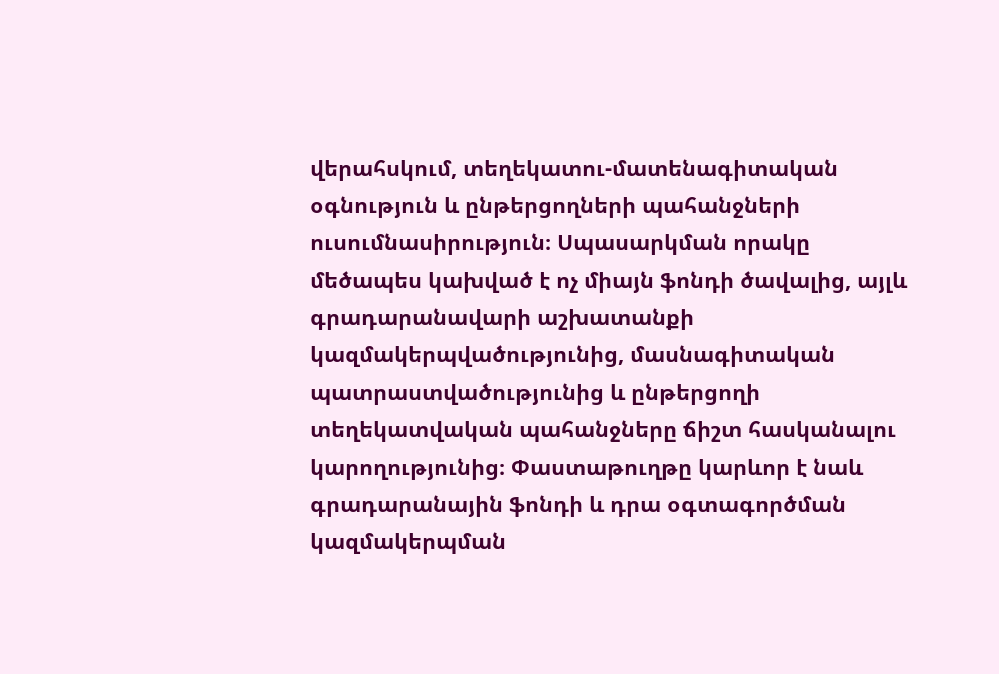վերահսկում, տեղեկատու-մատենագիտական օգնություն և ընթերցողների պահանջների ուսումնասիրություն։ Սպասարկման որակը մեծապես կախված է ոչ միայն ֆոնդի ծավալից, այլև գրադարանավարի աշխատանքի կազմակերպվածությունից, մասնագիտական պատրաստվածությունից և ընթերցողի տեղեկատվական պահանջները ճիշտ հասկանալու կարողությունից։ Փաստաթուղթը կարևոր է նաև գրադարանային ֆոնդի և դրա օգտագործման կազմակերպման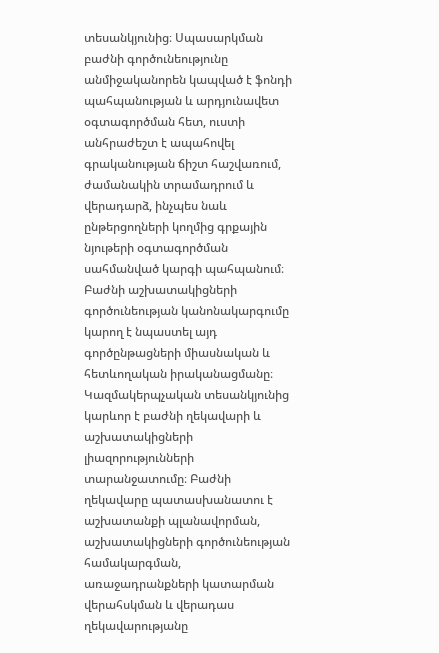տեսանկյունից։ Սպասարկման բաժնի գործունեությունը անմիջականորեն կապված է ֆոնդի պահպանության և արդյունավետ օգտագործման հետ, ուստի անհրաժեշտ է ապահովել գրականության ճիշտ հաշվառում, ժամանակին տրամադրում և վերադարձ, ինչպես նաև ընթերցողների կողմից գրքային նյութերի օգտագործման սահմանված կարգի պահպանում։ Բաժնի աշխատակիցների գործունեության կանոնակարգումը կարող է նպաստել այդ գործընթացների միասնական և հետևողական իրականացմանը։ Կազմակերպչական տեսանկյունից կարևոր է բաժնի ղեկավարի և աշխատակիցների լիազորությունների տարանջատումը։ Բաժնի ղեկավարը պատասխանատու է աշխատանքի պլանավորման, աշխատակիցների գործունեության համակարգման, առաջադրանքների կատարման վերահսկման և վերադաս ղեկավարությանը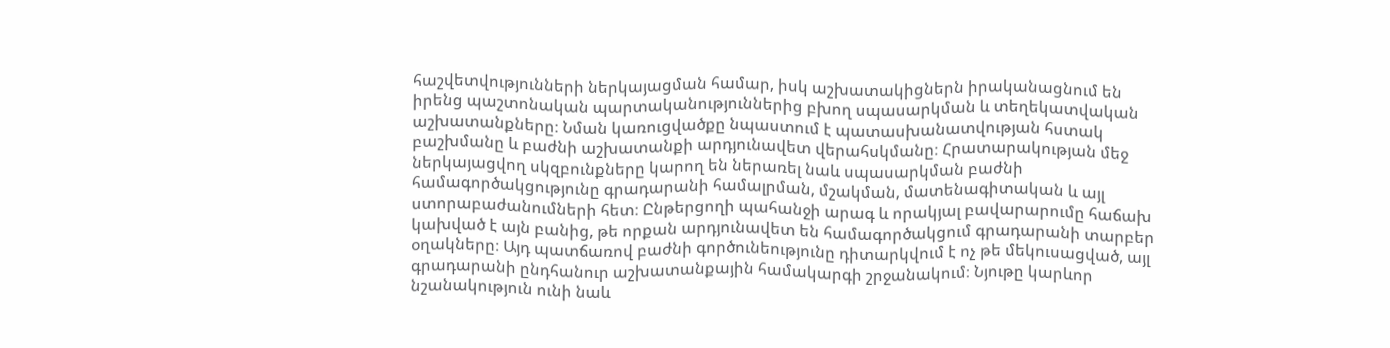հաշվետվությունների ներկայացման համար, իսկ աշխատակիցներն իրականացնում են իրենց պաշտոնական պարտականություններից բխող սպասարկման և տեղեկատվական աշխատանքները։ Նման կառուցվածքը նպաստում է պատասխանատվության հստակ բաշխմանը և բաժնի աշխատանքի արդյունավետ վերահսկմանը։ Հրատարակության մեջ ներկայացվող սկզբունքները կարող են ներառել նաև սպասարկման բաժնի համագործակցությունը գրադարանի համալրման, մշակման, մատենագիտական և այլ ստորաբաժանումների հետ։ Ընթերցողի պահանջի արագ և որակյալ բավարարումը հաճախ կախված է այն բանից, թե որքան արդյունավետ են համագործակցում գրադարանի տարբեր օղակները։ Այդ պատճառով բաժնի գործունեությունը դիտարկվում է ոչ թե մեկուսացված, այլ գրադարանի ընդհանուր աշխատանքային համակարգի շրջանակում։ Նյութը կարևոր նշանակություն ունի նաև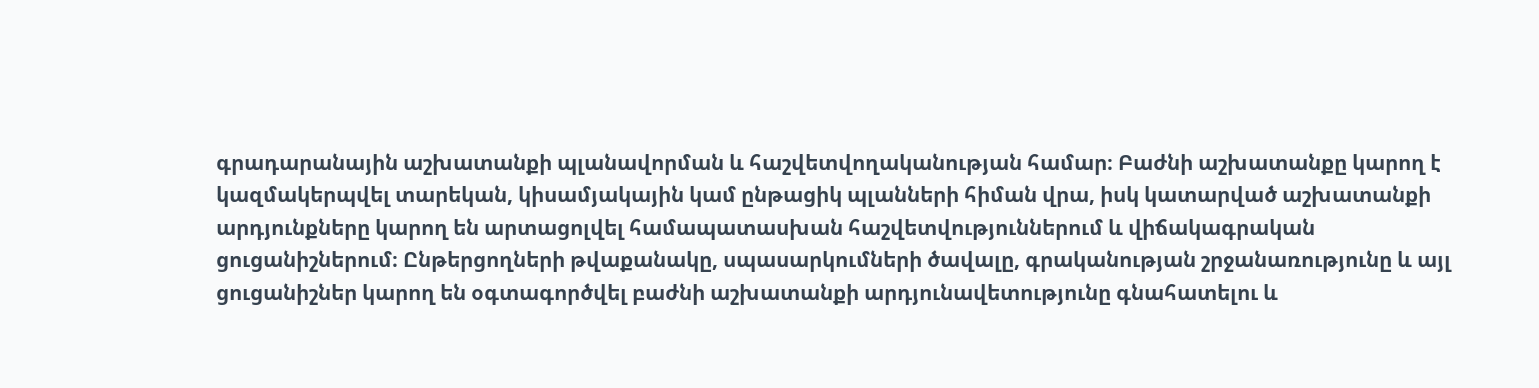գրադարանային աշխատանքի պլանավորման և հաշվետվողականության համար։ Բաժնի աշխատանքը կարող է կազմակերպվել տարեկան, կիսամյակային կամ ընթացիկ պլանների հիման վրա, իսկ կատարված աշխատանքի արդյունքները կարող են արտացոլվել համապատասխան հաշվետվություններում և վիճակագրական ցուցանիշներում։ Ընթերցողների թվաքանակը, սպասարկումների ծավալը, գրականության շրջանառությունը և այլ ցուցանիշներ կարող են օգտագործվել բաժնի աշխատանքի արդյունավետությունը գնահատելու և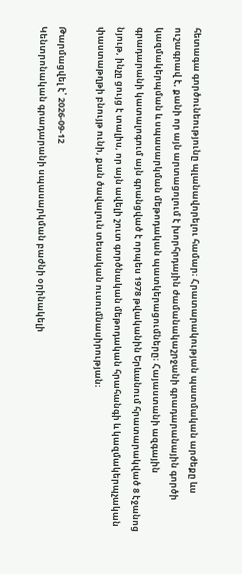հետագա գործունեությունը պլանավորելու համար։ Հրատարակության պատմական արժեքը ևս ուշագրավ է, քանի որ այն արտացոլում է խորհրդային ժամանակաշրջանի գրադարանային գործի կազմակերպման և սպասարկման մեթոդական պատկերացումները։ Հայաստանի ազգային գրադարանի կատալոգում այն գրանցված է որպես 1978 թվականին Երևանում հրատարակված 8 էջանոց նյութ, ինչը ցույց է տալիս, որ այն ավելի շուտ գործնական մեթոդական հրահանգի և կազմակերպչական փաստաթղթի բնույթ ունի, քան ծավալուն տեսական ուսումնասիրության։

Թարմացվել է՝ 2026-09-12
Կենտրոնական գրադարանի սպասարկման բաժնի օրինակելի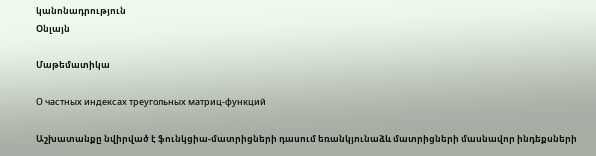կանոնադրություն
Օնլայն

Մաթեմատիկա

О частных индексах треугольных матриц-функций

Աշխատանքը նվիրված է ֆունկցիա-մատրիցների դասում եռանկյունաձև մատրիցների մասնավոր ինդեքսների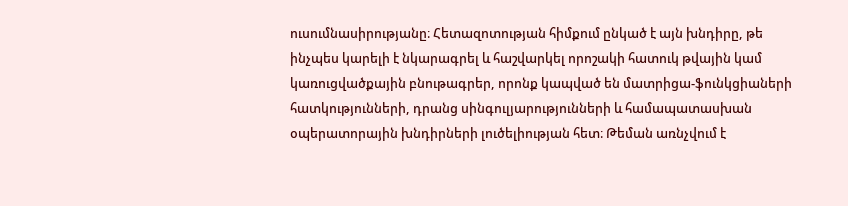ուսումնասիրությանը։ Հետազոտության հիմքում ընկած է այն խնդիրը, թե ինչպես կարելի է նկարագրել և հաշվարկել որոշակի հատուկ թվային կամ կառուցվածքային բնութագրեր, որոնք կապված են մատրիցա-ֆունկցիաների հատկությունների, դրանց սինգուլյարությունների և համապատասխան օպերատորային խնդիրների լուծելիության հետ։ Թեման առնչվում է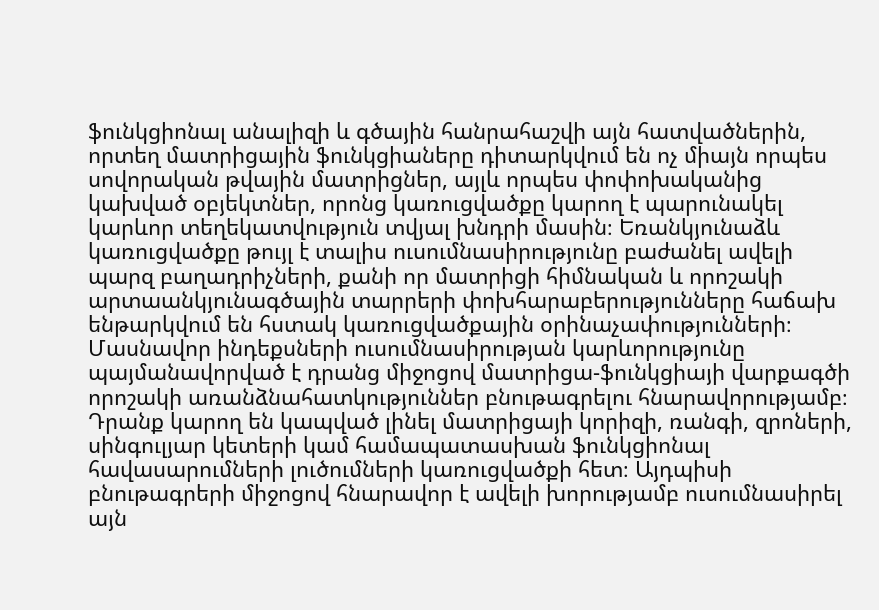ֆունկցիոնալ անալիզի և գծային հանրահաշվի այն հատվածներին, որտեղ մատրիցային ֆունկցիաները դիտարկվում են ոչ միայն որպես սովորական թվային մատրիցներ, այլև որպես փոփոխականից կախված օբյեկտներ, որոնց կառուցվածքը կարող է պարունակել կարևոր տեղեկատվություն տվյալ խնդրի մասին։ Եռանկյունաձև կառուցվածքը թույլ է տալիս ուսումնասիրությունը բաժանել ավելի պարզ բաղադրիչների, քանի որ մատրիցի հիմնական և որոշակի արտաանկյունագծային տարրերի փոխհարաբերությունները հաճախ ենթարկվում են հստակ կառուցվածքային օրինաչափությունների։ Մասնավոր ինդեքսների ուսումնասիրության կարևորությունը պայմանավորված է դրանց միջոցով մատրիցա-ֆունկցիայի վարքագծի որոշակի առանձնահատկություններ բնութագրելու հնարավորությամբ։ Դրանք կարող են կապված լինել մատրիցայի կորիզի, ռանգի, զրոների, սինգուլյար կետերի կամ համապատասխան ֆունկցիոնալ հավասարումների լուծումների կառուցվածքի հետ։ Այդպիսի բնութագրերի միջոցով հնարավոր է ավելի խորությամբ ուսումնասիրել այն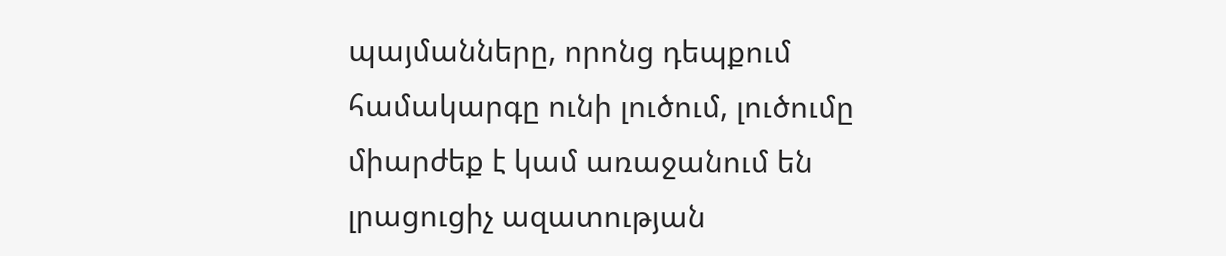պայմանները, որոնց դեպքում համակարգը ունի լուծում, լուծումը միարժեք է կամ առաջանում են լրացուցիչ ազատության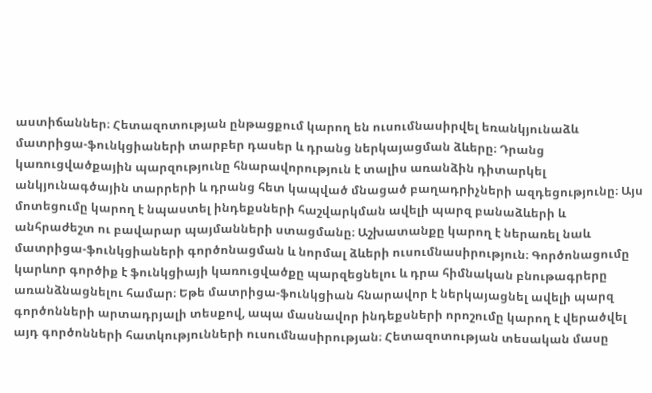աստիճաններ։ Հետազոտության ընթացքում կարող են ուսումնասիրվել եռանկյունաձև մատրիցա-ֆունկցիաների տարբեր դասեր և դրանց ներկայացման ձևերը։ Դրանց կառուցվածքային պարզությունը հնարավորություն է տալիս առանձին դիտարկել անկյունագծային տարրերի և դրանց հետ կապված մնացած բաղադրիչների ազդեցությունը։ Այս մոտեցումը կարող է նպաստել ինդեքսների հաշվարկման ավելի պարզ բանաձևերի և անհրաժեշտ ու բավարար պայմանների ստացմանը։ Աշխատանքը կարող է ներառել նաև մատրիցա-ֆունկցիաների գործոնացման և նորմալ ձևերի ուսումնասիրություն։ Գործոնացումը կարևոր գործիք է ֆունկցիայի կառուցվածքը պարզեցնելու և դրա հիմնական բնութագրերը առանձնացնելու համար։ Եթե մատրիցա-ֆունկցիան հնարավոր է ներկայացնել ավելի պարզ գործոնների արտադրյալի տեսքով, ապա մասնավոր ինդեքսների որոշումը կարող է վերածվել այդ գործոնների հատկությունների ուսումնասիրության։ Հետազոտության տեսական մասը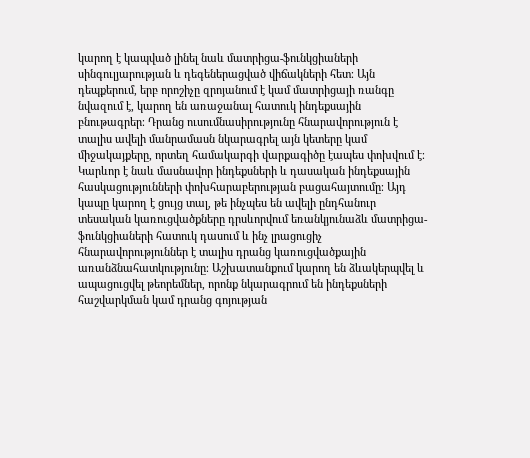կարող է կապված լինել նաև մատրիցա-ֆունկցիաների սինգուլյարության և դեգեներացված վիճակների հետ։ Այն դեպքերում, երբ որոշիչը զրոյանում է կամ մատրիցայի ռանգը նվազում է, կարող են առաջանալ հատուկ ինդեքսային բնութագրեր։ Դրանց ուսումնասիրությունը հնարավորություն է տալիս ավելի մանրամասն նկարագրել այն կետերը կամ միջակայքերը, որտեղ համակարգի վարքագիծը էապես փոխվում է։ Կարևոր է նաև մասնավոր ինդեքսների և դասական ինդեքսային հասկացությունների փոխհարաբերության բացահայտումը։ Այդ կապը կարող է ցույց տալ, թե ինչպես են ավելի ընդհանուր տեսական կառուցվածքները դրսևորվում եռանկյունաձև մատրիցա-ֆունկցիաների հատուկ դասում և ինչ լրացուցիչ հնարավորություններ է տալիս դրանց կառուցվածքային առանձնահատկությունը։ Աշխատանքում կարող են ձևակերպվել և ապացուցվել թեորեմներ, որոնք նկարագրում են ինդեքսների հաշվարկման կամ դրանց գոյության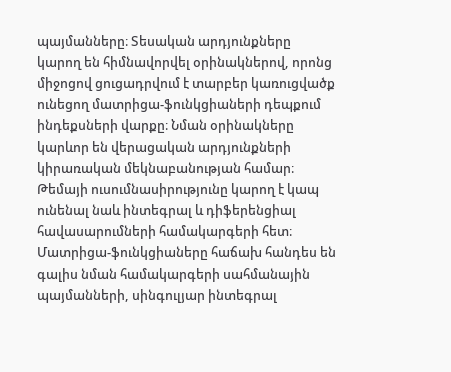պայմանները։ Տեսական արդյունքները կարող են հիմնավորվել օրինակներով, որոնց միջոցով ցուցադրվում է տարբեր կառուցվածք ունեցող մատրիցա-ֆունկցիաների դեպքում ինդեքսների վարքը։ Նման օրինակները կարևոր են վերացական արդյունքների կիրառական մեկնաբանության համար։ Թեմայի ուսումնասիրությունը կարող է կապ ունենալ նաև ինտեգրալ և դիֆերենցիալ հավասարումների համակարգերի հետ։ Մատրիցա-ֆունկցիաները հաճախ հանդես են գալիս նման համակարգերի սահմանային պայմանների, սինգուլյար ինտեգրալ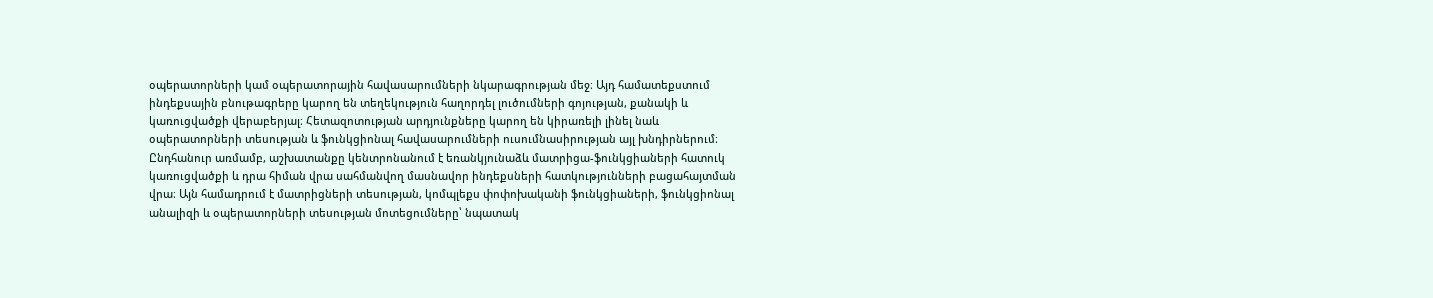օպերատորների կամ օպերատորային հավասարումների նկարագրության մեջ։ Այդ համատեքստում ինդեքսային բնութագրերը կարող են տեղեկություն հաղորդել լուծումների գոյության, քանակի և կառուցվածքի վերաբերյալ։ Հետազոտության արդյունքները կարող են կիրառելի լինել նաև օպերատորների տեսության և ֆունկցիոնալ հավասարումների ուսումնասիրության այլ խնդիրներում։ Ընդհանուր առմամբ, աշխատանքը կենտրոնանում է եռանկյունաձև մատրիցա-ֆունկցիաների հատուկ կառուցվածքի և դրա հիման վրա սահմանվող մասնավոր ինդեքսների հատկությունների բացահայտման վրա։ Այն համադրում է մատրիցների տեսության, կոմպլեքս փոփոխականի ֆունկցիաների, ֆունկցիոնալ անալիզի և օպերատորների տեսության մոտեցումները՝ նպատակ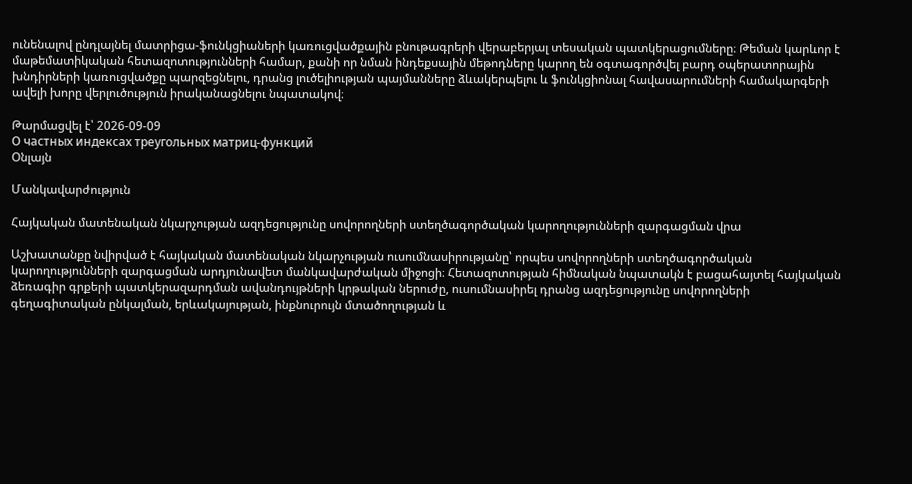ունենալով ընդլայնել մատրիցա-ֆունկցիաների կառուցվածքային բնութագրերի վերաբերյալ տեսական պատկերացումները։ Թեման կարևոր է մաթեմատիկական հետազոտությունների համար, քանի որ նման ինդեքսային մեթոդները կարող են օգտագործվել բարդ օպերատորային խնդիրների կառուցվածքը պարզեցնելու, դրանց լուծելիության պայմանները ձևակերպելու և ֆունկցիոնալ հավասարումների համակարգերի ավելի խորը վերլուծություն իրականացնելու նպատակով։

Թարմացվել է՝ 2026-09-09
О частных индексах треугольных матриц-функций
Օնլայն

Մանկավարժություն

Հայկական մատենական նկարչության ազդեցությունը սովորողների ստեղծագործական կարողությունների զարգացման վրա

Աշխատանքը նվիրված է հայկական մատենական նկարչության ուսումնասիրությանը՝ որպես սովորողների ստեղծագործական կարողությունների զարգացման արդյունավետ մանկավարժական միջոցի։ Հետազոտության հիմնական նպատակն է բացահայտել հայկական ձեռագիր գրքերի պատկերազարդման ավանդույթների կրթական ներուժը, ուսումնասիրել դրանց ազդեցությունը սովորողների գեղագիտական ընկալման, երևակայության, ինքնուրույն մտածողության և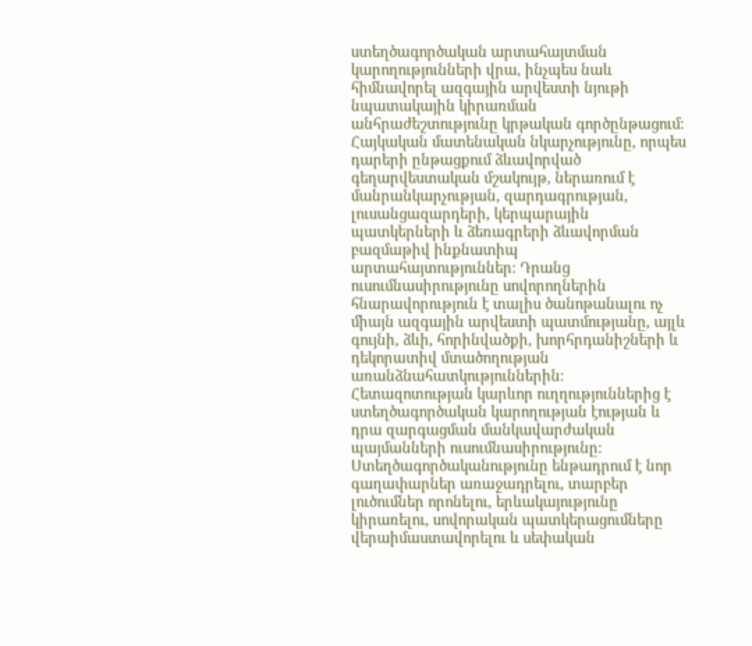ստեղծագործական արտահայտման կարողությունների վրա, ինչպես նաև հիմնավորել ազգային արվեստի նյութի նպատակային կիրառման անհրաժեշտությունը կրթական գործընթացում։ Հայկական մատենական նկարչությունը, որպես դարերի ընթացքում ձևավորված գեղարվեստական մշակույթ, ներառում է մանրանկարչության, զարդագրության, լուսանցազարդերի, կերպարային պատկերների և ձեռագրերի ձևավորման բազմաթիվ ինքնատիպ արտահայտություններ։ Դրանց ուսումնասիրությունը սովորողներին հնարավորություն է տալիս ծանոթանալու ոչ միայն ազգային արվեստի պատմությանը, այլև գույնի, ձևի, հորինվածքի, խորհրդանիշների և դեկորատիվ մտածողության առանձնահատկություններին։ Հետազոտության կարևոր ուղղություններից է ստեղծագործական կարողության էության և դրա զարգացման մանկավարժական պայմանների ուսումնասիրությունը։ Ստեղծագործականությունը ենթադրում է նոր գաղափարներ առաջադրելու, տարբեր լուծումներ որոնելու, երևակայությունը կիրառելու, սովորական պատկերացումները վերաիմաստավորելու և սեփական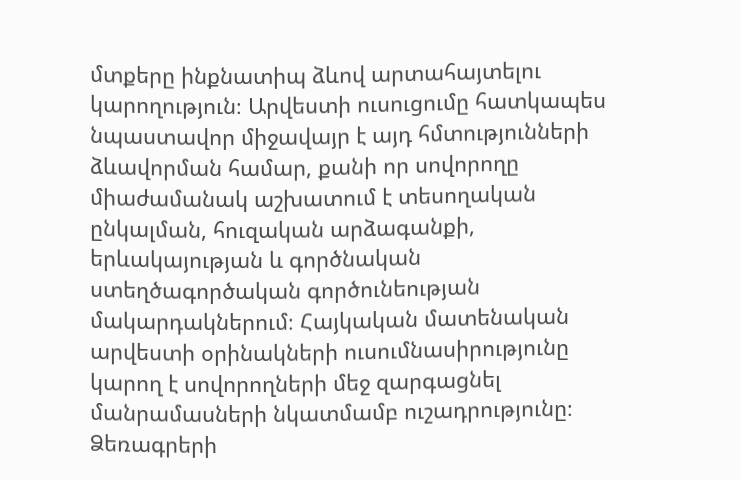մտքերը ինքնատիպ ձևով արտահայտելու կարողություն։ Արվեստի ուսուցումը հատկապես նպաստավոր միջավայր է այդ հմտությունների ձևավորման համար, քանի որ սովորողը միաժամանակ աշխատում է տեսողական ընկալման, հուզական արձագանքի, երևակայության և գործնական ստեղծագործական գործունեության մակարդակներում։ Հայկական մատենական արվեստի օրինակների ուսումնասիրությունը կարող է սովորողների մեջ զարգացնել մանրամասների նկատմամբ ուշադրությունը։ Ձեռագրերի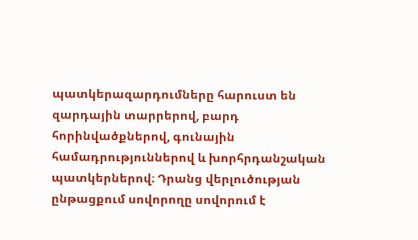պատկերազարդումները հարուստ են զարդային տարրերով, բարդ հորինվածքներով, գունային համադրություններով և խորհրդանշական պատկերներով։ Դրանց վերլուծության ընթացքում սովորողը սովորում է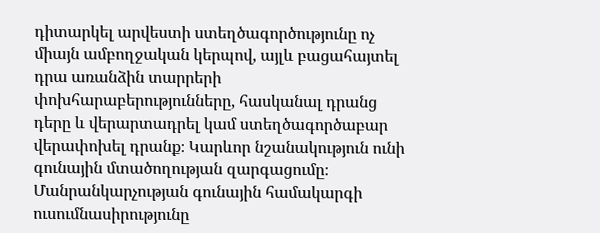դիտարկել արվեստի ստեղծագործությունը ոչ միայն ամբողջական կերպով, այլև բացահայտել դրա առանձին տարրերի փոխհարաբերությունները, հասկանալ դրանց դերը և վերարտադրել կամ ստեղծագործաբար վերափոխել դրանք։ Կարևոր նշանակություն ունի գունային մտածողության զարգացումը։ Մանրանկարչության գունային համակարգի ուսումնասիրությունը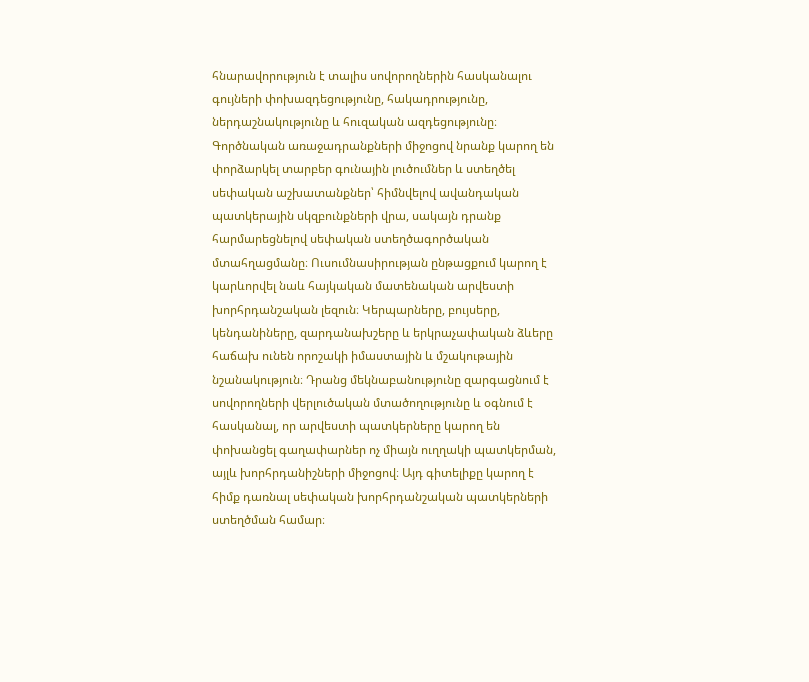հնարավորություն է տալիս սովորողներին հասկանալու գույների փոխազդեցությունը, հակադրությունը, ներդաշնակությունը և հուզական ազդեցությունը։ Գործնական առաջադրանքների միջոցով նրանք կարող են փորձարկել տարբեր գունային լուծումներ և ստեղծել սեփական աշխատանքներ՝ հիմնվելով ավանդական պատկերային սկզբունքների վրա, սակայն դրանք հարմարեցնելով սեփական ստեղծագործական մտահղացմանը։ Ուսումնասիրության ընթացքում կարող է կարևորվել նաև հայկական մատենական արվեստի խորհրդանշական լեզուն։ Կերպարները, բույսերը, կենդանիները, զարդանախշերը և երկրաչափական ձևերը հաճախ ունեն որոշակի իմաստային և մշակութային նշանակություն։ Դրանց մեկնաբանությունը զարգացնում է սովորողների վերլուծական մտածողությունը և օգնում է հասկանալ, որ արվեստի պատկերները կարող են փոխանցել գաղափարներ ոչ միայն ուղղակի պատկերման, այլև խորհրդանիշների միջոցով։ Այդ գիտելիքը կարող է հիմք դառնալ սեփական խորհրդանշական պատկերների ստեղծման համար։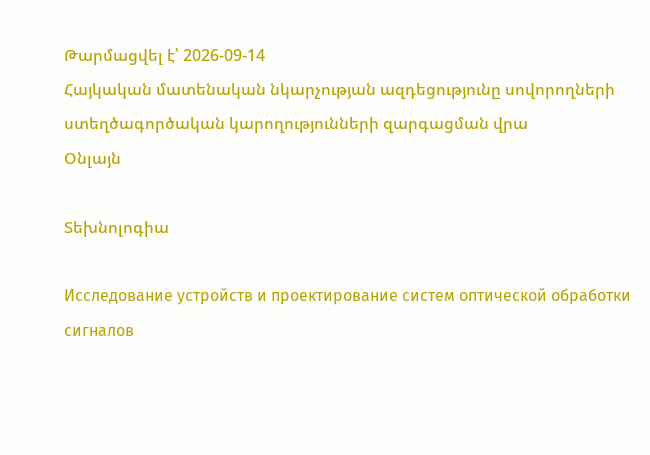Թարմացվել է՝ 2026-09-14
Հայկական մատենական նկարչության ազդեցությունը սովորողների ստեղծագործական կարողությունների զարգացման վրա
Օնլայն

Տեխնոլոգիա

Исследование устройств и проектирование систем оптической обработки сигналов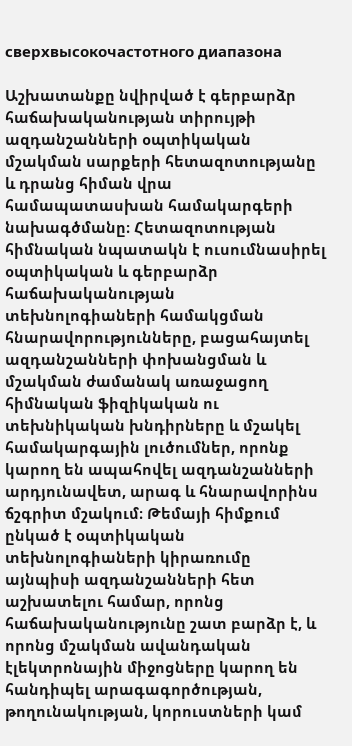сверхвысокочастотного диапазона

Աշխատանքը նվիրված է գերբարձր հաճախականության տիրույթի ազդանշանների օպտիկական մշակման սարքերի հետազոտությանը և դրանց հիման վրա համապատասխան համակարգերի նախագծմանը։ Հետազոտության հիմնական նպատակն է ուսումնասիրել օպտիկական և գերբարձր հաճախականության տեխնոլոգիաների համակցման հնարավորությունները, բացահայտել ազդանշանների փոխանցման և մշակման ժամանակ առաջացող հիմնական ֆիզիկական ու տեխնիկական խնդիրները և մշակել համակարգային լուծումներ, որոնք կարող են ապահովել ազդանշանների արդյունավետ, արագ և հնարավորինս ճշգրիտ մշակում։ Թեմայի հիմքում ընկած է օպտիկական տեխնոլոգիաների կիրառումը այնպիսի ազդանշանների հետ աշխատելու համար, որոնց հաճախականությունը շատ բարձր է, և որոնց մշակման ավանդական էլեկտրոնային միջոցները կարող են հանդիպել արագագործության, թողունակության, կորուստների կամ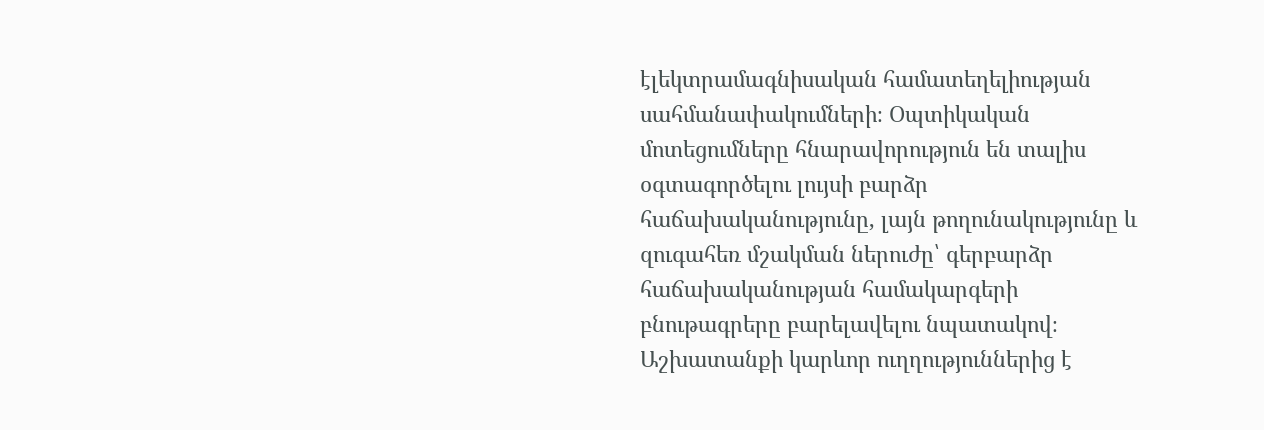էլեկտրամագնիսական համատեղելիության սահմանափակումների։ Օպտիկական մոտեցումները հնարավորություն են տալիս օգտագործելու լույսի բարձր հաճախականությունը, լայն թողունակությունը և զուգահեռ մշակման ներուժը՝ գերբարձր հաճախականության համակարգերի բնութագրերը բարելավելու նպատակով։ Աշխատանքի կարևոր ուղղություններից է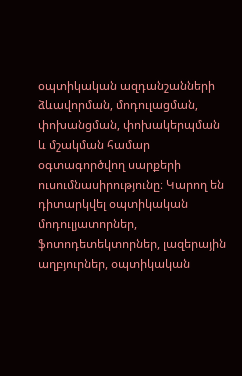օպտիկական ազդանշանների ձևավորման, մոդուլացման, փոխանցման, փոխակերպման և մշակման համար օգտագործվող սարքերի ուսումնասիրությունը։ Կարող են դիտարկվել օպտիկական մոդուլյատորներ, ֆոտոդետեկտորներ, լազերային աղբյուրներ, օպտիկական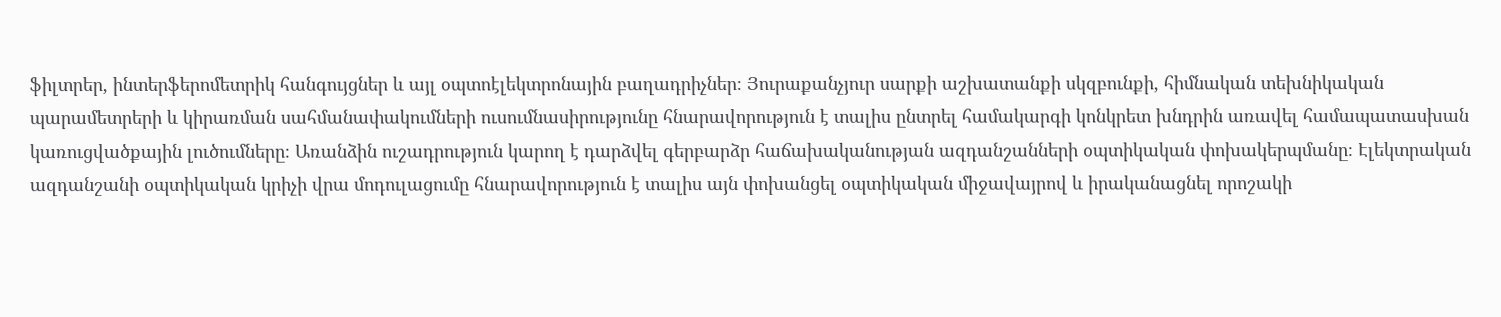ֆիլտրեր, ինտերֆերոմետրիկ հանգույցներ և այլ օպտոէլեկտրոնային բաղադրիչներ։ Յուրաքանչյուր սարքի աշխատանքի սկզբունքի, հիմնական տեխնիկական պարամետրերի և կիրառման սահմանափակումների ուսումնասիրությունը հնարավորություն է տալիս ընտրել համակարգի կոնկրետ խնդրին առավել համապատասխան կառուցվածքային լուծումները։ Առանձին ուշադրություն կարող է դարձվել գերբարձր հաճախականության ազդանշանների օպտիկական փոխակերպմանը։ Էլեկտրական ազդանշանի օպտիկական կրիչի վրա մոդուլացումը հնարավորություն է տալիս այն փոխանցել օպտիկական միջավայրով և իրականացնել որոշակի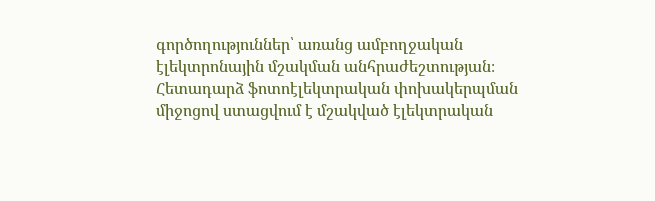գործողություններ՝ առանց ամբողջական էլեկտրոնային մշակման անհրաժեշտության։ Հետադարձ ֆոտոէլեկտրական փոխակերպման միջոցով ստացվում է մշակված էլեկտրական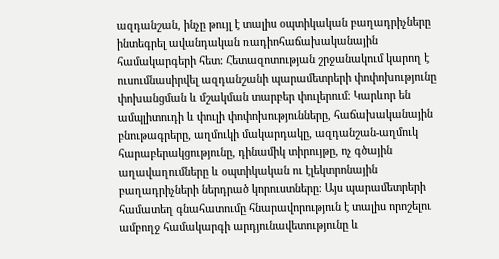ազդանշան, ինչը թույլ է տալիս օպտիկական բաղադրիչները ինտեգրել ավանդական ռադիոհաճախականային համակարգերի հետ։ Հետազոտության շրջանակում կարող է ուսումնասիրվել ազդանշանի պարամետրերի փոփոխությունը փոխանցման և մշակման տարբեր փուլերում։ Կարևոր են ամպլիտուդի և փուլի փոփոխությունները, հաճախականային բնութագրերը, աղմուկի մակարդակը, ազդանշան-աղմուկ հարաբերակցությունը, դինամիկ տիրույթը, ոչ գծային աղավաղումները և օպտիկական ու էլեկտրոնային բաղադրիչների ներդրած կորուստները։ Այս պարամետրերի համատեղ գնահատումը հնարավորություն է տալիս որոշելու ամբողջ համակարգի արդյունավետությունը և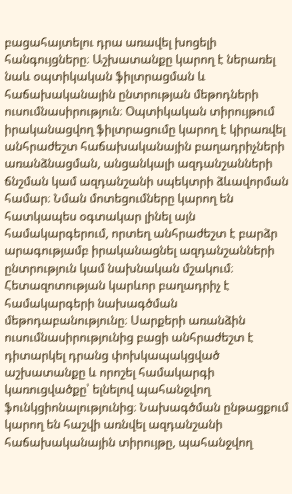բացահայտելու դրա առավել խոցելի հանգույցները։ Աշխատանքը կարող է ներառել նաև օպտիկական ֆիլտրացման և հաճախականային ընտրության մեթոդների ուսումնասիրություն։ Օպտիկական տիրույթում իրականացվող ֆիլտրացումը կարող է կիրառվել անհրաժեշտ հաճախականային բաղադրիչների առանձնացման, անցանկալի ազդանշանների ճնշման կամ ազդանշանի սպեկտրի ձևավորման համար։ Նման մոտեցումները կարող են հատկապես օգտակար լինել այն համակարգերում, որտեղ անհրաժեշտ է բարձր արագությամբ իրականացնել ազդանշանների ընտրություն կամ նախնական մշակում։ Հետազոտության կարևոր բաղադրիչ է համակարգերի նախագծման մեթոդաբանությունը։ Սարքերի առանձին ուսումնասիրությունից բացի անհրաժեշտ է դիտարկել դրանց փոխկապակցված աշխատանքը և որոշել համակարգի կառուցվածքը՝ ելնելով պահանջվող ֆունկցիոնալությունից։ Նախագծման ընթացքում կարող են հաշվի առնվել ազդանշանի հաճախականային տիրույթը, պահանջվող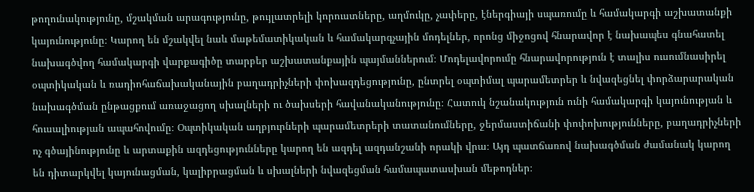թողունակությունը, մշակման արագությունը, թույլատրելի կորուստները, աղմուկը, չափերը, էներգիայի սպառումը և համակարգի աշխատանքի կայունությունը։ Կարող են մշակվել նաև մաթեմատիկական և համակարգչային մոդելներ, որոնց միջոցով հնարավոր է նախապես գնահատել նախագծվող համակարգի վարքագիծը տարբեր աշխատանքային պայմաններում։ Մոդելավորումը հնարավորություն է տալիս ուսումնասիրել օպտիկական և ռադիոհաճախականային բաղադրիչների փոխազդեցությունը, ընտրել օպտիմալ պարամետրեր և նվազեցնել փորձարարական նախագծման ընթացքում առաջացող սխալների ու ծախսերի հավանականությունը։ Հատուկ նշանակություն ունի համակարգի կայունության և հուսալիության ապահովումը։ Օպտիկական աղբյուրների պարամետրերի տատանումները, ջերմաստիճանի փոփոխությունները, բաղադրիչների ոչ գծայինությունը և արտաքին ազդեցությունները կարող են ազդել ազդանշանի որակի վրա։ Այդ պատճառով նախագծման ժամանակ կարող են դիտարկվել կայունացման, կալիբրացման և սխալների նվազեցման համապատասխան մեթոդներ։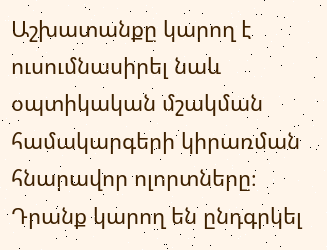Աշխատանքը կարող է ուսումնասիրել նաև օպտիկական մշակման համակարգերի կիրառման հնարավոր ոլորտները։ Դրանք կարող են ընդգրկել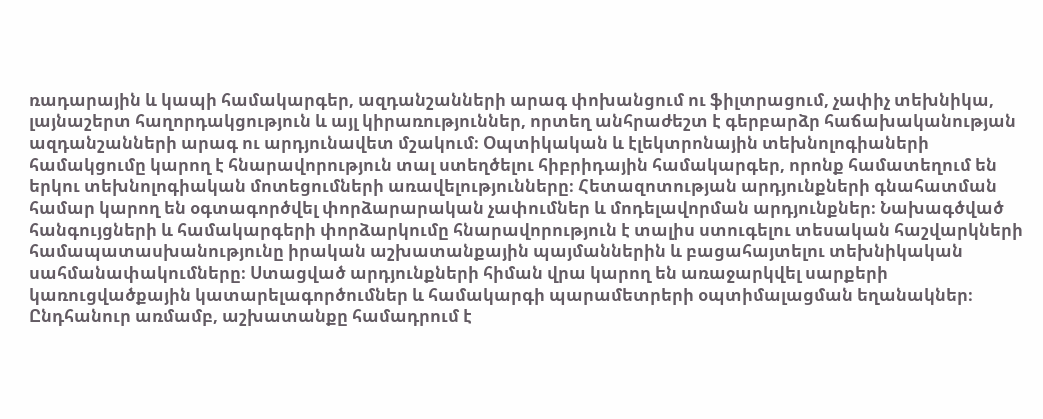ռադարային և կապի համակարգեր, ազդանշանների արագ փոխանցում ու ֆիլտրացում, չափիչ տեխնիկա, լայնաշերտ հաղորդակցություն և այլ կիրառություններ, որտեղ անհրաժեշտ է գերբարձր հաճախականության ազդանշանների արագ ու արդյունավետ մշակում։ Օպտիկական և էլեկտրոնային տեխնոլոգիաների համակցումը կարող է հնարավորություն տալ ստեղծելու հիբրիդային համակարգեր, որոնք համատեղում են երկու տեխնոլոգիական մոտեցումների առավելությունները։ Հետազոտության արդյունքների գնահատման համար կարող են օգտագործվել փորձարարական չափումներ և մոդելավորման արդյունքներ։ Նախագծված հանգույցների և համակարգերի փորձարկումը հնարավորություն է տալիս ստուգելու տեսական հաշվարկների համապատասխանությունը իրական աշխատանքային պայմաններին և բացահայտելու տեխնիկական սահմանափակումները։ Ստացված արդյունքների հիման վրա կարող են առաջարկվել սարքերի կառուցվածքային կատարելագործումներ և համակարգի պարամետրերի օպտիմալացման եղանակներ։ Ընդհանուր առմամբ, աշխատանքը համադրում է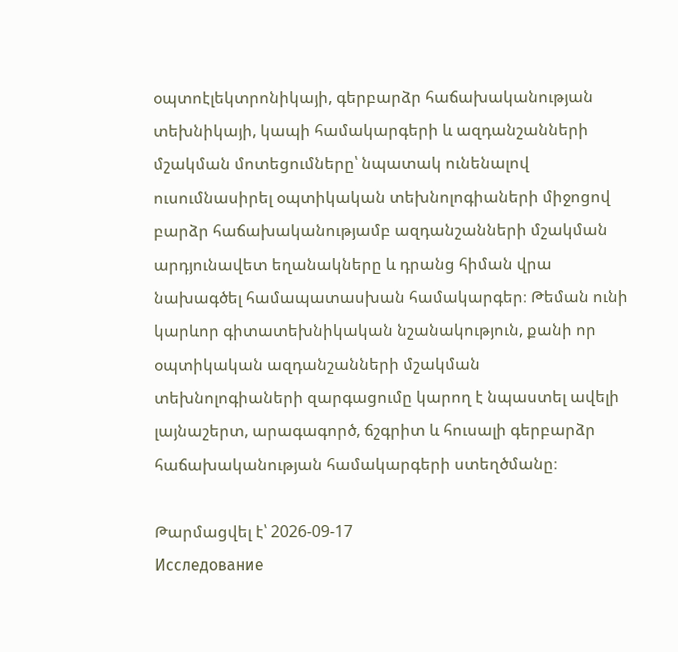օպտոէլեկտրոնիկայի, գերբարձր հաճախականության տեխնիկայի, կապի համակարգերի և ազդանշանների մշակման մոտեցումները՝ նպատակ ունենալով ուսումնասիրել օպտիկական տեխնոլոգիաների միջոցով բարձր հաճախականությամբ ազդանշանների մշակման արդյունավետ եղանակները և դրանց հիման վրա նախագծել համապատասխան համակարգեր։ Թեման ունի կարևոր գիտատեխնիկական նշանակություն, քանի որ օպտիկական ազդանշանների մշակման տեխնոլոգիաների զարգացումը կարող է նպաստել ավելի լայնաշերտ, արագագործ, ճշգրիտ և հուսալի գերբարձր հաճախականության համակարգերի ստեղծմանը։

Թարմացվել է՝ 2026-09-17
Исследование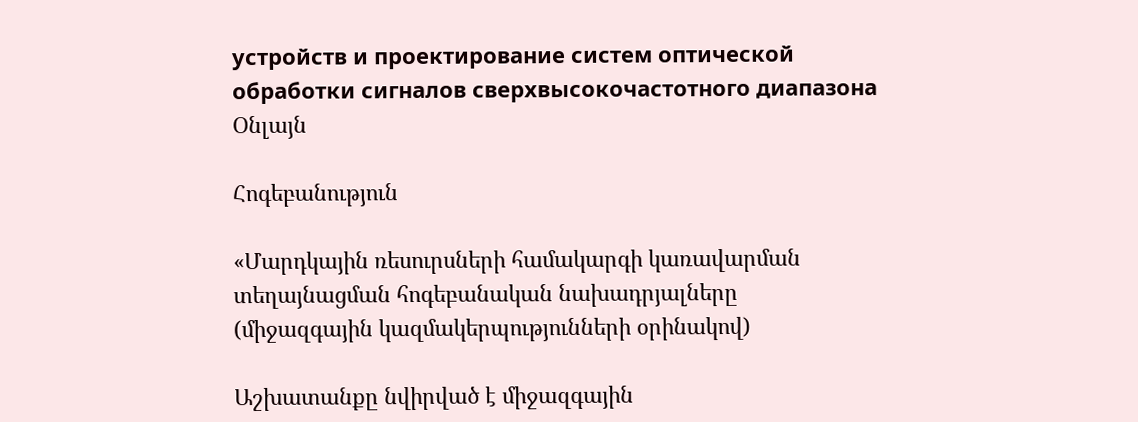устройств и проектирование систем оптической обработки сигналов сверхвысокочастотного диапазона
Օնլայն

Հոգեբանություն

«Մարդկային ռեսուրսների համակարգի կառավարման տեղայնացման հոգեբանական նախադրյալները (միջազգային կազմակերպությունների օրինակով)

Աշխատանքը նվիրված է միջազգային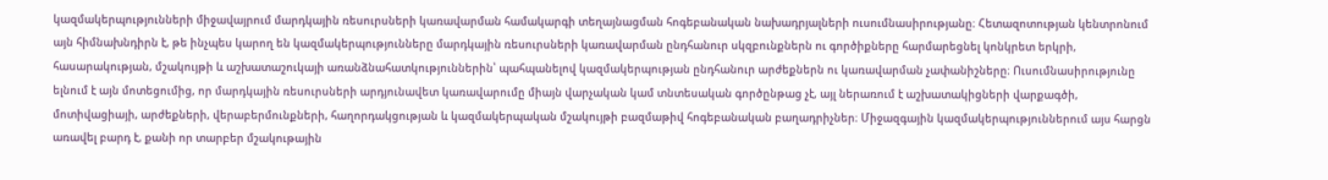կազմակերպությունների միջավայրում մարդկային ռեսուրսների կառավարման համակարգի տեղայնացման հոգեբանական նախադրյալների ուսումնասիրությանը։ Հետազոտության կենտրոնում այն հիմնախնդիրն է, թե ինչպես կարող են կազմակերպությունները մարդկային ռեսուրսների կառավարման ընդհանուր սկզբունքներն ու գործիքները հարմարեցնել կոնկրետ երկրի, հասարակության, մշակույթի և աշխատաշուկայի առանձնահատկություններին՝ պահպանելով կազմակերպության ընդհանուր արժեքներն ու կառավարման չափանիշները։ Ուսումնասիրությունը ելնում է այն մոտեցումից, որ մարդկային ռեսուրսների արդյունավետ կառավարումը միայն վարչական կամ տնտեսական գործընթաց չէ, այլ ներառում է աշխատակիցների վարքագծի, մոտիվացիայի, արժեքների, վերաբերմունքների, հաղորդակցության և կազմակերպական մշակույթի բազմաթիվ հոգեբանական բաղադրիչներ։ Միջազգային կազմակերպություններում այս հարցն առավել բարդ է, քանի որ տարբեր մշակութային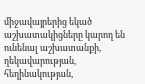միջավայրերից եկած աշխատակիցները կարող են ունենալ աշխատանքի, ղեկավարության, հեղինակության,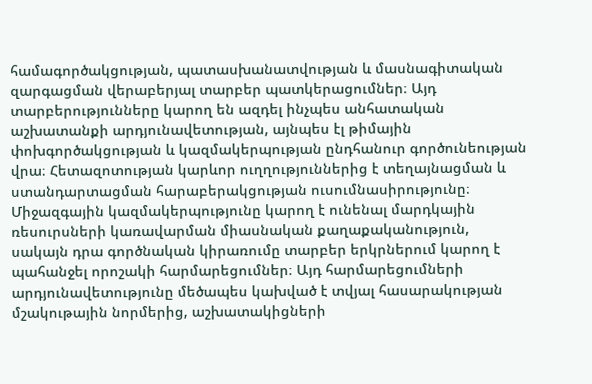համագործակցության, պատասխանատվության և մասնագիտական զարգացման վերաբերյալ տարբեր պատկերացումներ։ Այդ տարբերությունները կարող են ազդել ինչպես անհատական աշխատանքի արդյունավետության, այնպես էլ թիմային փոխգործակցության և կազմակերպության ընդհանուր գործունեության վրա։ Հետազոտության կարևոր ուղղություններից է տեղայնացման և ստանդարտացման հարաբերակցության ուսումնասիրությունը։ Միջազգային կազմակերպությունը կարող է ունենալ մարդկային ռեսուրսների կառավարման միասնական քաղաքականություն, սակայն դրա գործնական կիրառումը տարբեր երկրներում կարող է պահանջել որոշակի հարմարեցումներ։ Այդ հարմարեցումների արդյունավետությունը մեծապես կախված է տվյալ հասարակության մշակութային նորմերից, աշխատակիցների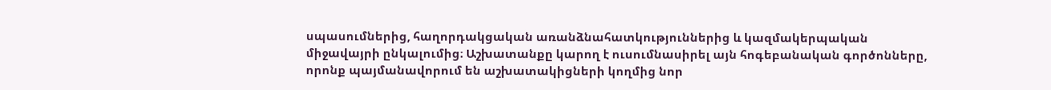սպասումներից, հաղորդակցական առանձնահատկություններից և կազմակերպական միջավայրի ընկալումից։ Աշխատանքը կարող է ուսումնասիրել այն հոգեբանական գործոնները, որոնք պայմանավորում են աշխատակիցների կողմից նոր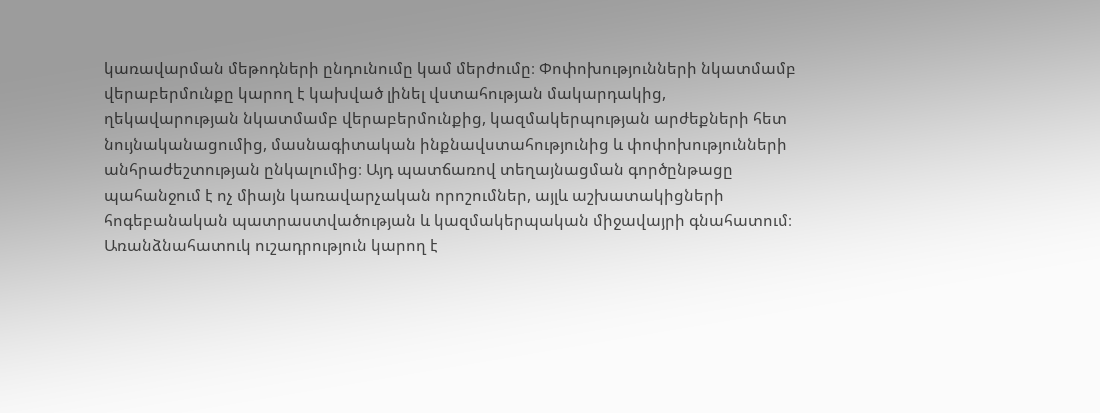կառավարման մեթոդների ընդունումը կամ մերժումը։ Փոփոխությունների նկատմամբ վերաբերմունքը կարող է կախված լինել վստահության մակարդակից, ղեկավարության նկատմամբ վերաբերմունքից, կազմակերպության արժեքների հետ նույնականացումից, մասնագիտական ինքնավստահությունից և փոփոխությունների անհրաժեշտության ընկալումից։ Այդ պատճառով տեղայնացման գործընթացը պահանջում է ոչ միայն կառավարչական որոշումներ, այլև աշխատակիցների հոգեբանական պատրաստվածության և կազմակերպական միջավայրի գնահատում։ Առանձնահատուկ ուշադրություն կարող է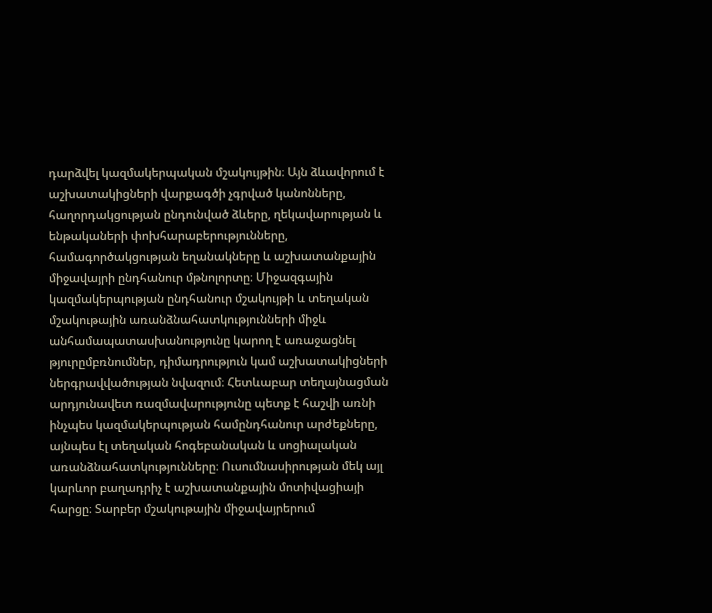դարձվել կազմակերպական մշակույթին։ Այն ձևավորում է աշխատակիցների վարքագծի չգրված կանոնները, հաղորդակցության ընդունված ձևերը, ղեկավարության և ենթակաների փոխհարաբերությունները, համագործակցության եղանակները և աշխատանքային միջավայրի ընդհանուր մթնոլորտը։ Միջազգային կազմակերպության ընդհանուր մշակույթի և տեղական մշակութային առանձնահատկությունների միջև անհամապատասխանությունը կարող է առաջացնել թյուրըմբռնումներ, դիմադրություն կամ աշխատակիցների ներգրավվածության նվազում։ Հետևաբար տեղայնացման արդյունավետ ռազմավարությունը պետք է հաշվի առնի ինչպես կազմակերպության համընդհանուր արժեքները, այնպես էլ տեղական հոգեբանական և սոցիալական առանձնահատկությունները։ Ուսումնասիրության մեկ այլ կարևոր բաղադրիչ է աշխատանքային մոտիվացիայի հարցը։ Տարբեր մշակութային միջավայրերում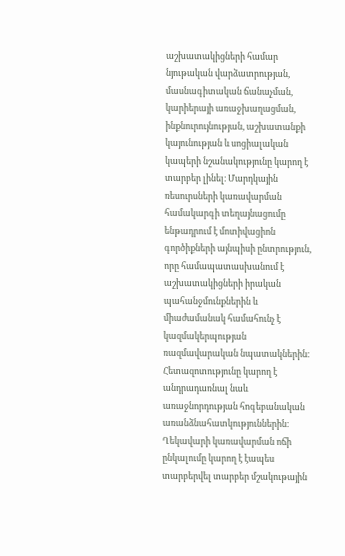աշխատակիցների համար նյութական վարձատրության, մասնագիտական ճանաչման, կարիերայի առաջխաղացման, ինքնուրույնության, աշխատանքի կայունության և սոցիալական կապերի նշանակությունը կարող է տարբեր լինել։ Մարդկային ռեսուրսների կառավարման համակարգի տեղայնացումը ենթադրում է մոտիվացիոն գործիքների այնպիսի ընտրություն, որը համապատասխանում է աշխատակիցների իրական պահանջմունքներին և միաժամանակ համահունչ է կազմակերպության ռազմավարական նպատակներին։ Հետազոտությունը կարող է անդրադառնալ նաև առաջնորդության հոգեբանական առանձնահատկություններին։ Ղեկավարի կառավարման ոճի ընկալումը կարող է էապես տարբերվել տարբեր մշակութային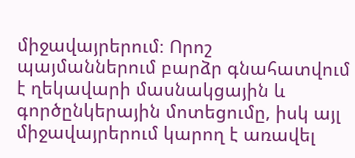միջավայրերում։ Որոշ պայմաններում բարձր գնահատվում է ղեկավարի մասնակցային և գործընկերային մոտեցումը, իսկ այլ միջավայրերում կարող է առավել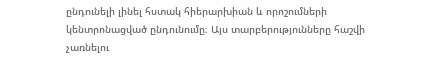ընդունելի լինել հստակ հիերարխիան և որոշումների կենտրոնացված ընդունումը։ Այս տարբերությունները հաշվի չառնելու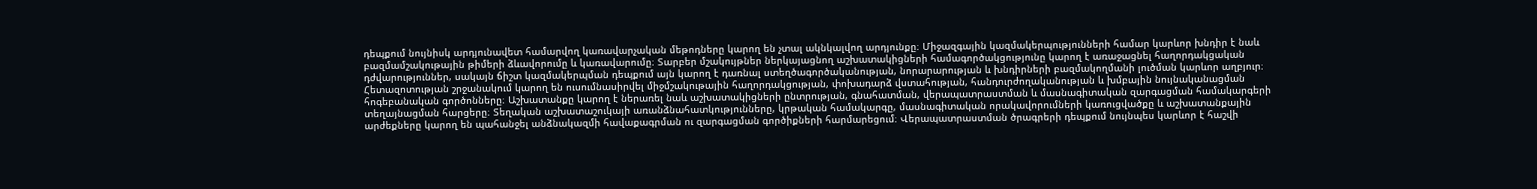դեպքում նույնիսկ արդյունավետ համարվող կառավարչական մեթոդները կարող են չտալ ակնկալվող արդյունքը։ Միջազգային կազմակերպությունների համար կարևոր խնդիր է նաև բազմամշակութային թիմերի ձևավորումը և կառավարումը։ Տարբեր մշակույթներ ներկայացնող աշխատակիցների համագործակցությունը կարող է առաջացնել հաղորդակցական դժվարություններ, սակայն ճիշտ կազմակերպման դեպքում այն կարող է դառնալ ստեղծագործականության, նորարարության և խնդիրների բազմակողմանի լուծման կարևոր աղբյուր։ Հետազոտության շրջանակում կարող են ուսումնասիրվել միջմշակութային հաղորդակցության, փոխադարձ վստահության, հանդուրժողականության և խմբային նույնականացման հոգեբանական գործոնները։ Աշխատանքը կարող է ներառել նաև աշխատակիցների ընտրության, գնահատման, վերապատրաստման և մասնագիտական զարգացման համակարգերի տեղայնացման հարցերը։ Տեղական աշխատաշուկայի առանձնահատկությունները, կրթական համակարգը, մասնագիտական որակավորումների կառուցվածքը և աշխատանքային արժեքները կարող են պահանջել անձնակազմի հավաքագրման ու զարգացման գործիքների հարմարեցում։ Վերապատրաստման ծրագրերի դեպքում նույնպես կարևոր է հաշվի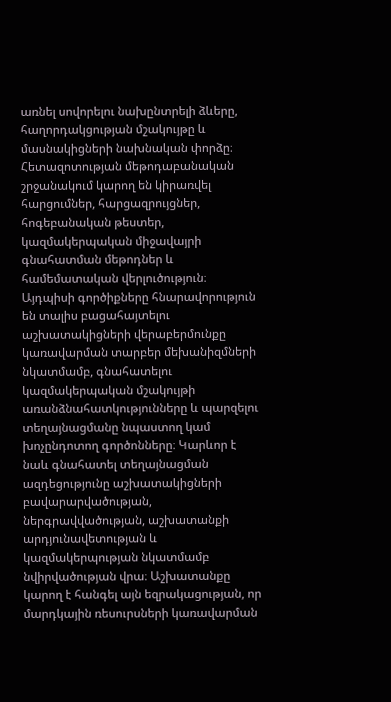առնել սովորելու նախընտրելի ձևերը, հաղորդակցության մշակույթը և մասնակիցների նախնական փորձը։ Հետազոտության մեթոդաբանական շրջանակում կարող են կիրառվել հարցումներ, հարցազրույցներ, հոգեբանական թեստեր, կազմակերպական միջավայրի գնահատման մեթոդներ և համեմատական վերլուծություն։ Այդպիսի գործիքները հնարավորություն են տալիս բացահայտելու աշխատակիցների վերաբերմունքը կառավարման տարբեր մեխանիզմների նկատմամբ, գնահատելու կազմակերպական մշակույթի առանձնահատկությունները և պարզելու տեղայնացմանը նպաստող կամ խոչընդոտող գործոնները։ Կարևոր է նաև գնահատել տեղայնացման ազդեցությունը աշխատակիցների բավարարվածության, ներգրավվածության, աշխատանքի արդյունավետության և կազմակերպության նկատմամբ նվիրվածության վրա։ Աշխատանքը կարող է հանգել այն եզրակացության, որ մարդկային ռեսուրսների կառավարման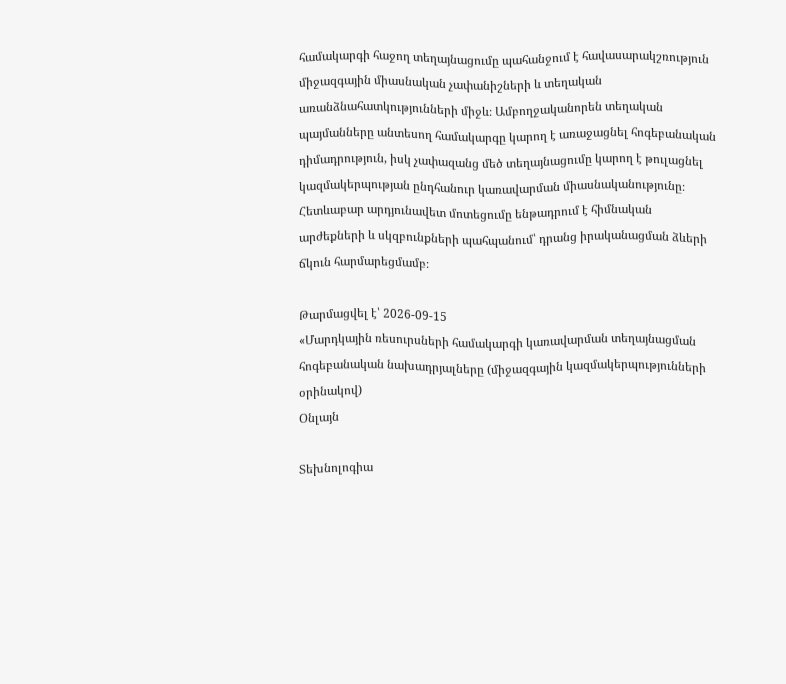համակարգի հաջող տեղայնացումը պահանջում է հավասարակշռություն միջազգային միասնական չափանիշների և տեղական առանձնահատկությունների միջև։ Ամբողջականորեն տեղական պայմանները անտեսող համակարգը կարող է առաջացնել հոգեբանական դիմադրություն, իսկ չափազանց մեծ տեղայնացումը կարող է թուլացնել կազմակերպության ընդհանուր կառավարման միասնականությունը։ Հետևաբար արդյունավետ մոտեցումը ենթադրում է հիմնական արժեքների և սկզբունքների պահպանում՝ դրանց իրականացման ձևերի ճկուն հարմարեցմամբ։

Թարմացվել է՝ 2026-09-15
«Մարդկային ռեսուրսների համակարգի կառավարման տեղայնացման հոգեբանական նախադրյալները (միջազգային կազմակերպությունների օրինակով)
Օնլայն

Տեխնոլոգիա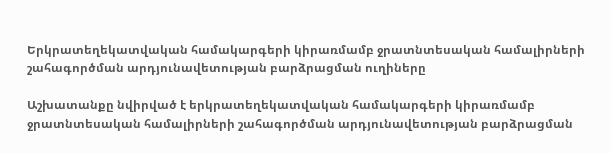Երկրատեղեկատվական համակարգերի կիրառմամբ ջրատնտեսական համալիրների շահագործման արդյունավետության բարձրացման ուղիները

Աշխատանքը նվիրված է երկրատեղեկատվական համակարգերի կիրառմամբ ջրատնտեսական համալիրների շահագործման արդյունավետության բարձրացման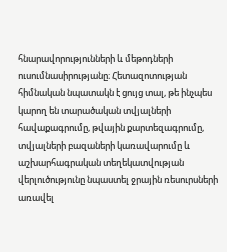հնարավորությունների և մեթոդների ուսումնասիրությանը։ Հետազոտության հիմնական նպատակն է ցույց տալ, թե ինչպես կարող են տարածական տվյալների հավաքագրումը, թվային քարտեզագրումը, տվյալների բազաների կառավարումը և աշխարհագրական տեղեկատվության վերլուծությունը նպաստել ջրային ռեսուրսների առավել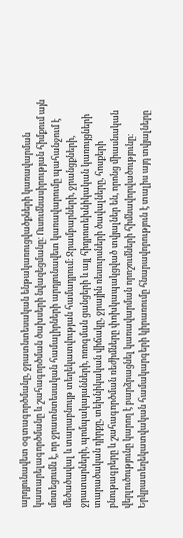արդյունավետ օգտագործմանը, ջրատնտեսական ենթակառուցվածքների կառավարման կատարելագործմանը և շահագործման ծախսերի նվազեցմանը։ Ուսումնասիրության հիմքում այն մոտեցումն է, որ ջրատնտեսական համալիրների արդյունավետ կառավարումը պահանջում է մեծածավալ և տարաբնույթ տեղեկատվության համադրում։ Ջրամբարների, ջրանցքների, ջրատարների, պոմպակայանների, ոռոգման ցանցերի և այլ հիդրոտեխնիկական կառույցների տարածական դիրքը, տեխնիկական վիճակը, ջրային ռեսուրսների ծավալները, հոսքերի բնութագրերը և շահագործման ռեժիմները փոխկապակցված տվյալներ են, որոնց միասնական վերլուծությունը կարող է բարձրացնել կառավարման որոշումների հիմնավորվածությունը։ Երկրատեղեկատվական համակարգերի կիրառումը հնարավորություն է տալիս այդ տվյալները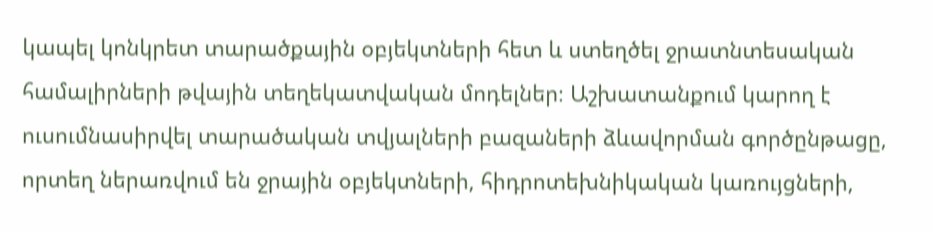կապել կոնկրետ տարածքային օբյեկտների հետ և ստեղծել ջրատնտեսական համալիրների թվային տեղեկատվական մոդելներ։ Աշխատանքում կարող է ուսումնասիրվել տարածական տվյալների բազաների ձևավորման գործընթացը, որտեղ ներառվում են ջրային օբյեկտների, հիդրոտեխնիկական կառույցների,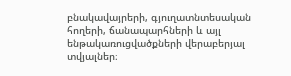բնակավայրերի, գյուղատնտեսական հողերի, ճանապարհների և այլ ենթակառուցվածքների վերաբերյալ տվյալներ։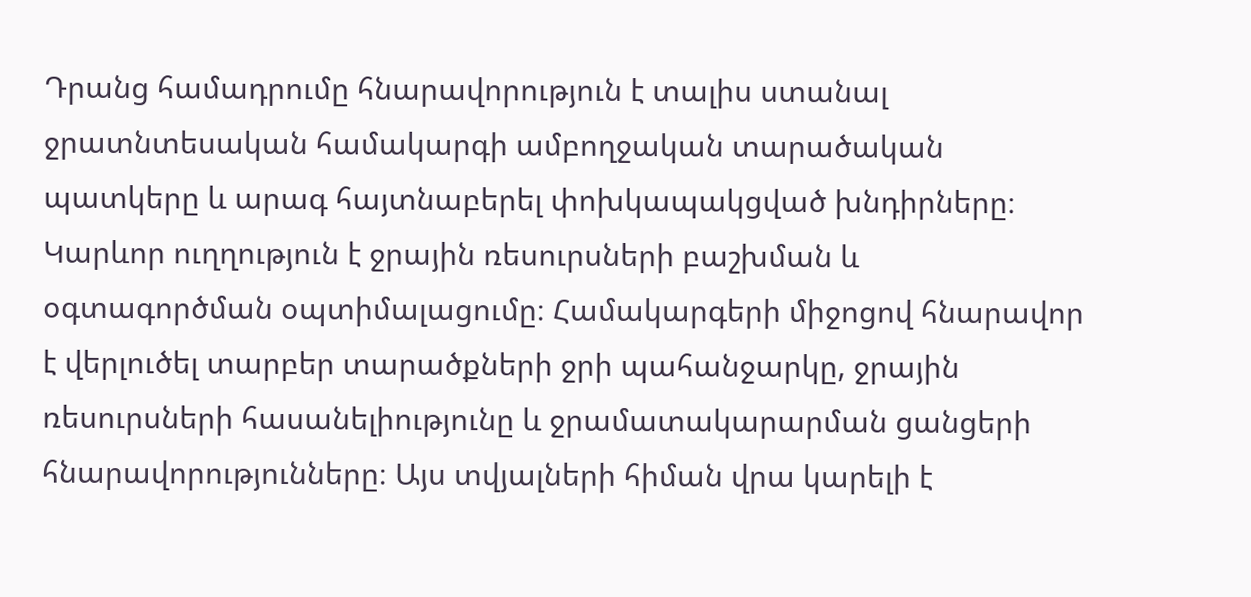Դրանց համադրումը հնարավորություն է տալիս ստանալ ջրատնտեսական համակարգի ամբողջական տարածական պատկերը և արագ հայտնաբերել փոխկապակցված խնդիրները։ Կարևոր ուղղություն է ջրային ռեսուրսների բաշխման և օգտագործման օպտիմալացումը։ Համակարգերի միջոցով հնարավոր է վերլուծել տարբեր տարածքների ջրի պահանջարկը, ջրային ռեսուրսների հասանելիությունը և ջրամատակարարման ցանցերի հնարավորությունները։ Այս տվյալների հիման վրա կարելի է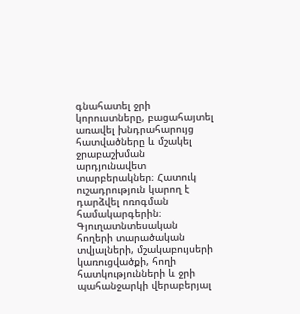գնահատել ջրի կորուստները, բացահայտել առավել խնդրահարույց հատվածները և մշակել ջրաբաշխման արդյունավետ տարբերակներ։ Հատուկ ուշադրություն կարող է դարձվել ոռոգման համակարգերին։ Գյուղատնտեսական հողերի տարածական տվյալների, մշակաբույսերի կառուցվածքի, հողի հատկությունների և ջրի պահանջարկի վերաբերյալ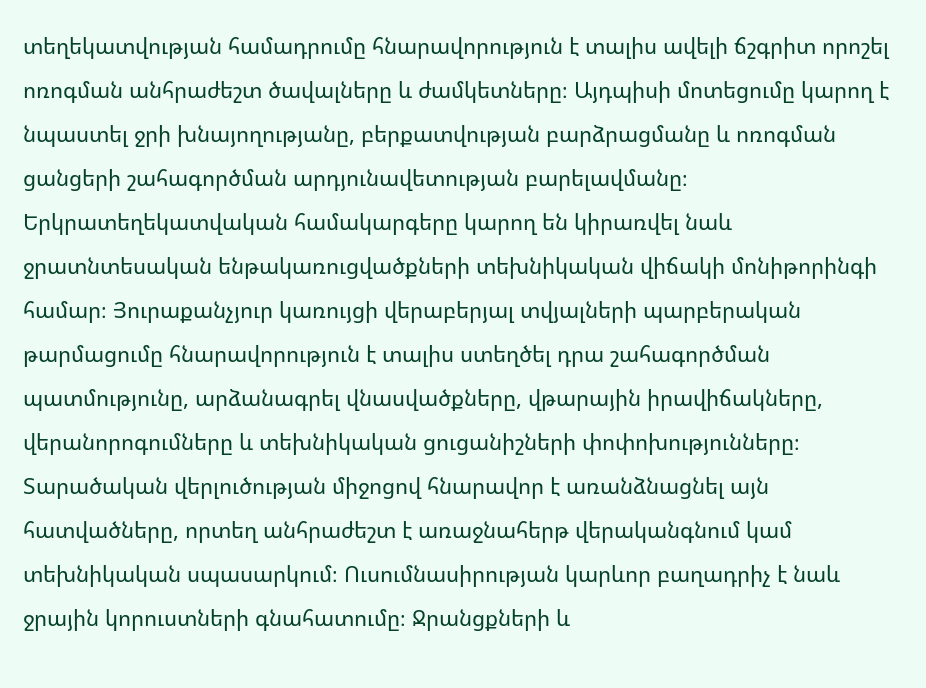տեղեկատվության համադրումը հնարավորություն է տալիս ավելի ճշգրիտ որոշել ոռոգման անհրաժեշտ ծավալները և ժամկետները։ Այդպիսի մոտեցումը կարող է նպաստել ջրի խնայողությանը, բերքատվության բարձրացմանը և ոռոգման ցանցերի շահագործման արդյունավետության բարելավմանը։ Երկրատեղեկատվական համակարգերը կարող են կիրառվել նաև ջրատնտեսական ենթակառուցվածքների տեխնիկական վիճակի մոնիթորինգի համար։ Յուրաքանչյուր կառույցի վերաբերյալ տվյալների պարբերական թարմացումը հնարավորություն է տալիս ստեղծել դրա շահագործման պատմությունը, արձանագրել վնասվածքները, վթարային իրավիճակները, վերանորոգումները և տեխնիկական ցուցանիշների փոփոխությունները։ Տարածական վերլուծության միջոցով հնարավոր է առանձնացնել այն հատվածները, որտեղ անհրաժեշտ է առաջնահերթ վերականգնում կամ տեխնիկական սպասարկում։ Ուսումնասիրության կարևոր բաղադրիչ է նաև ջրային կորուստների գնահատումը։ Ջրանցքների և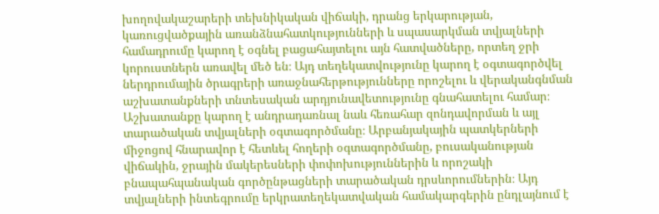խողովակաշարերի տեխնիկական վիճակի, դրանց երկարության, կառուցվածքային առանձնահատկությունների և սպասարկման տվյալների համադրումը կարող է օգնել բացահայտելու այն հատվածները, որտեղ ջրի կորուստներն առավել մեծ են։ Այդ տեղեկատվությունը կարող է օգտագործվել ներդրումային ծրագրերի առաջնահերթությունները որոշելու և վերականգնման աշխատանքների տնտեսական արդյունավետությունը գնահատելու համար։ Աշխատանքը կարող է անդրադառնալ նաև հեռահար զոնդավորման և այլ տարածական տվյալների օգտագործմանը։ Արբանյակային պատկերների միջոցով հնարավոր է հետևել հողերի օգտագործմանը, բուսականության վիճակին, ջրային մակերեսների փոփոխություններին և որոշակի բնապահպանական գործընթացների տարածական դրսևորումներին։ Այդ տվյալների ինտեգրումը երկրատեղեկատվական համակարգերին ընդլայնում է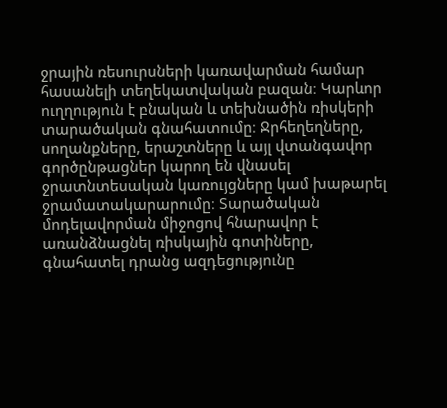ջրային ռեսուրսների կառավարման համար հասանելի տեղեկատվական բազան։ Կարևոր ուղղություն է բնական և տեխնածին ռիսկերի տարածական գնահատումը։ Ջրհեղեղները, սողանքները, երաշտները և այլ վտանգավոր գործընթացներ կարող են վնասել ջրատնտեսական կառույցները կամ խաթարել ջրամատակարարումը։ Տարածական մոդելավորման միջոցով հնարավոր է առանձնացնել ռիսկային գոտիները, գնահատել դրանց ազդեցությունը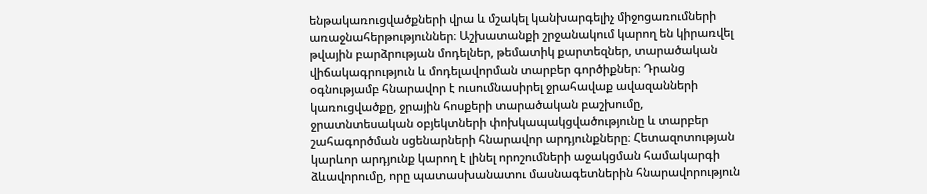ենթակառուցվածքների վրա և մշակել կանխարգելիչ միջոցառումների առաջնահերթություններ։ Աշխատանքի շրջանակում կարող են կիրառվել թվային բարձրության մոդելներ, թեմատիկ քարտեզներ, տարածական վիճակագրություն և մոդելավորման տարբեր գործիքներ։ Դրանց օգնությամբ հնարավոր է ուսումնասիրել ջրահավաք ավազանների կառուցվածքը, ջրային հոսքերի տարածական բաշխումը, ջրատնտեսական օբյեկտների փոխկապակցվածությունը և տարբեր շահագործման սցենարների հնարավոր արդյունքները։ Հետազոտության կարևոր արդյունք կարող է լինել որոշումների աջակցման համակարգի ձևավորումը, որը պատասխանատու մասնագետներին հնարավորություն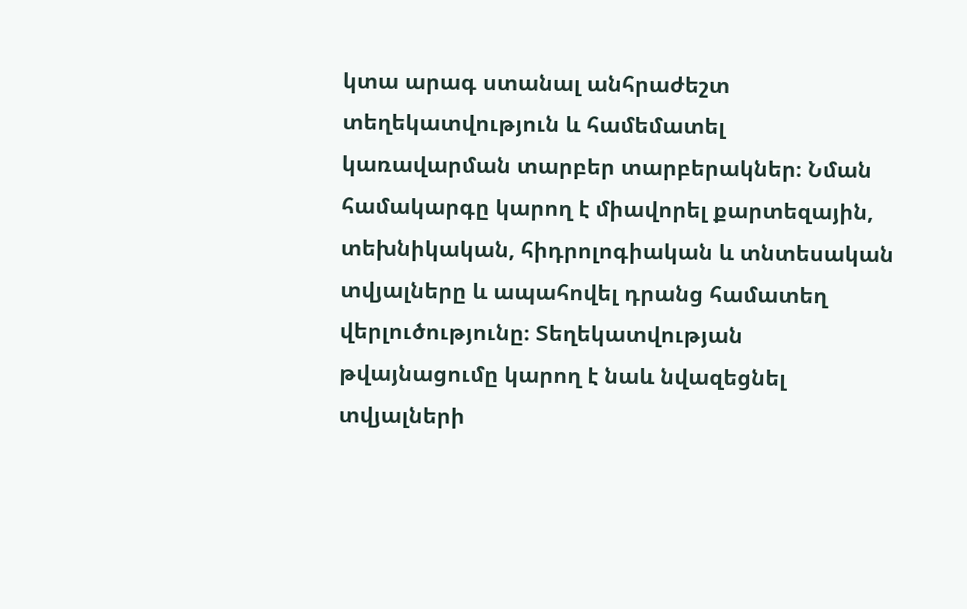կտա արագ ստանալ անհրաժեշտ տեղեկատվություն և համեմատել կառավարման տարբեր տարբերակներ։ Նման համակարգը կարող է միավորել քարտեզային, տեխնիկական, հիդրոլոգիական և տնտեսական տվյալները և ապահովել դրանց համատեղ վերլուծությունը։ Տեղեկատվության թվայնացումը կարող է նաև նվազեցնել տվյալների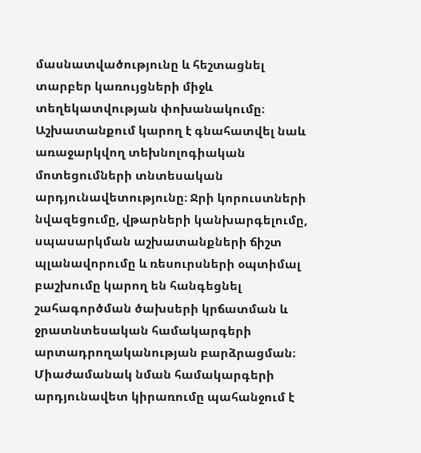մասնատվածությունը և հեշտացնել տարբեր կառույցների միջև տեղեկատվության փոխանակումը։ Աշխատանքում կարող է գնահատվել նաև առաջարկվող տեխնոլոգիական մոտեցումների տնտեսական արդյունավետությունը։ Ջրի կորուստների նվազեցումը, վթարների կանխարգելումը, սպասարկման աշխատանքների ճիշտ պլանավորումը և ռեսուրսների օպտիմալ բաշխումը կարող են հանգեցնել շահագործման ծախսերի կրճատման և ջրատնտեսական համակարգերի արտադրողականության բարձրացման։ Միաժամանակ նման համակարգերի արդյունավետ կիրառումը պահանջում է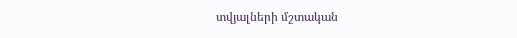տվյալների մշտական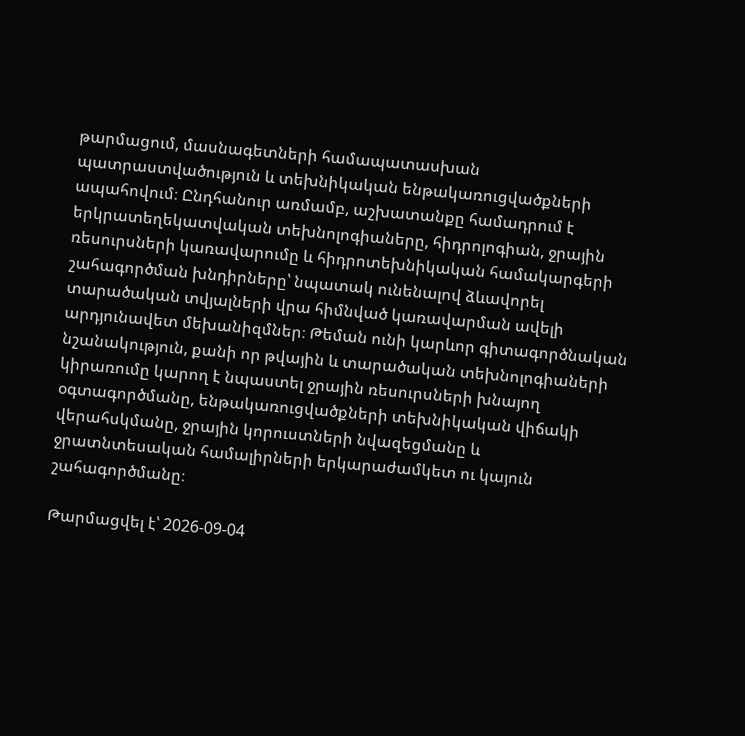թարմացում, մասնագետների համապատասխան պատրաստվածություն և տեխնիկական ենթակառուցվածքների ապահովում։ Ընդհանուր առմամբ, աշխատանքը համադրում է երկրատեղեկատվական տեխնոլոգիաները, հիդրոլոգիան, ջրային ռեսուրսների կառավարումը և հիդրոտեխնիկական համակարգերի շահագործման խնդիրները՝ նպատակ ունենալով ձևավորել տարածական տվյալների վրա հիմնված կառավարման ավելի արդյունավետ մեխանիզմներ։ Թեման ունի կարևոր գիտագործնական նշանակություն, քանի որ թվային և տարածական տեխնոլոգիաների կիրառումը կարող է նպաստել ջրային ռեսուրսների խնայող օգտագործմանը, ենթակառուցվածքների տեխնիկական վիճակի վերահսկմանը, ջրային կորուստների նվազեցմանը և ջրատնտեսական համալիրների երկարաժամկետ ու կայուն շահագործմանը։

Թարմացվել է՝ 2026-09-04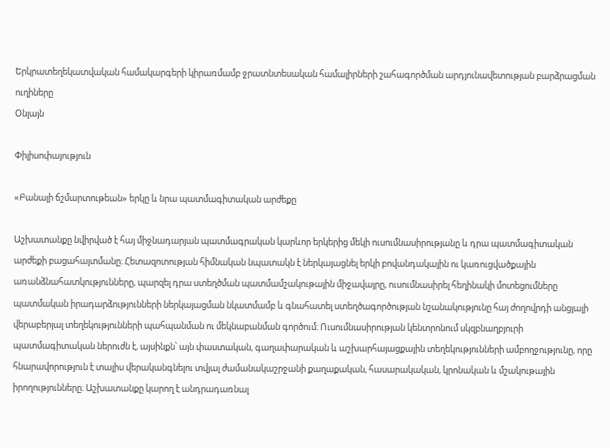Երկրատեղեկատվական համակարգերի կիրառմամբ ջրատնտեսական համալիրների շահագործման արդյունավետության բարձրացման ուղիները
Օնլայն

Փիլիսոփայություն

«Բանալի ճշմարտութեան» երկը և նրա պատմագիտական արժեքը

Աշխատանքը նվիրված է հայ միջնադարյան պատմագրական կարևոր երկերից մեկի ուսումնասիրությանը և դրա պատմագիտական արժեքի բացահայտմանը։ Հետազոտության հիմնական նպատակն է ներկայացնել երկի բովանդակային ու կառուցվածքային առանձնահատկությունները, պարզել դրա ստեղծման պատմամշակութային միջավայրը, ուսումնասիրել հեղինակի մոտեցումները պատմական իրադարձությունների ներկայացման նկատմամբ և գնահատել ստեղծագործության նշանակությունը հայ ժողովրդի անցյալի վերաբերյալ տեղեկությունների պահպանման ու մեկնաբանման գործում։ Ուսումնասիրության կենտրոնում սկզբնաղբյուրի պատմագիտական ներուժն է, այսինքն՝ այն փաստական, գաղափարական և աշխարհայացքային տեղեկությունների ամբողջությունը, որը հնարավորություն է տալիս վերականգնելու տվյալ ժամանակաշրջանի քաղաքական, հասարակական, կրոնական և մշակութային իրողությունները։ Աշխատանքը կարող է անդրադառնալ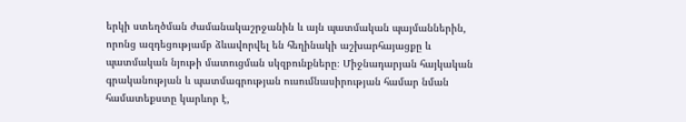երկի ստեղծման ժամանակաշրջանին և այն պատմական պայմաններին, որոնց ազդեցությամբ ձևավորվել են հեղինակի աշխարհայացքը և պատմական նյութի մատուցման սկզբունքները։ Միջնադարյան հայկական գրականության և պատմագրության ուսումնասիրության համար նման համատեքստը կարևոր է,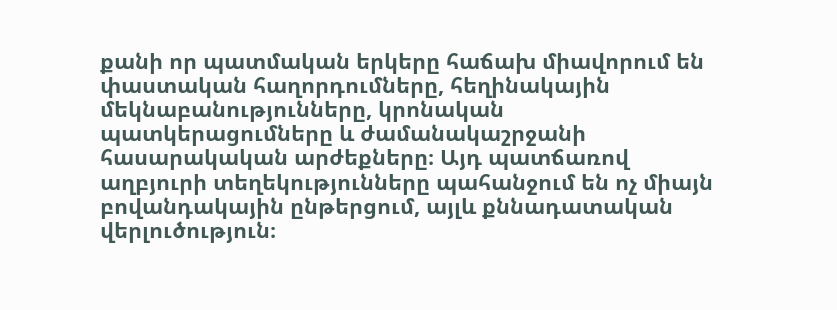քանի որ պատմական երկերը հաճախ միավորում են փաստական հաղորդումները, հեղինակային մեկնաբանությունները, կրոնական պատկերացումները և ժամանակաշրջանի հասարակական արժեքները։ Այդ պատճառով աղբյուրի տեղեկությունները պահանջում են ոչ միայն բովանդակային ընթերցում, այլև քննադատական վերլուծություն։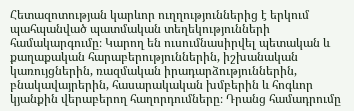Հետազոտության կարևոր ուղղություններից է երկում պահպանված պատմական տեղեկությունների համակարգումը։ Կարող են ուսումնասիրվել պետական և քաղաքական հարաբերություններին, իշխանական կառույցներին, ռազմական իրադարձություններին, բնակավայրերին, հասարակական խմբերին և հոգևոր կյանքին վերաբերող հաղորդումները։ Դրանց համադրումը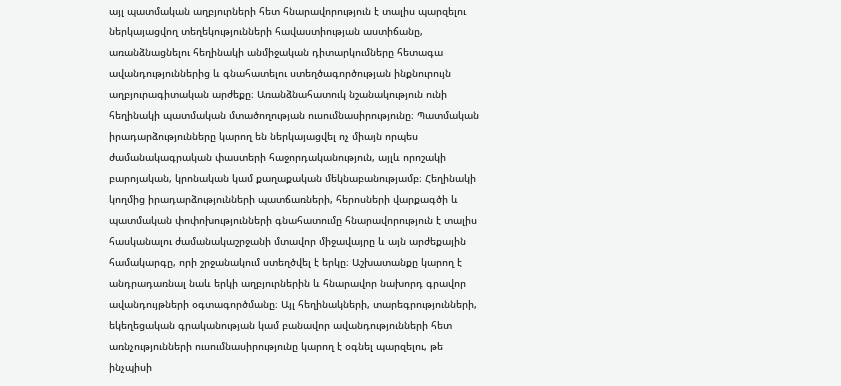այլ պատմական աղբյուրների հետ հնարավորություն է տալիս պարզելու ներկայացվող տեղեկությունների հավաստիության աստիճանը, առանձնացնելու հեղինակի անմիջական դիտարկումները հետագա ավանդություններից և գնահատելու ստեղծագործության ինքնուրույն աղբյուրագիտական արժեքը։ Առանձնահատուկ նշանակություն ունի հեղինակի պատմական մտածողության ուսումնասիրությունը։ Պատմական իրադարձությունները կարող են ներկայացվել ոչ միայն որպես ժամանակագրական փաստերի հաջորդականություն, այլև որոշակի բարոյական, կրոնական կամ քաղաքական մեկնաբանությամբ։ Հեղինակի կողմից իրադարձությունների պատճառների, հերոսների վարքագծի և պատմական փոփոխությունների գնահատումը հնարավորություն է տալիս հասկանալու ժամանակաշրջանի մտավոր միջավայրը և այն արժեքային համակարգը, որի շրջանակում ստեղծվել է երկը։ Աշխատանքը կարող է անդրադառնալ նաև երկի աղբյուրներին և հնարավոր նախորդ գրավոր ավանդույթների օգտագործմանը։ Այլ հեղինակների, տարեգրությունների, եկեղեցական գրականության կամ բանավոր ավանդությունների հետ առնչությունների ուսումնասիրությունը կարող է օգնել պարզելու, թե ինչպիսի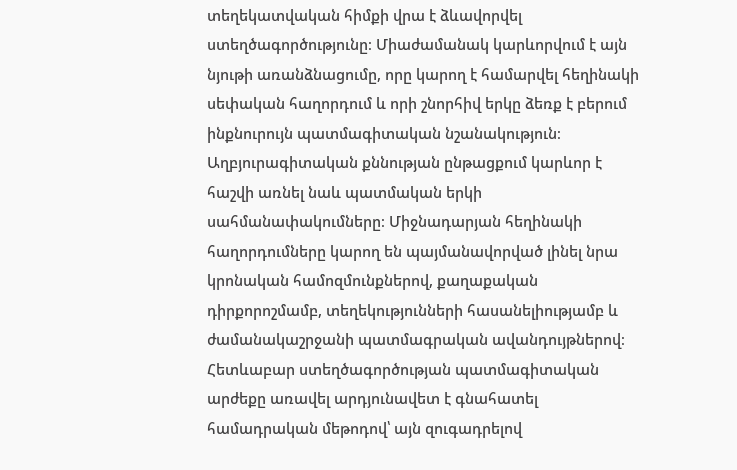տեղեկատվական հիմքի վրա է ձևավորվել ստեղծագործությունը։ Միաժամանակ կարևորվում է այն նյութի առանձնացումը, որը կարող է համարվել հեղինակի սեփական հաղորդում և որի շնորհիվ երկը ձեռք է բերում ինքնուրույն պատմագիտական նշանակություն։ Աղբյուրագիտական քննության ընթացքում կարևոր է հաշվի առնել նաև պատմական երկի սահմանափակումները։ Միջնադարյան հեղինակի հաղորդումները կարող են պայմանավորված լինել նրա կրոնական համոզմունքներով, քաղաքական դիրքորոշմամբ, տեղեկությունների հասանելիությամբ և ժամանակաշրջանի պատմագրական ավանդույթներով։ Հետևաբար ստեղծագործության պատմագիտական արժեքը առավել արդյունավետ է գնահատել համադրական մեթոդով՝ այն զուգադրելով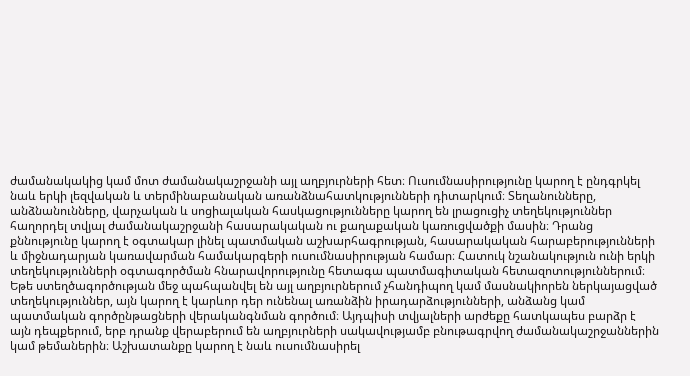ժամանակակից կամ մոտ ժամանակաշրջանի այլ աղբյուրների հետ։ Ուսումնասիրությունը կարող է ընդգրկել նաև երկի լեզվական և տերմինաբանական առանձնահատկությունների դիտարկում։ Տեղանունները, անձնանունները, վարչական և սոցիալական հասկացությունները կարող են լրացուցիչ տեղեկություններ հաղորդել տվյալ ժամանակաշրջանի հասարակական ու քաղաքական կառուցվածքի մասին։ Դրանց քննությունը կարող է օգտակար լինել պատմական աշխարհագրության, հասարակական հարաբերությունների և միջնադարյան կառավարման համակարգերի ուսումնասիրության համար։ Հատուկ նշանակություն ունի երկի տեղեկությունների օգտագործման հնարավորությունը հետագա պատմագիտական հետազոտություններում։ Եթե ստեղծագործության մեջ պահպանվել են այլ աղբյուրներում չհանդիպող կամ մասնակիորեն ներկայացված տեղեկություններ, այն կարող է կարևոր դեր ունենալ առանձին իրադարձությունների, անձանց կամ պատմական գործընթացների վերականգնման գործում։ Այդպիսի տվյալների արժեքը հատկապես բարձր է այն դեպքերում, երբ դրանք վերաբերում են աղբյուրների սակավությամբ բնութագրվող ժամանակաշրջաններին կամ թեմաներին։ Աշխատանքը կարող է նաև ուսումնասիրել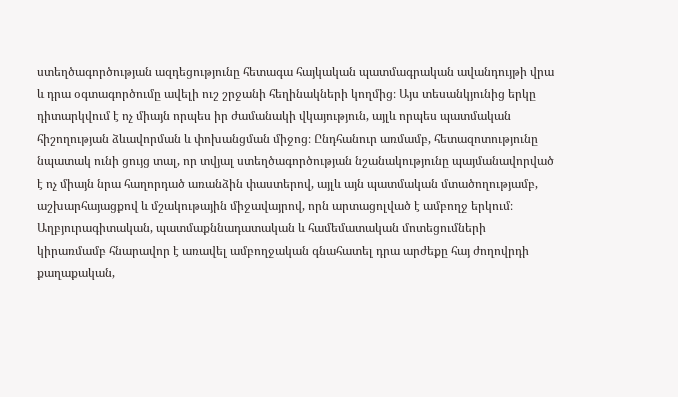ստեղծագործության ազդեցությունը հետագա հայկական պատմագրական ավանդույթի վրա և դրա օգտագործումը ավելի ուշ շրջանի հեղինակների կողմից։ Այս տեսանկյունից երկը դիտարկվում է ոչ միայն որպես իր ժամանակի վկայություն, այլև որպես պատմական հիշողության ձևավորման և փոխանցման միջոց։ Ընդհանուր առմամբ, հետազոտությունը նպատակ ունի ցույց տալ, որ տվյալ ստեղծագործության նշանակությունը պայմանավորված է ոչ միայն նրա հաղորդած առանձին փաստերով, այլև այն պատմական մտածողությամբ, աշխարհայացքով և մշակութային միջավայրով, որն արտացոլված է ամբողջ երկում։ Աղբյուրագիտական, պատմաքննադատական և համեմատական մոտեցումների կիրառմամբ հնարավոր է առավել ամբողջական գնահատել դրա արժեքը հայ ժողովրդի քաղաքական,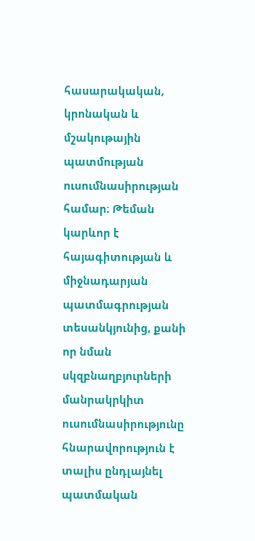հասարակական, կրոնական և մշակութային պատմության ուսումնասիրության համար։ Թեման կարևոր է հայագիտության և միջնադարյան պատմագրության տեսանկյունից, քանի որ նման սկզբնաղբյուրների մանրակրկիտ ուսումնասիրությունը հնարավորություն է տալիս ընդլայնել պատմական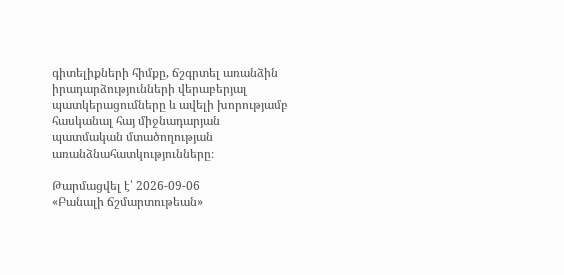գիտելիքների հիմքը, ճշգրտել առանձին իրադարձությունների վերաբերյալ պատկերացումները և ավելի խորությամբ հասկանալ հայ միջնադարյան պատմական մտածողության առանձնահատկությունները։

Թարմացվել է՝ 2026-09-06
«Բանալի ճշմարտութեան»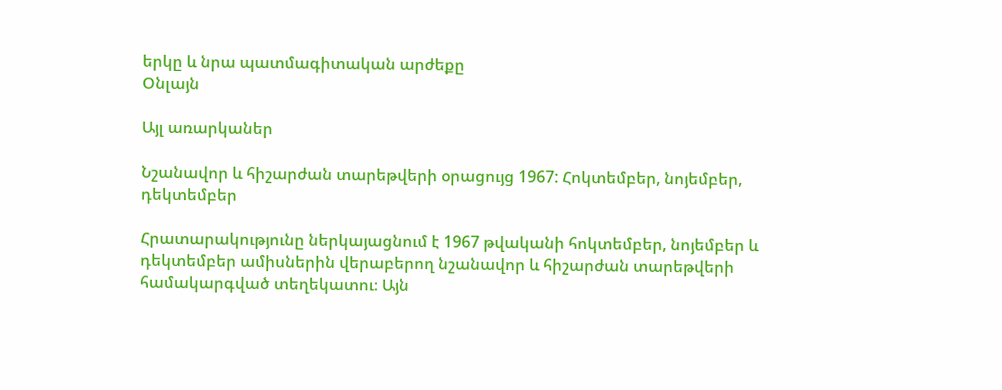երկը և նրա պատմագիտական արժեքը
Օնլայն

Այլ առարկաներ

Նշանավոր և հիշարժան տարեթվերի օրացույց 1967: Հոկտեմբեր, նոյեմբեր, դեկտեմբեր

Հրատարակությունը ներկայացնում է 1967 թվականի հոկտեմբեր, նոյեմբեր և դեկտեմբեր ամիսներին վերաբերող նշանավոր և հիշարժան տարեթվերի համակարգված տեղեկատու։ Այն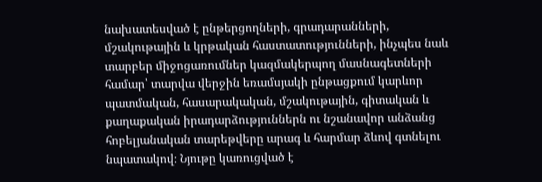նախատեսված է ընթերցողների, գրադարանների, մշակութային և կրթական հաստատությունների, ինչպես նաև տարբեր միջոցառումներ կազմակերպող մասնագետների համար՝ տարվա վերջին եռամսյակի ընթացքում կարևոր պատմական, հասարակական, մշակութային, գիտական և քաղաքական իրադարձություններն ու նշանավոր անձանց հոբելյանական տարեթվերը արագ և հարմար ձևով գտնելու նպատակով։ Նյութը կառուցված է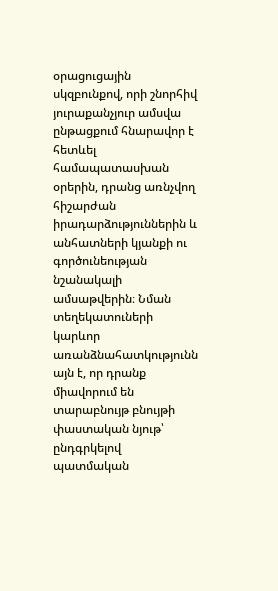օրացուցային սկզբունքով, որի շնորհիվ յուրաքանչյուր ամսվա ընթացքում հնարավոր է հետևել համապատասխան օրերին, դրանց առնչվող հիշարժան իրադարձություններին և անհատների կյանքի ու գործունեության նշանակալի ամսաթվերին։ Նման տեղեկատուների կարևոր առանձնահատկությունն այն է, որ դրանք միավորում են տարաբնույթ բնույթի փաստական նյութ՝ ընդգրկելով պատմական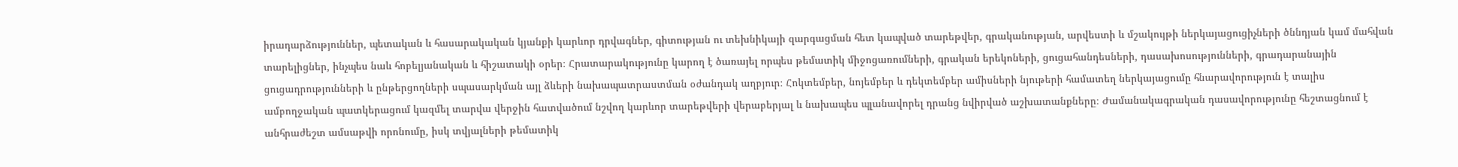իրադարձություններ, պետական և հասարակական կյանքի կարևոր դրվագներ, գիտության ու տեխնիկայի զարգացման հետ կապված տարեթվեր, գրականության, արվեստի և մշակույթի ներկայացուցիչների ծննդյան կամ մահվան տարելիցներ, ինչպես նաև հոբելյանական և հիշատակի օրեր։ Հրատարակությունը կարող է ծառայել որպես թեմատիկ միջոցառումների, գրական երեկոների, ցուցահանդեսների, դասախոսությունների, գրադարանային ցուցադրությունների և ընթերցողների սպասարկման այլ ձևերի նախապատրաստման օժանդակ աղբյուր։ Հոկտեմբեր, նոյեմբեր և դեկտեմբեր ամիսների նյութերի համատեղ ներկայացումը հնարավորություն է տալիս ամբողջական պատկերացում կազմել տարվա վերջին հատվածում նշվող կարևոր տարեթվերի վերաբերյալ և նախապես պլանավորել դրանց նվիրված աշխատանքները։ Ժամանակագրական դասավորությունը հեշտացնում է անհրաժեշտ ամսաթվի որոնումը, իսկ տվյալների թեմատիկ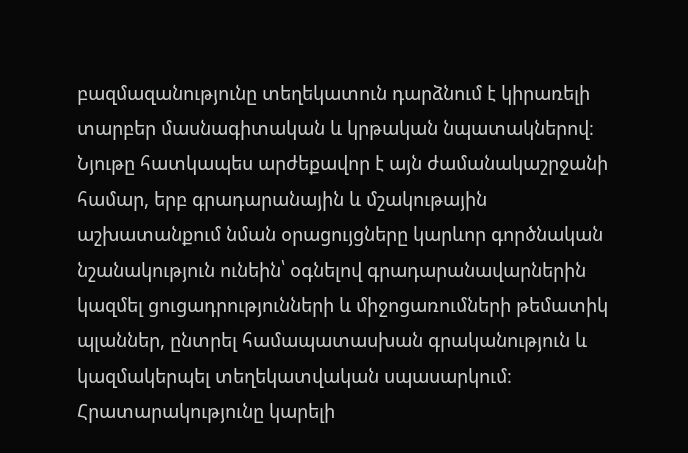բազմազանությունը տեղեկատուն դարձնում է կիրառելի տարբեր մասնագիտական և կրթական նպատակներով։ Նյութը հատկապես արժեքավոր է այն ժամանակաշրջանի համար, երբ գրադարանային և մշակութային աշխատանքում նման օրացույցները կարևոր գործնական նշանակություն ունեին՝ օգնելով գրադարանավարներին կազմել ցուցադրությունների և միջոցառումների թեմատիկ պլաններ, ընտրել համապատասխան գրականություն և կազմակերպել տեղեկատվական սպասարկում։ Հրատարակությունը կարելի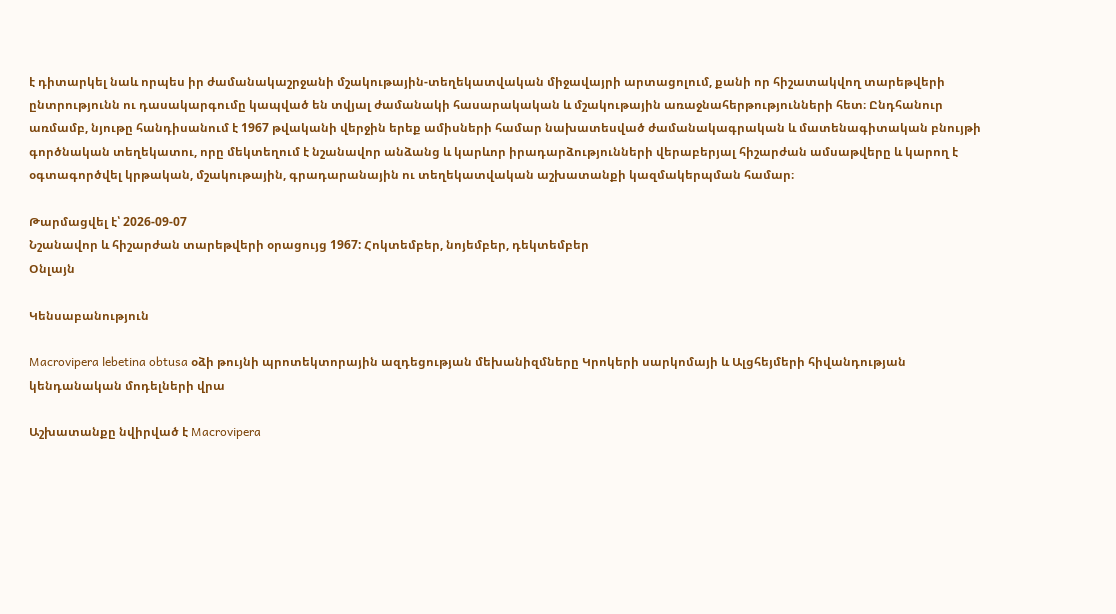է դիտարկել նաև որպես իր ժամանակաշրջանի մշակութային-տեղեկատվական միջավայրի արտացոլում, քանի որ հիշատակվող տարեթվերի ընտրությունն ու դասակարգումը կապված են տվյալ ժամանակի հասարակական և մշակութային առաջնահերթությունների հետ։ Ընդհանուր առմամբ, նյութը հանդիսանում է 1967 թվականի վերջին երեք ամիսների համար նախատեսված ժամանակագրական և մատենագիտական բնույթի գործնական տեղեկատու, որը մեկտեղում է նշանավոր անձանց և կարևոր իրադարձությունների վերաբերյալ հիշարժան ամսաթվերը և կարող է օգտագործվել կրթական, մշակութային, գրադարանային ու տեղեկատվական աշխատանքի կազմակերպման համար։

Թարմացվել է՝ 2026-09-07
Նշանավոր և հիշարժան տարեթվերի օրացույց 1967: Հոկտեմբեր, նոյեմբեր, դեկտեմբեր
Օնլայն

Կենսաբանություն

Macrovipera lebetina obtusa օձի թույնի պրոտեկտորային ազդեցության մեխանիզմները Կրոկերի սարկոմայի և Ալցհեյմերի հիվանդության կենդանական մոդելների վրա

Աշխատանքը նվիրված է Macrovipera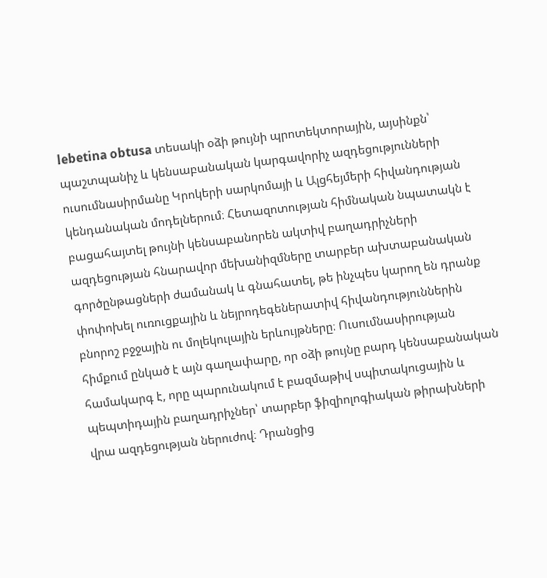lebetina obtusa տեսակի օձի թույնի պրոտեկտորային, այսինքն՝ պաշտպանիչ և կենսաբանական կարգավորիչ ազդեցությունների ուսումնասիրմանը Կրոկերի սարկոմայի և Ալցհեյմերի հիվանդության կենդանական մոդելներում։ Հետազոտության հիմնական նպատակն է բացահայտել թույնի կենսաբանորեն ակտիվ բաղադրիչների ազդեցության հնարավոր մեխանիզմները տարբեր ախտաբանական գործընթացների ժամանակ և գնահատել, թե ինչպես կարող են դրանք փոփոխել ուռուցքային և նեյրոդեգեներատիվ հիվանդություններին բնորոշ բջջային ու մոլեկուլային երևույթները։ Ուսումնասիրության հիմքում ընկած է այն գաղափարը, որ օձի թույնը բարդ կենսաբանական համակարգ է, որը պարունակում է բազմաթիվ սպիտակուցային և պեպտիդային բաղադրիչներ՝ տարբեր ֆիզիոլոգիական թիրախների վրա ազդեցության ներուժով։ Դրանցից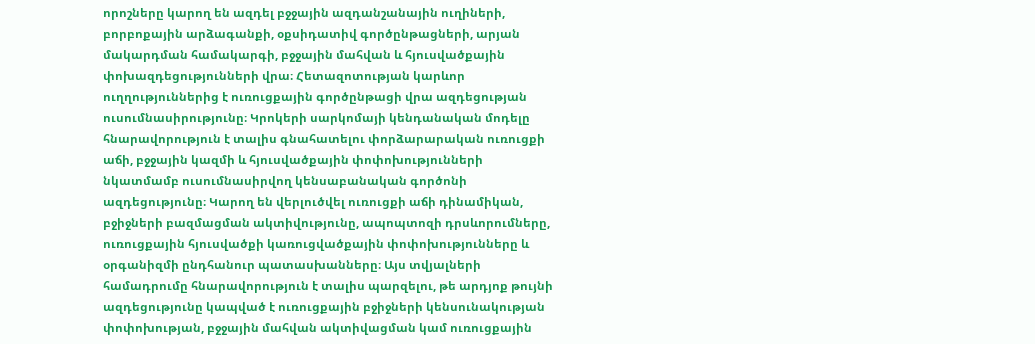որոշները կարող են ազդել բջջային ազդանշանային ուղիների, բորբոքային արձագանքի, օքսիդատիվ գործընթացների, արյան մակարդման համակարգի, բջջային մահվան և հյուսվածքային փոխազդեցությունների վրա։ Հետազոտության կարևոր ուղղություններից է ուռուցքային գործընթացի վրա ազդեցության ուսումնասիրությունը։ Կրոկերի սարկոմայի կենդանական մոդելը հնարավորություն է տալիս գնահատելու փորձարարական ուռուցքի աճի, բջջային կազմի և հյուսվածքային փոփոխությունների նկատմամբ ուսումնասիրվող կենսաբանական գործոնի ազդեցությունը։ Կարող են վերլուծվել ուռուցքի աճի դինամիկան, բջիջների բազմացման ակտիվությունը, ապոպտոզի դրսևորումները, ուռուցքային հյուսվածքի կառուցվածքային փոփոխությունները և օրգանիզմի ընդհանուր պատասխանները։ Այս տվյալների համադրումը հնարավորություն է տալիս պարզելու, թե արդյոք թույնի ազդեցությունը կապված է ուռուցքային բջիջների կենսունակության փոփոխության, բջջային մահվան ակտիվացման կամ ուռուցքային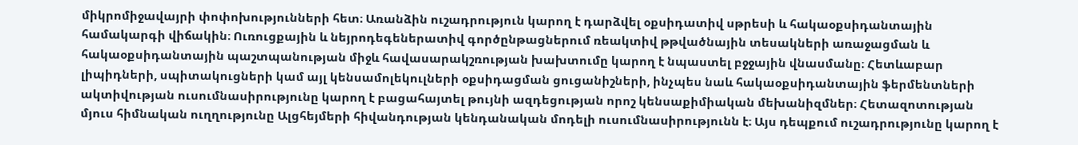միկրոմիջավայրի փոփոխությունների հետ։ Առանձին ուշադրություն կարող է դարձվել օքսիդատիվ սթրեսի և հակաօքսիդանտային համակարգի վիճակին։ Ուռուցքային և նեյրոդեգեներատիվ գործընթացներում ռեակտիվ թթվածնային տեսակների առաջացման և հակաօքսիդանտային պաշտպանության միջև հավասարակշռության խախտումը կարող է նպաստել բջջային վնասմանը։ Հետևաբար լիպիդների, սպիտակուցների կամ այլ կենսամոլեկուլների օքսիդացման ցուցանիշների, ինչպես նաև հակաօքսիդանտային ֆերմենտների ակտիվության ուսումնասիրությունը կարող է բացահայտել թույնի ազդեցության որոշ կենսաքիմիական մեխանիզմներ։ Հետազոտության մյուս հիմնական ուղղությունը Ալցհեյմերի հիվանդության կենդանական մոդելի ուսումնասիրությունն է։ Այս դեպքում ուշադրությունը կարող է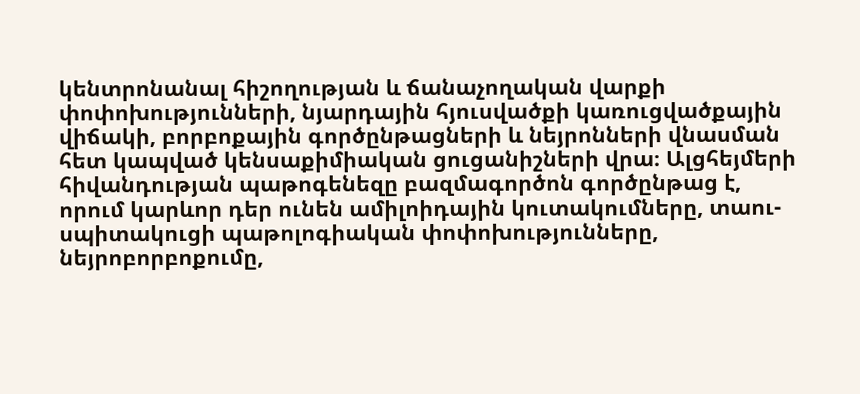կենտրոնանալ հիշողության և ճանաչողական վարքի փոփոխությունների, նյարդային հյուսվածքի կառուցվածքային վիճակի, բորբոքային գործընթացների և նեյրոնների վնասման հետ կապված կենսաքիմիական ցուցանիշների վրա։ Ալցհեյմերի հիվանդության պաթոգենեզը բազմագործոն գործընթաց է, որում կարևոր դեր ունեն ամիլոիդային կուտակումները, տաու-սպիտակուցի պաթոլոգիական փոփոխությունները, նեյրոբորբոքումը,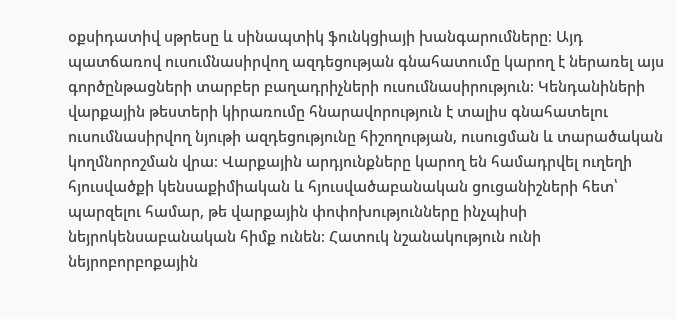օքսիդատիվ սթրեսը և սինապտիկ ֆունկցիայի խանգարումները։ Այդ պատճառով ուսումնասիրվող ազդեցության գնահատումը կարող է ներառել այս գործընթացների տարբեր բաղադրիչների ուսումնասիրություն։ Կենդանիների վարքային թեստերի կիրառումը հնարավորություն է տալիս գնահատելու ուսումնասիրվող նյութի ազդեցությունը հիշողության, ուսուցման և տարածական կողմնորոշման վրա։ Վարքային արդյունքները կարող են համադրվել ուղեղի հյուսվածքի կենսաքիմիական և հյուսվածաբանական ցուցանիշների հետ՝ պարզելու համար, թե վարքային փոփոխությունները ինչպիսի նեյրոկենսաբանական հիմք ունեն։ Հատուկ նշանակություն ունի նեյրոբորբոքային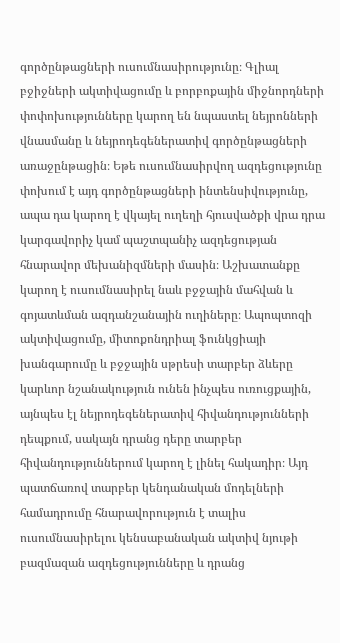գործընթացների ուսումնասիրությունը։ Գլիալ բջիջների ակտիվացումը և բորբոքային միջնորդների փոփոխությունները կարող են նպաստել նեյրոնների վնասմանը և նեյրոդեգեներատիվ գործընթացների առաջընթացին։ Եթե ուսումնասիրվող ազդեցությունը փոխում է այդ գործընթացների ինտենսիվությունը, ապա դա կարող է վկայել ուղեղի հյուսվածքի վրա դրա կարգավորիչ կամ պաշտպանիչ ազդեցության հնարավոր մեխանիզմների մասին։ Աշխատանքը կարող է ուսումնասիրել նաև բջջային մահվան և գոյատևման ազդանշանային ուղիները։ Ապոպտոզի ակտիվացումը, միտոքոնդրիալ ֆունկցիայի խանգարումը և բջջային սթրեսի տարբեր ձևերը կարևոր նշանակություն ունեն ինչպես ուռուցքային, այնպես էլ նեյրոդեգեներատիվ հիվանդությունների դեպքում, սակայն դրանց դերը տարբեր հիվանդություններում կարող է լինել հակադիր։ Այդ պատճառով տարբեր կենդանական մոդելների համադրումը հնարավորություն է տալիս ուսումնասիրելու կենսաբանական ակտիվ նյութի բազմազան ազդեցությունները և դրանց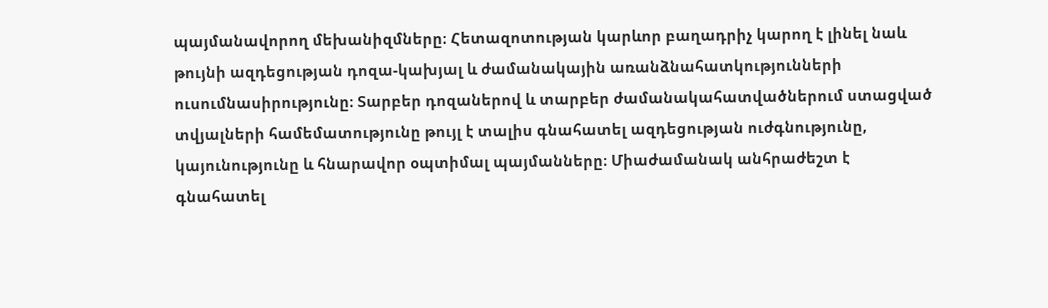պայմանավորող մեխանիզմները։ Հետազոտության կարևոր բաղադրիչ կարող է լինել նաև թույնի ազդեցության դոզա-կախյալ և ժամանակային առանձնահատկությունների ուսումնասիրությունը։ Տարբեր դոզաներով և տարբեր ժամանակահատվածներում ստացված տվյալների համեմատությունը թույլ է տալիս գնահատել ազդեցության ուժգնությունը, կայունությունը և հնարավոր օպտիմալ պայմանները։ Միաժամանակ անհրաժեշտ է գնահատել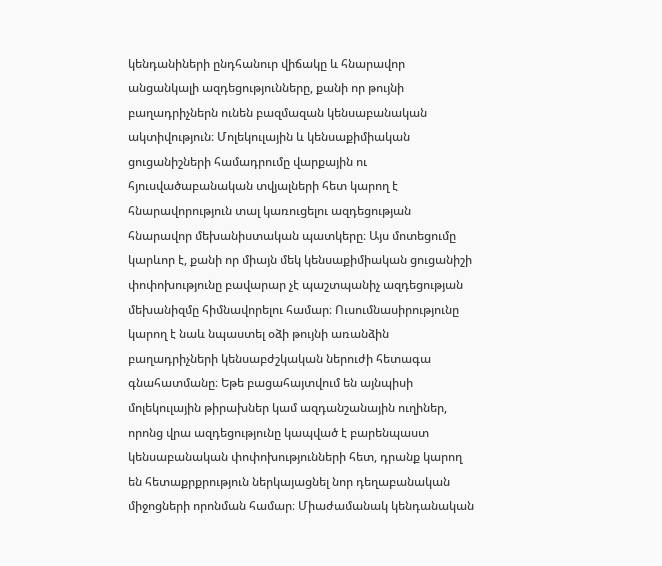կենդանիների ընդհանուր վիճակը և հնարավոր անցանկալի ազդեցությունները, քանի որ թույնի բաղադրիչներն ունեն բազմազան կենսաբանական ակտիվություն։ Մոլեկուլային և կենսաքիմիական ցուցանիշների համադրումը վարքային ու հյուսվածաբանական տվյալների հետ կարող է հնարավորություն տալ կառուցելու ազդեցության հնարավոր մեխանիստական պատկերը։ Այս մոտեցումը կարևոր է, քանի որ միայն մեկ կենսաքիմիական ցուցանիշի փոփոխությունը բավարար չէ պաշտպանիչ ազդեցության մեխանիզմը հիմնավորելու համար։ Ուսումնասիրությունը կարող է նաև նպաստել օձի թույնի առանձին բաղադրիչների կենսաբժշկական ներուժի հետագա գնահատմանը։ Եթե բացահայտվում են այնպիսի մոլեկուլային թիրախներ կամ ազդանշանային ուղիներ, որոնց վրա ազդեցությունը կապված է բարենպաստ կենսաբանական փոփոխությունների հետ, դրանք կարող են հետաքրքրություն ներկայացնել նոր դեղաբանական միջոցների որոնման համար։ Միաժամանակ կենդանական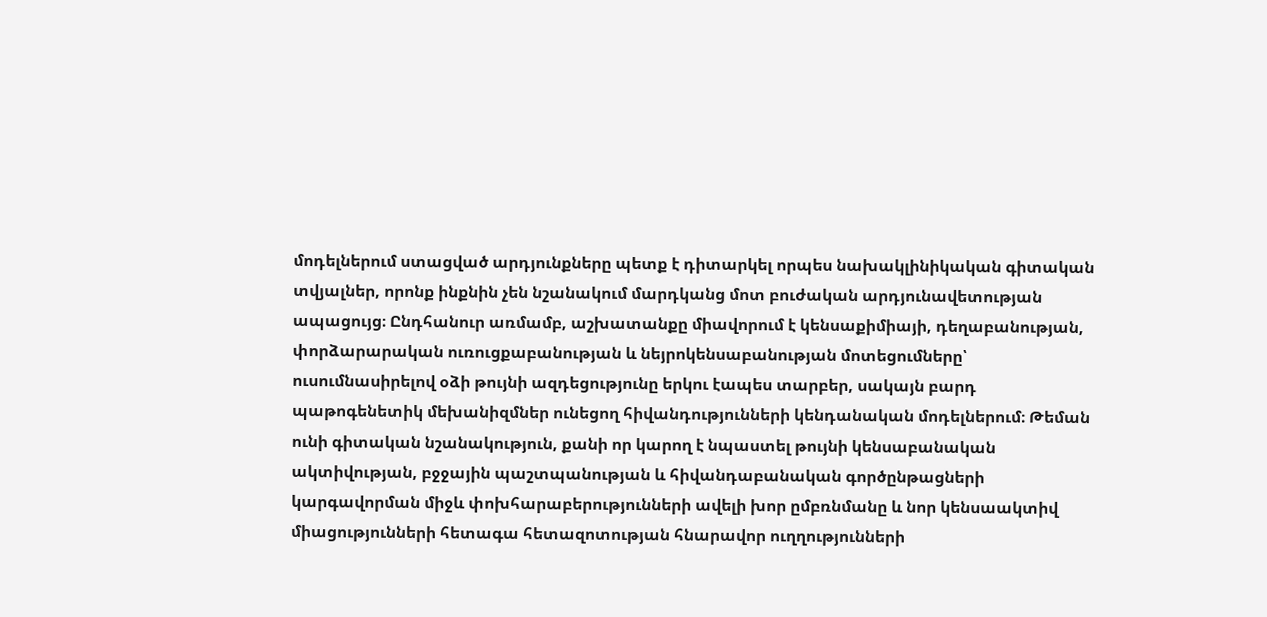մոդելներում ստացված արդյունքները պետք է դիտարկել որպես նախակլինիկական գիտական տվյալներ, որոնք ինքնին չեն նշանակում մարդկանց մոտ բուժական արդյունավետության ապացույց։ Ընդհանուր առմամբ, աշխատանքը միավորում է կենսաքիմիայի, դեղաբանության, փորձարարական ուռուցքաբանության և նեյրոկենսաբանության մոտեցումները՝ ուսումնասիրելով օձի թույնի ազդեցությունը երկու էապես տարբեր, սակայն բարդ պաթոգենետիկ մեխանիզմներ ունեցող հիվանդությունների կենդանական մոդելներում։ Թեման ունի գիտական նշանակություն, քանի որ կարող է նպաստել թույնի կենսաբանական ակտիվության, բջջային պաշտպանության և հիվանդաբանական գործընթացների կարգավորման միջև փոխհարաբերությունների ավելի խոր ըմբռնմանը և նոր կենսաակտիվ միացությունների հետագա հետազոտության հնարավոր ուղղությունների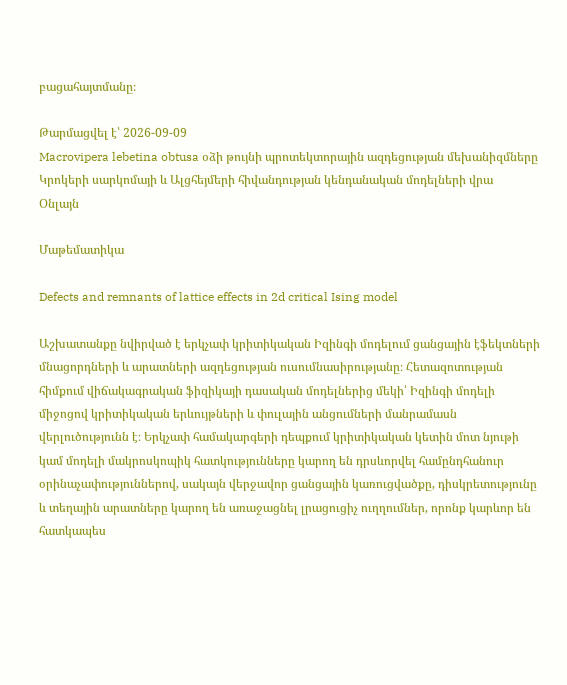բացահայտմանը։

Թարմացվել է՝ 2026-09-09
Macrovipera lebetina obtusa օձի թույնի պրոտեկտորային ազդեցության մեխանիզմները Կրոկերի սարկոմայի և Ալցհեյմերի հիվանդության կենդանական մոդելների վրա
Օնլայն

Մաթեմատիկա

Defects and remnants of lattice effects in 2d critical Ising model

Աշխատանքը նվիրված է երկչափ կրիտիկական Իզինգի մոդելում ցանցային էֆեկտների մնացորդների և արատների ազդեցության ուսումնասիրությանը։ Հետազոտության հիմքում վիճակագրական ֆիզիկայի դասական մոդելներից մեկի՝ Իզինգի մոդելի միջոցով կրիտիկական երևույթների և փուլային անցումների մանրամասն վերլուծությունն է։ Երկչափ համակարգերի դեպքում կրիտիկական կետին մոտ նյութի կամ մոդելի մակրոսկոպիկ հատկությունները կարող են դրսևորվել համընդհանուր օրինաչափություններով, սակայն վերջավոր ցանցային կառուցվածքը, դիսկրետությունը և տեղային արատները կարող են առաջացնել լրացուցիչ ուղղումներ, որոնք կարևոր են հատկապես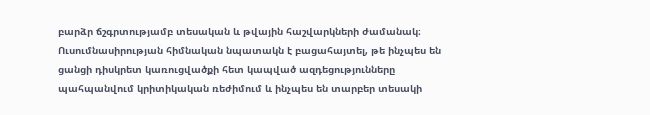բարձր ճշգրտությամբ տեսական և թվային հաշվարկների ժամանակ։ Ուսումնասիրության հիմնական նպատակն է բացահայտել, թե ինչպես են ցանցի դիսկրետ կառուցվածքի հետ կապված ազդեցությունները պահպանվում կրիտիկական ռեժիմում և ինչպես են տարբեր տեսակի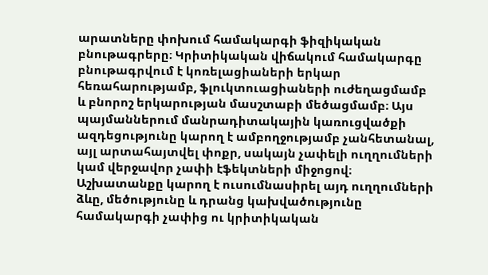արատները փոխում համակարգի ֆիզիկական բնութագրերը։ Կրիտիկական վիճակում համակարգը բնութագրվում է կոռելացիաների երկար հեռահարությամբ, ֆլուկտուացիաների ուժեղացմամբ և բնորոշ երկարության մասշտաբի մեծացմամբ։ Այս պայմաններում մանրադիտակային կառուցվածքի ազդեցությունը կարող է ամբողջությամբ չանհետանալ, այլ արտահայտվել փոքր, սակայն չափելի ուղղումների կամ վերջավոր չափի էֆեկտների միջոցով։ Աշխատանքը կարող է ուսումնասիրել այդ ուղղումների ձևը, մեծությունը և դրանց կախվածությունը համակարգի չափից ու կրիտիկական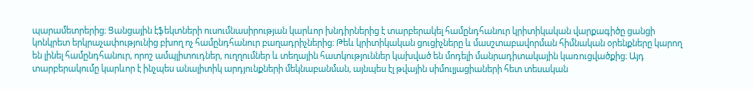պարամետրերից։ Ցանցային էֆեկտների ուսումնասիրության կարևոր խնդիրներից է տարբերակել համընդհանուր կրիտիկական վարքագիծը ցանցի կոնկրետ երկրաչափությունից բխող ոչ համընդհանուր բաղադրիչներից։ Թեև կրիտիկական ցուցիչները և մասշտաբավորման հիմնական օրենքները կարող են լինել համընդհանուր, որոշ ամպլիտուդներ, ուղղումներ և տեղային հատկություններ կախված են մոդելի մանրադիտակային կառուցվածքից։ Այդ տարբերակումը կարևոր է ինչպես անալիտիկ արդյունքների մեկնաբանման, այնպես էլ թվային սիմուլյացիաների հետ տեսական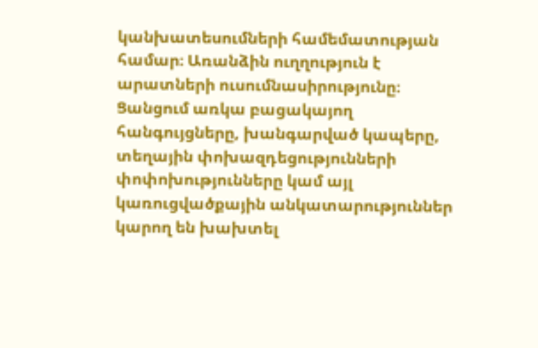կանխատեսումների համեմատության համար։ Առանձին ուղղություն է արատների ուսումնասիրությունը։ Ցանցում առկա բացակայող հանգույցները, խանգարված կապերը, տեղային փոխազդեցությունների փոփոխությունները կամ այլ կառուցվածքային անկատարություններ կարող են խախտել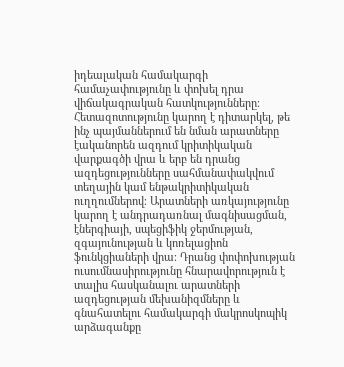իդեալական համակարգի համաչափությունը և փոխել դրա վիճակագրական հատկությունները։ Հետազոտությունը կարող է դիտարկել, թե ինչ պայմաններում են նման արատները էականորեն ազդում կրիտիկական վարքագծի վրա և երբ են դրանց ազդեցությունները սահմանափակվում տեղային կամ ենթակրիտիկական ուղղումներով։ Արատների առկայությունը կարող է անդրադառնալ մագնիսացման, էներգիայի, սպեցիֆիկ ջերմության, զգայունության և կոռելացիոն ֆունկցիաների վրա։ Դրանց փոփոխության ուսումնասիրությունը հնարավորություն է տալիս հասկանալու արատների ազդեցության մեխանիզմները և գնահատելու համակարգի մակրոսկոպիկ արձագանքը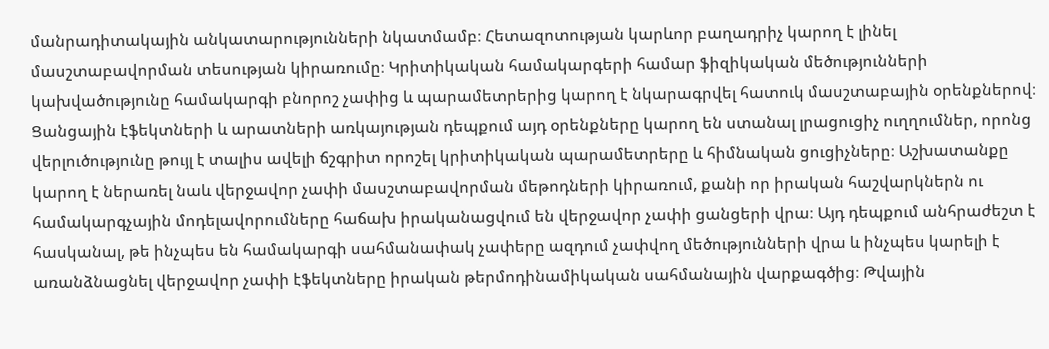մանրադիտակային անկատարությունների նկատմամբ։ Հետազոտության կարևոր բաղադրիչ կարող է լինել մասշտաբավորման տեսության կիրառումը։ Կրիտիկական համակարգերի համար ֆիզիկական մեծությունների կախվածությունը համակարգի բնորոշ չափից և պարամետրերից կարող է նկարագրվել հատուկ մասշտաբային օրենքներով։ Ցանցային էֆեկտների և արատների առկայության դեպքում այդ օրենքները կարող են ստանալ լրացուցիչ ուղղումներ, որոնց վերլուծությունը թույլ է տալիս ավելի ճշգրիտ որոշել կրիտիկական պարամետրերը և հիմնական ցուցիչները։ Աշխատանքը կարող է ներառել նաև վերջավոր չափի մասշտաբավորման մեթոդների կիրառում, քանի որ իրական հաշվարկներն ու համակարգչային մոդելավորումները հաճախ իրականացվում են վերջավոր չափի ցանցերի վրա։ Այդ դեպքում անհրաժեշտ է հասկանալ, թե ինչպես են համակարգի սահմանափակ չափերը ազդում չափվող մեծությունների վրա և ինչպես կարելի է առանձնացնել վերջավոր չափի էֆեկտները իրական թերմոդինամիկական սահմանային վարքագծից։ Թվային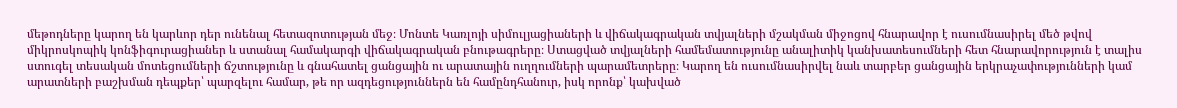մեթոդները կարող են կարևոր դեր ունենալ հետազոտության մեջ։ Մոնտե Կառլոյի սիմուլյացիաների և վիճակագրական տվյալների մշակման միջոցով հնարավոր է ուսումնասիրել մեծ թվով միկրոսկոպիկ կոնֆիգուրացիաներ և ստանալ համակարգի վիճակագրական բնութագրերը։ Ստացված տվյալների համեմատությունը անալիտիկ կանխատեսումների հետ հնարավորություն է տալիս ստուգել տեսական մոտեցումների ճշտությունը և գնահատել ցանցային ու արատային ուղղումների պարամետրերը։ Կարող են ուսումնասիրվել նաև տարբեր ցանցային երկրաչափությունների կամ արատների բաշխման դեպքեր՝ պարզելու համար, թե որ ազդեցություններն են համընդհանուր, իսկ որոնք՝ կախված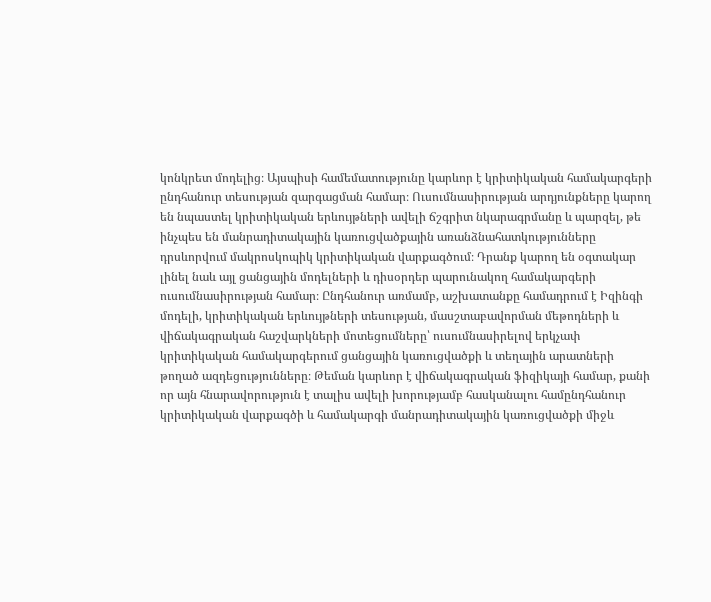կոնկրետ մոդելից։ Այսպիսի համեմատությունը կարևոր է կրիտիկական համակարգերի ընդհանուր տեսության զարգացման համար։ Ուսումնասիրության արդյունքները կարող են նպաստել կրիտիկական երևույթների ավելի ճշգրիտ նկարագրմանը և պարզել, թե ինչպես են մանրադիտակային կառուցվածքային առանձնահատկությունները դրսևորվում մակրոսկոպիկ կրիտիկական վարքագծում։ Դրանք կարող են օգտակար լինել նաև այլ ցանցային մոդելների և դիսօրդեր պարունակող համակարգերի ուսումնասիրության համար։ Ընդհանուր առմամբ, աշխատանքը համադրում է Իզինգի մոդելի, կրիտիկական երևույթների տեսության, մասշտաբավորման մեթոդների և վիճակագրական հաշվարկների մոտեցումները՝ ուսումնասիրելով երկչափ կրիտիկական համակարգերում ցանցային կառուցվածքի և տեղային արատների թողած ազդեցությունները։ Թեման կարևոր է վիճակագրական ֆիզիկայի համար, քանի որ այն հնարավորություն է տալիս ավելի խորությամբ հասկանալու համընդհանուր կրիտիկական վարքագծի և համակարգի մանրադիտակային կառուցվածքի միջև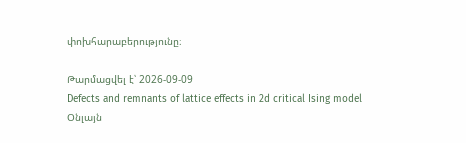փոխհարաբերությունը։

Թարմացվել է՝ 2026-09-09
Defects and remnants of lattice effects in 2d critical Ising model
Օնլայն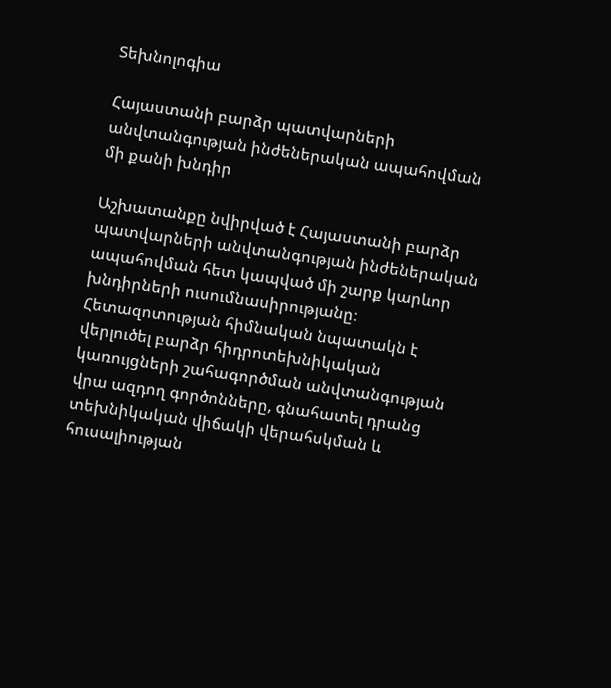Տեխնոլոգիա

Հայաստանի բարձր պատվարների անվտանգության ինժեներական ապահովման մի քանի խնդիր

Աշխատանքը նվիրված է Հայաստանի բարձր պատվարների անվտանգության ինժեներական ապահովման հետ կապված մի շարք կարևոր խնդիրների ուսումնասիրությանը։ Հետազոտության հիմնական նպատակն է վերլուծել բարձր հիդրոտեխնիկական կառույցների շահագործման անվտանգության վրա ազդող գործոնները, գնահատել դրանց տեխնիկական վիճակի վերահսկման և հուսալիության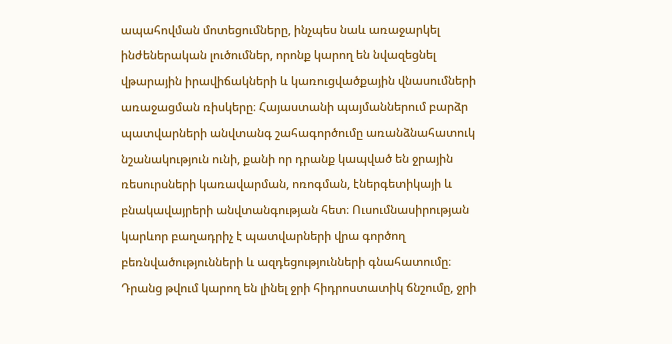ապահովման մոտեցումները, ինչպես նաև առաջարկել ինժեներական լուծումներ, որոնք կարող են նվազեցնել վթարային իրավիճակների և կառուցվածքային վնասումների առաջացման ռիսկերը։ Հայաստանի պայմաններում բարձր պատվարների անվտանգ շահագործումը առանձնահատուկ նշանակություն ունի, քանի որ դրանք կապված են ջրային ռեսուրսների կառավարման, ոռոգման, էներգետիկայի և բնակավայրերի անվտանգության հետ։ Ուսումնասիրության կարևոր բաղադրիչ է պատվարների վրա գործող բեռնվածությունների և ազդեցությունների գնահատումը։ Դրանց թվում կարող են լինել ջրի հիդրոստատիկ ճնշումը, ջրի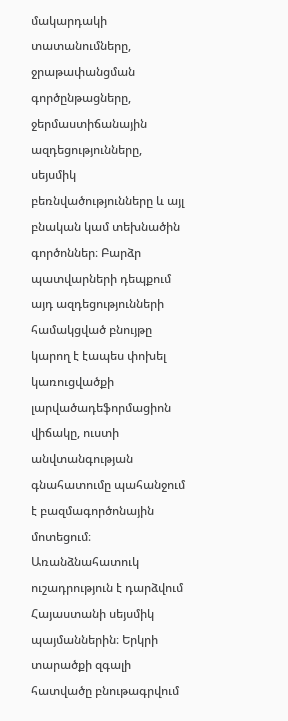մակարդակի տատանումները, ջրաթափանցման գործընթացները, ջերմաստիճանային ազդեցությունները, սեյսմիկ բեռնվածությունները և այլ բնական կամ տեխնածին գործոններ։ Բարձր պատվարների դեպքում այդ ազդեցությունների համակցված բնույթը կարող է էապես փոխել կառուցվածքի լարվածադեֆորմացիոն վիճակը, ուստի անվտանգության գնահատումը պահանջում է բազմագործոնային մոտեցում։ Առանձնահատուկ ուշադրություն է դարձվում Հայաստանի սեյսմիկ պայմաններին։ Երկրի տարածքի զգալի հատվածը բնութագրվում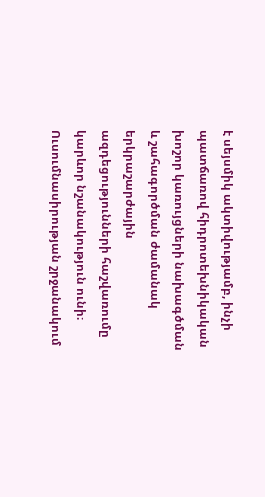է սեյսմիկ ակտիվությամբ, ինչի պատճառով հիդրոտեխնիկական խոշոր կառույցների նախագծման և շահագործման ժամանակ երկրաշարժային ազդեցությունների հաշվառումը կարևոր նշանակություն ունի։ Ուսումնասիրության շրջանակում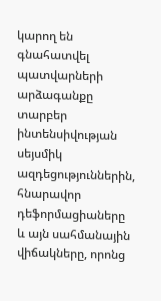կարող են գնահատվել պատվարների արձագանքը տարբեր ինտենսիվության սեյսմիկ ազդեցություններին, հնարավոր դեֆորմացիաները և այն սահմանային վիճակները, որոնց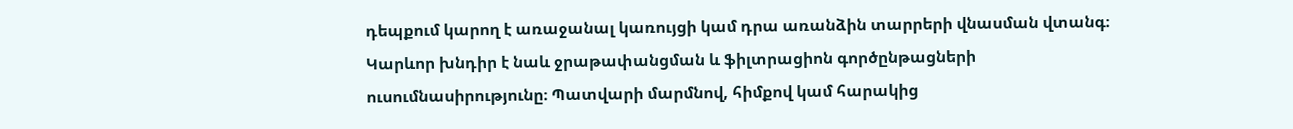դեպքում կարող է առաջանալ կառույցի կամ դրա առանձին տարրերի վնասման վտանգ։ Կարևոր խնդիր է նաև ջրաթափանցման և ֆիլտրացիոն գործընթացների ուսումնասիրությունը։ Պատվարի մարմնով, հիմքով կամ հարակից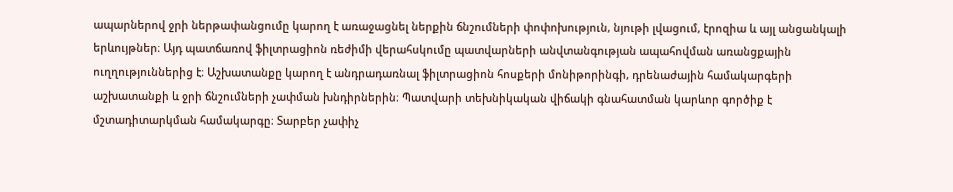ապարներով ջրի ներթափանցումը կարող է առաջացնել ներքին ճնշումների փոփոխություն, նյութի լվացում, էրոզիա և այլ անցանկալի երևույթներ։ Այդ պատճառով ֆիլտրացիոն ռեժիմի վերահսկումը պատվարների անվտանգության ապահովման առանցքային ուղղություններից է։ Աշխատանքը կարող է անդրադառնալ ֆիլտրացիոն հոսքերի մոնիթորինգի, դրենաժային համակարգերի աշխատանքի և ջրի ճնշումների չափման խնդիրներին։ Պատվարի տեխնիկական վիճակի գնահատման կարևոր գործիք է մշտադիտարկման համակարգը։ Տարբեր չափիչ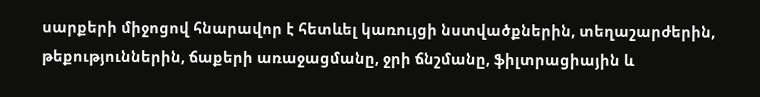սարքերի միջոցով հնարավոր է հետևել կառույցի նստվածքներին, տեղաշարժերին, թեքություններին, ճաքերի առաջացմանը, ջրի ճնշմանը, ֆիլտրացիային և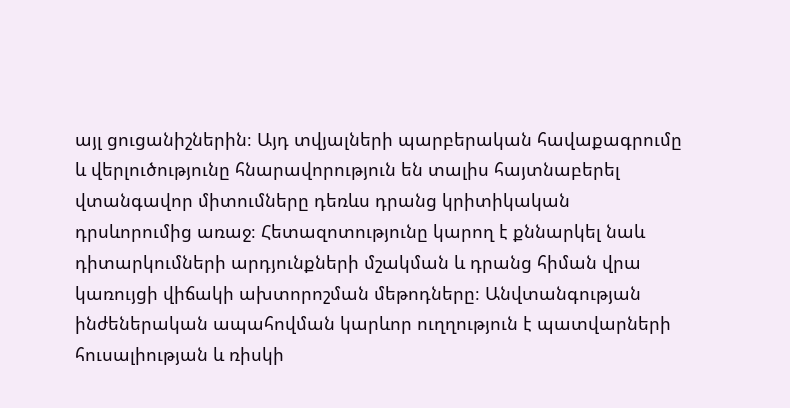այլ ցուցանիշներին։ Այդ տվյալների պարբերական հավաքագրումը և վերլուծությունը հնարավորություն են տալիս հայտնաբերել վտանգավոր միտումները դեռևս դրանց կրիտիկական դրսևորումից առաջ։ Հետազոտությունը կարող է քննարկել նաև դիտարկումների արդյունքների մշակման և դրանց հիման վրա կառույցի վիճակի ախտորոշման մեթոդները։ Անվտանգության ինժեներական ապահովման կարևոր ուղղություն է պատվարների հուսալիության և ռիսկի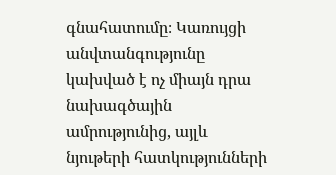գնահատումը։ Կառույցի անվտանգությունը կախված է ոչ միայն դրա նախագծային ամրությունից, այլև նյութերի հատկությունների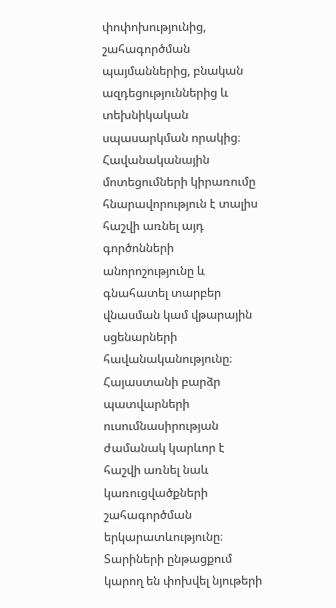փոփոխությունից, շահագործման պայմաններից, բնական ազդեցություններից և տեխնիկական սպասարկման որակից։ Հավանականային մոտեցումների կիրառումը հնարավորություն է տալիս հաշվի առնել այդ գործոնների անորոշությունը և գնահատել տարբեր վնասման կամ վթարային սցենարների հավանականությունը։ Հայաստանի բարձր պատվարների ուսումնասիրության ժամանակ կարևոր է հաշվի առնել նաև կառուցվածքների շահագործման երկարատևությունը։ Տարիների ընթացքում կարող են փոխվել նյութերի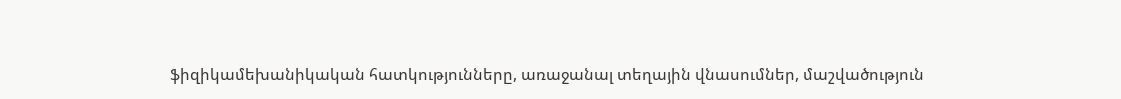ֆիզիկամեխանիկական հատկությունները, առաջանալ տեղային վնասումներ, մաշվածություն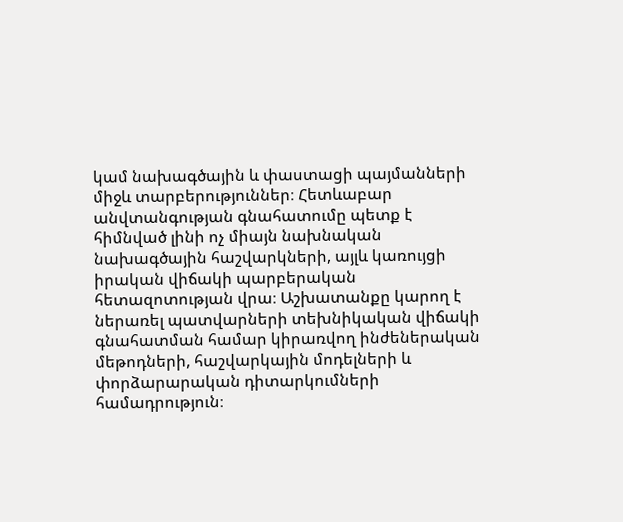կամ նախագծային և փաստացի պայմանների միջև տարբերություններ։ Հետևաբար անվտանգության գնահատումը պետք է հիմնված լինի ոչ միայն նախնական նախագծային հաշվարկների, այլև կառույցի իրական վիճակի պարբերական հետազոտության վրա։ Աշխատանքը կարող է ներառել պատվարների տեխնիկական վիճակի գնահատման համար կիրառվող ինժեներական մեթոդների, հաշվարկային մոդելների և փորձարարական դիտարկումների համադրություն։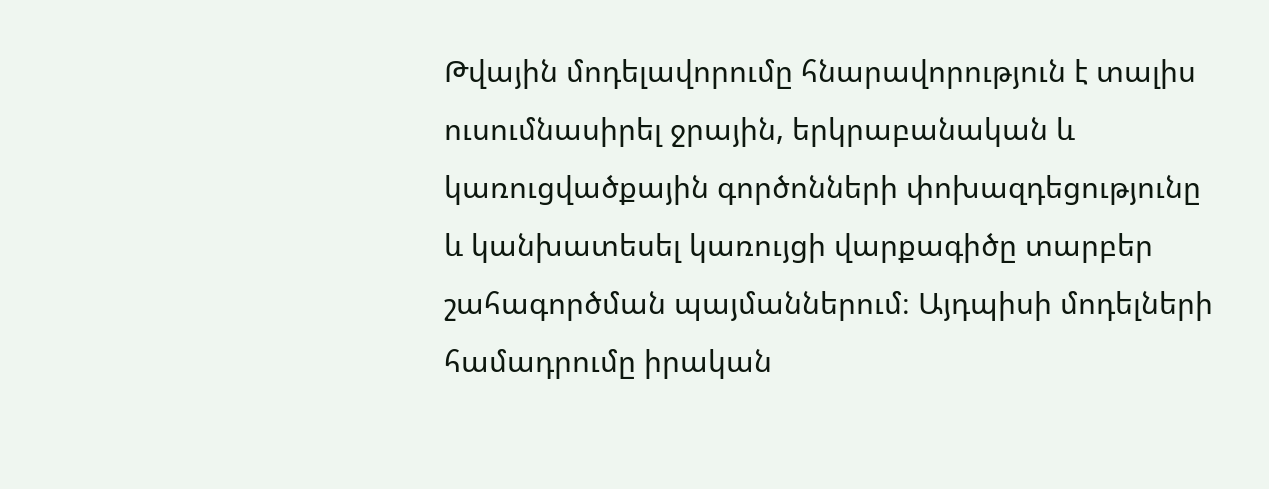Թվային մոդելավորումը հնարավորություն է տալիս ուսումնասիրել ջրային, երկրաբանական և կառուցվածքային գործոնների փոխազդեցությունը և կանխատեսել կառույցի վարքագիծը տարբեր շահագործման պայմաններում։ Այդպիսի մոդելների համադրումը իրական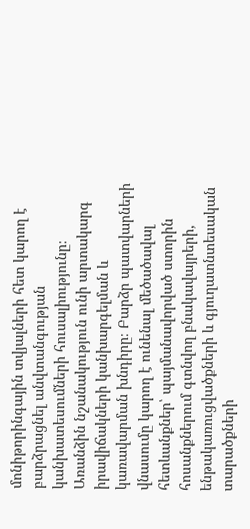մոնիթորինգային տվյալների հետ կարող է բարձրացնել անվտանգության կանխատեսումների հուսալիությունը։ Առանձին նշանակություն ունի արտակարգ իրավիճակների կանխարգելման և կառավարման խնդիրը։ Բարձր պատվարների վնասումը կարող է ունենալ մեծածավալ հետևանքներ՝ պայմանավորված ստորին հոսանքներում գտնվող բնակավայրերի, ենթակառուցվածքների և գյուղատնտեսական տարածքների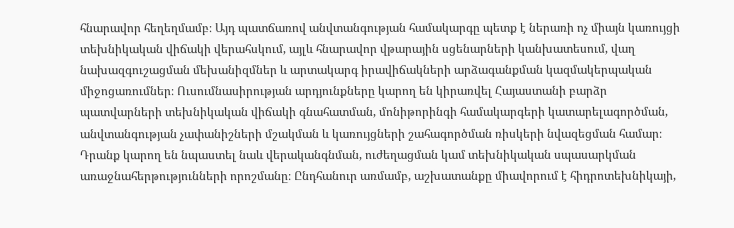հնարավոր հեղեղմամբ։ Այդ պատճառով անվտանգության համակարգը պետք է ներառի ոչ միայն կառույցի տեխնիկական վիճակի վերահսկում, այլև հնարավոր վթարային սցենարների կանխատեսում, վաղ նախազգուշացման մեխանիզմներ և արտակարգ իրավիճակների արձագանքման կազմակերպական միջոցառումներ։ Ուսումնասիրության արդյունքները կարող են կիրառվել Հայաստանի բարձր պատվարների տեխնիկական վիճակի գնահատման, մոնիթորինգի համակարգերի կատարելագործման, անվտանգության չափանիշների մշակման և կառույցների շահագործման ռիսկերի նվազեցման համար։ Դրանք կարող են նպաստել նաև վերականգնման, ուժեղացման կամ տեխնիկական սպասարկման առաջնահերթությունների որոշմանը։ Ընդհանուր առմամբ, աշխատանքը միավորում է հիդրոտեխնիկայի,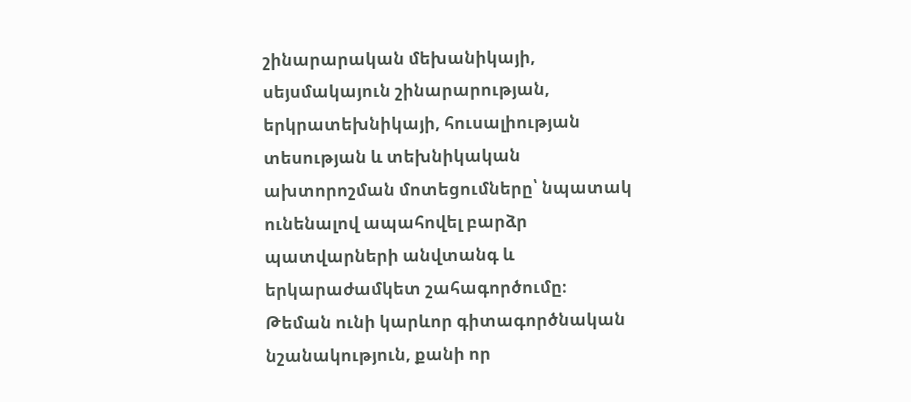շինարարական մեխանիկայի, սեյսմակայուն շինարարության, երկրատեխնիկայի, հուսալիության տեսության և տեխնիկական ախտորոշման մոտեցումները՝ նպատակ ունենալով ապահովել բարձր պատվարների անվտանգ և երկարաժամկետ շահագործումը։ Թեման ունի կարևոր գիտագործնական նշանակություն, քանի որ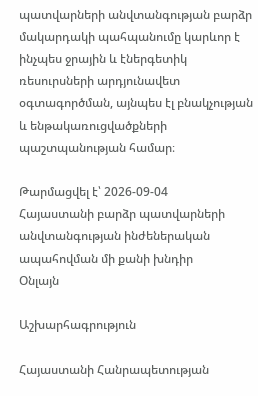պատվարների անվտանգության բարձր մակարդակի պահպանումը կարևոր է ինչպես ջրային և էներգետիկ ռեսուրսների արդյունավետ օգտագործման, այնպես էլ բնակչության և ենթակառուցվածքների պաշտպանության համար։

Թարմացվել է՝ 2026-09-04
Հայաստանի բարձր պատվարների անվտանգության ինժեներական ապահովման մի քանի խնդիր
Օնլայն

Աշխարհագրություն

Հայաստանի Հանրապետության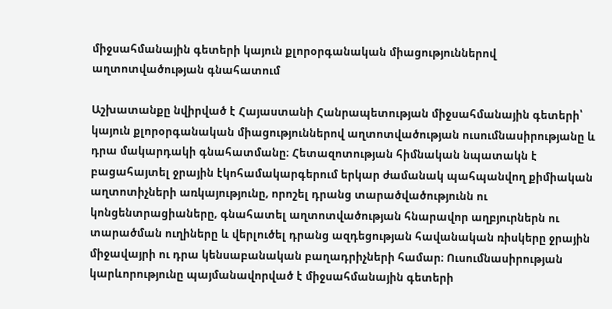միջսահմանային գետերի կայուն քլորօրգանական միացություններով աղտոտվածության գնահատում

Աշխատանքը նվիրված է Հայաստանի Հանրապետության միջսահմանային գետերի՝ կայուն քլորօրգանական միացություններով աղտոտվածության ուսումնասիրությանը և դրա մակարդակի գնահատմանը։ Հետազոտության հիմնական նպատակն է բացահայտել ջրային էկոհամակարգերում երկար ժամանակ պահպանվող քիմիական աղտոտիչների առկայությունը, որոշել դրանց տարածվածությունն ու կոնցենտրացիաները, գնահատել աղտոտվածության հնարավոր աղբյուրներն ու տարածման ուղիները և վերլուծել դրանց ազդեցության հավանական ռիսկերը ջրային միջավայրի ու դրա կենսաբանական բաղադրիչների համար։ Ուսումնասիրության կարևորությունը պայմանավորված է միջսահմանային գետերի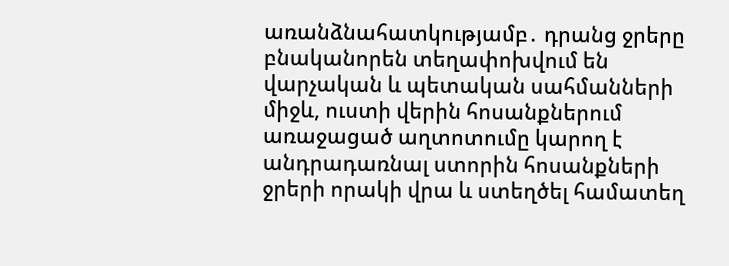առանձնահատկությամբ․ դրանց ջրերը բնականորեն տեղափոխվում են վարչական և պետական սահմանների միջև, ուստի վերին հոսանքներում առաջացած աղտոտումը կարող է անդրադառնալ ստորին հոսանքների ջրերի որակի վրա և ստեղծել համատեղ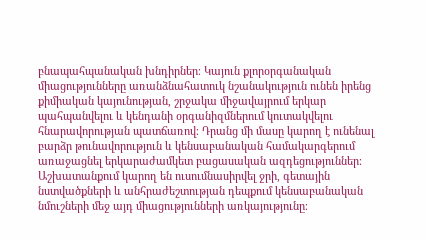բնապահպանական խնդիրներ։ Կայուն քլորօրգանական միացությունները առանձնահատուկ նշանակություն ունեն իրենց քիմիական կայունության, շրջակա միջավայրում երկար պահպանվելու և կենդանի օրգանիզմներում կուտակվելու հնարավորության պատճառով։ Դրանց մի մասը կարող է ունենալ բարձր թունավորություն և կենսաբանական համակարգերում առաջացնել երկարաժամկետ բացասական ազդեցություններ։ Աշխատանքում կարող են ուսումնասիրվել ջրի, գետային նստվածքների և անհրաժեշտության դեպքում կենսաբանական նմուշների մեջ այդ միացությունների առկայությունը։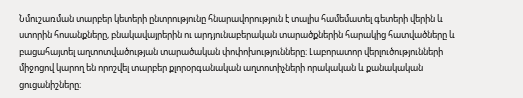Նմուշառման տարբեր կետերի ընտրությունը հնարավորություն է տալիս համեմատել գետերի վերին և ստորին հոսանքները, բնակավայրերին ու արդյունաբերական տարածքներին հարակից հատվածները և բացահայտել աղտոտվածության տարածական փոփոխությունները։ Լաբորատոր վերլուծությունների միջոցով կարող են որոշվել տարբեր քլորօրգանական աղտոտիչների որակական և քանակական ցուցանիշները։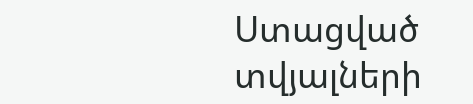Ստացված տվյալների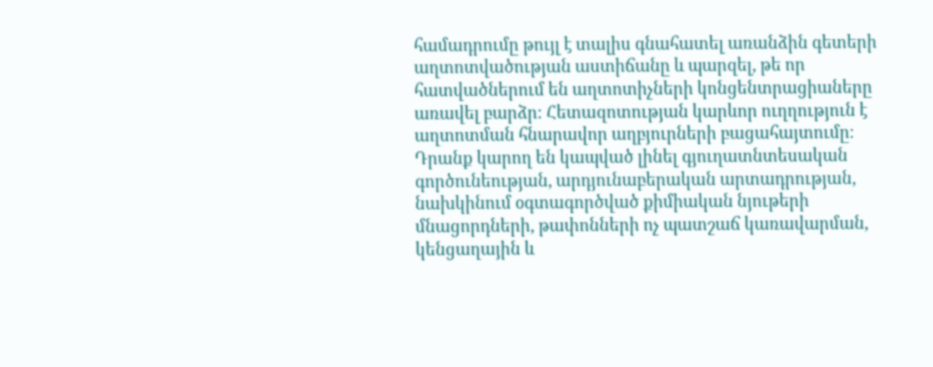համադրումը թույլ է տալիս գնահատել առանձին գետերի աղտոտվածության աստիճանը և պարզել, թե որ հատվածներում են աղտոտիչների կոնցենտրացիաները առավել բարձր։ Հետազոտության կարևոր ուղղություն է աղտոտման հնարավոր աղբյուրների բացահայտումը։ Դրանք կարող են կապված լինել գյուղատնտեսական գործունեության, արդյունաբերական արտադրության, նախկինում օգտագործված քիմիական նյութերի մնացորդների, թափոնների ոչ պատշաճ կառավարման, կենցաղային և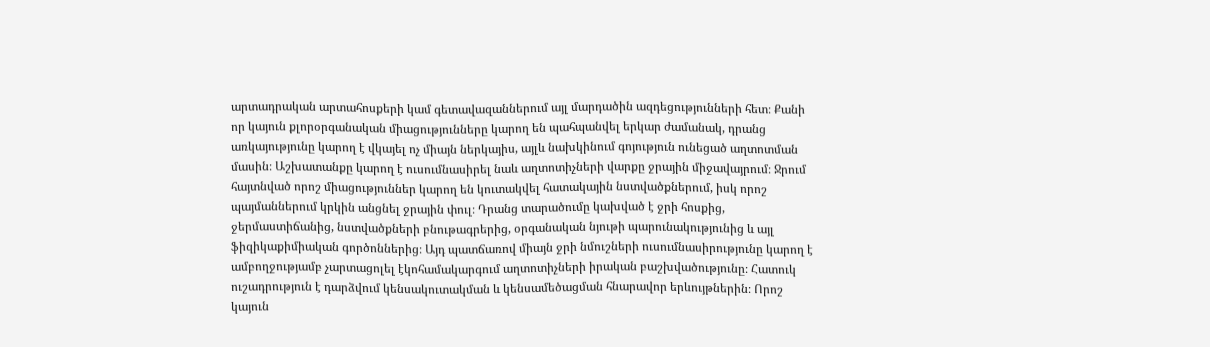արտադրական արտահոսքերի կամ գետավազաններում այլ մարդածին ազդեցությունների հետ։ Քանի որ կայուն քլորօրգանական միացությունները կարող են պահպանվել երկար ժամանակ, դրանց առկայությունը կարող է վկայել ոչ միայն ներկայիս, այլև նախկինում գոյություն ունեցած աղտոտման մասին։ Աշխատանքը կարող է ուսումնասիրել նաև աղտոտիչների վարքը ջրային միջավայրում։ Ջրում հայտնված որոշ միացություններ կարող են կուտակվել հատակային նստվածքներում, իսկ որոշ պայմաններում կրկին անցնել ջրային փուլ։ Դրանց տարածումը կախված է ջրի հոսքից, ջերմաստիճանից, նստվածքների բնութագրերից, օրգանական նյութի պարունակությունից և այլ ֆիզիկաքիմիական գործոններից։ Այդ պատճառով միայն ջրի նմուշների ուսումնասիրությունը կարող է ամբողջությամբ չարտացոլել էկոհամակարգում աղտոտիչների իրական բաշխվածությունը։ Հատուկ ուշադրություն է դարձվում կենսակուտակման և կենսամեծացման հնարավոր երևույթներին։ Որոշ կայուն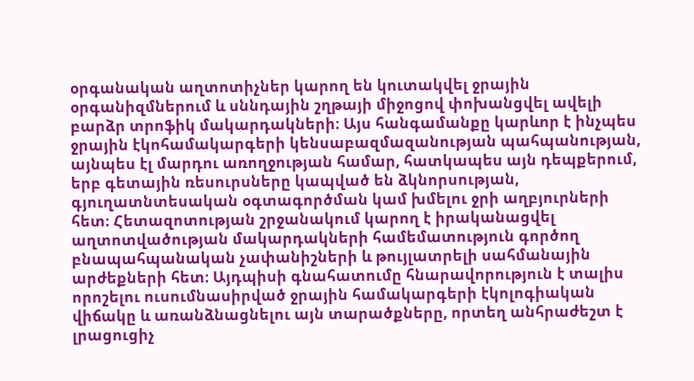օրգանական աղտոտիչներ կարող են կուտակվել ջրային օրգանիզմներում և սննդային շղթայի միջոցով փոխանցվել ավելի բարձր տրոֆիկ մակարդակների։ Այս հանգամանքը կարևոր է ինչպես ջրային էկոհամակարգերի կենսաբազմազանության պահպանության, այնպես էլ մարդու առողջության համար, հատկապես այն դեպքերում, երբ գետային ռեսուրսները կապված են ձկնորսության, գյուղատնտեսական օգտագործման կամ խմելու ջրի աղբյուրների հետ։ Հետազոտության շրջանակում կարող է իրականացվել աղտոտվածության մակարդակների համեմատություն գործող բնապահպանական չափանիշների և թույլատրելի սահմանային արժեքների հետ։ Այդպիսի գնահատումը հնարավորություն է տալիս որոշելու ուսումնասիրված ջրային համակարգերի էկոլոգիական վիճակը և առանձնացնելու այն տարածքները, որտեղ անհրաժեշտ է լրացուցիչ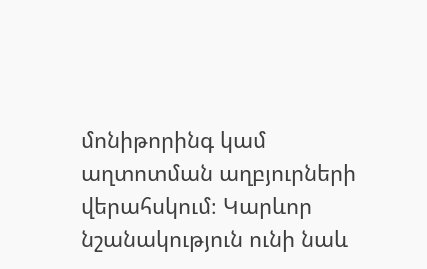մոնիթորինգ կամ աղտոտման աղբյուրների վերահսկում։ Կարևոր նշանակություն ունի նաև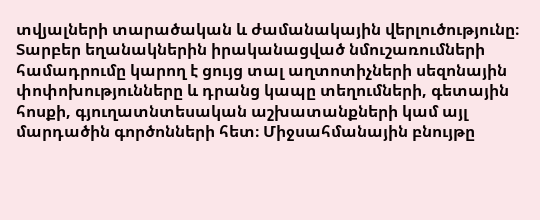տվյալների տարածական և ժամանակային վերլուծությունը։ Տարբեր եղանակներին իրականացված նմուշառումների համադրումը կարող է ցույց տալ աղտոտիչների սեզոնային փոփոխությունները և դրանց կապը տեղումների, գետային հոսքի, գյուղատնտեսական աշխատանքների կամ այլ մարդածին գործոնների հետ։ Միջսահմանային բնույթը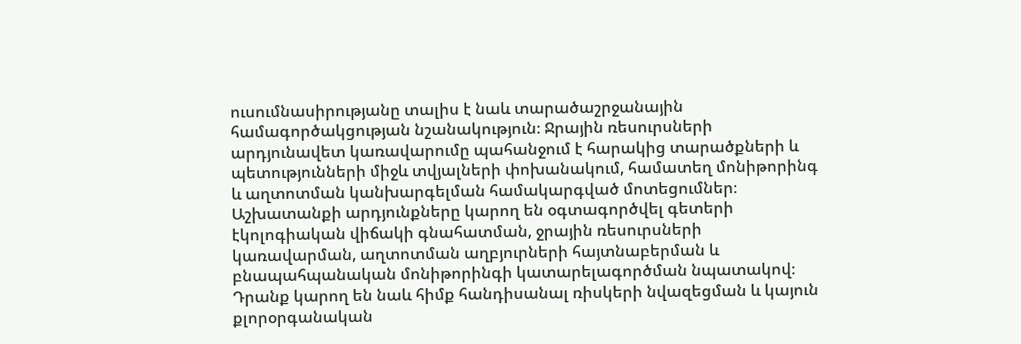ուսումնասիրությանը տալիս է նաև տարածաշրջանային համագործակցության նշանակություն։ Ջրային ռեսուրսների արդյունավետ կառավարումը պահանջում է հարակից տարածքների և պետությունների միջև տվյալների փոխանակում, համատեղ մոնիթորինգ և աղտոտման կանխարգելման համակարգված մոտեցումներ։ Աշխատանքի արդյունքները կարող են օգտագործվել գետերի էկոլոգիական վիճակի գնահատման, ջրային ռեսուրսների կառավարման, աղտոտման աղբյուրների հայտնաբերման և բնապահպանական մոնիթորինգի կատարելագործման նպատակով։ Դրանք կարող են նաև հիմք հանդիսանալ ռիսկերի նվազեցման և կայուն քլորօրգանական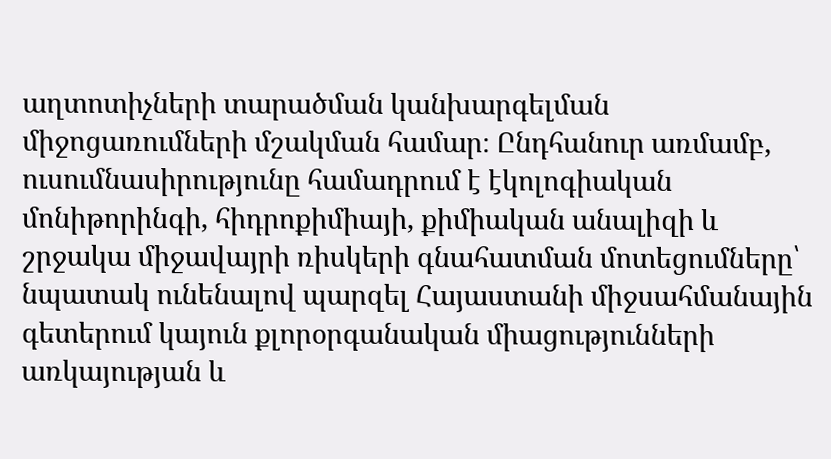աղտոտիչների տարածման կանխարգելման միջոցառումների մշակման համար։ Ընդհանուր առմամբ, ուսումնասիրությունը համադրում է էկոլոգիական մոնիթորինգի, հիդրոքիմիայի, քիմիական անալիզի և շրջակա միջավայրի ռիսկերի գնահատման մոտեցումները՝ նպատակ ունենալով պարզել Հայաստանի միջսահմանային գետերում կայուն քլորօրգանական միացությունների առկայության և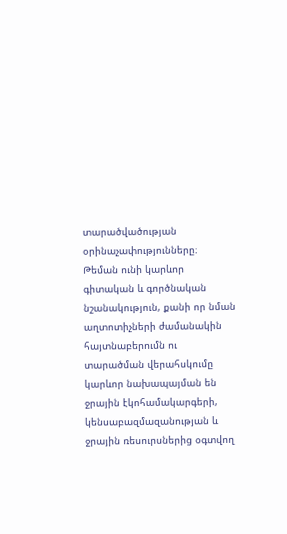տարածվածության օրինաչափությունները։ Թեման ունի կարևոր գիտական և գործնական նշանակություն, քանի որ նման աղտոտիչների ժամանակին հայտնաբերումն ու տարածման վերահսկումը կարևոր նախապայման են ջրային էկոհամակարգերի, կենսաբազմազանության և ջրային ռեսուրսներից օգտվող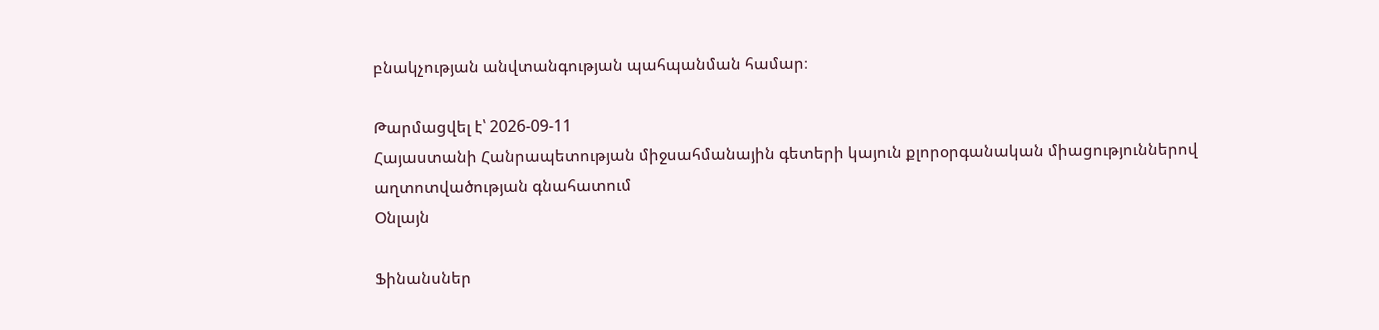բնակչության անվտանգության պահպանման համար։

Թարմացվել է՝ 2026-09-11
Հայաստանի Հանրապետության միջսահմանային գետերի կայուն քլորօրգանական միացություններով աղտոտվածության գնահատում
Օնլայն

Ֆինանսներ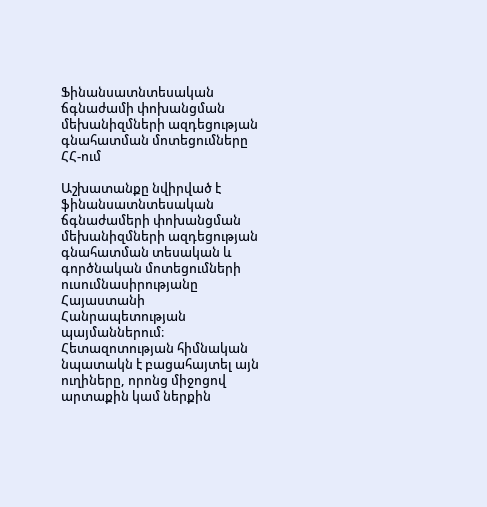Ֆինանսատնտեսական ճգնաժամի փոխանցման մեխանիզմների ազդեցության գնահատման մոտեցումները ՀՀ-ում

Աշխատանքը նվիրված է ֆինանսատնտեսական ճգնաժամերի փոխանցման մեխանիզմների ազդեցության գնահատման տեսական և գործնական մոտեցումների ուսումնասիրությանը Հայաստանի Հանրապետության պայմաններում։ Հետազոտության հիմնական նպատակն է բացահայտել այն ուղիները, որոնց միջոցով արտաքին կամ ներքին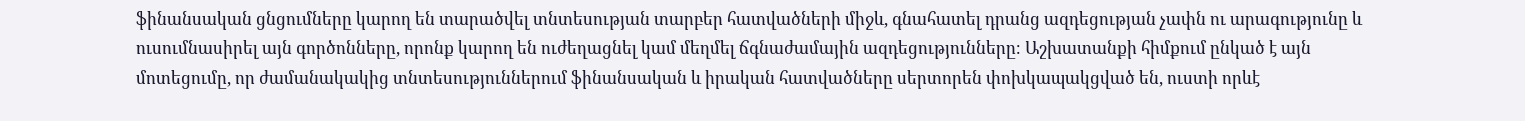ֆինանսական ցնցումները կարող են տարածվել տնտեսության տարբեր հատվածների միջև, գնահատել դրանց ազդեցության չափն ու արագությունը և ուսումնասիրել այն գործոնները, որոնք կարող են ուժեղացնել կամ մեղմել ճգնաժամային ազդեցությունները։ Աշխատանքի հիմքում ընկած է այն մոտեցումը, որ ժամանակակից տնտեսություններում ֆինանսական և իրական հատվածները սերտորեն փոխկապակցված են, ուստի որևէ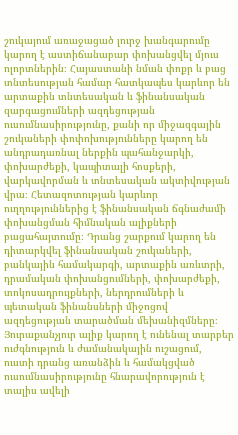շուկայում առաջացած լուրջ խանգարումը կարող է աստիճանաբար փոխանցվել մյուս ոլորտներին։ Հայաստանի նման փոքր և բաց տնտեսության համար հատկապես կարևոր են արտաքին տնտեսական և ֆինանսական զարգացումների ազդեցության ուսումնասիրությունը, քանի որ միջազգային շուկաների փոփոխությունները կարող են անդրադառնալ ներքին պահանջարկի, փոխարժեքի, կապիտալի հոսքերի, վարկավորման և տնտեսական ակտիվության վրա։ Հետազոտության կարևոր ուղղություններից է ֆինանսական ճգնաժամի փոխանցման հիմնական ալիքների բացահայտումը։ Դրանց շարքում կարող են դիտարկվել ֆինանսական շուկաների, բանկային համակարգի, արտաքին առևտրի, դրամական փոխանցումների, փոխարժեքի, տոկոսադրույքների, ներդրումների և պետական ֆինանսների միջոցով ազդեցության տարածման մեխանիզմները։ Յուրաքանչյուր ալիք կարող է ունենալ տարբեր ուժգնություն և ժամանակային ուշացում, ուստի դրանց առանձին և համակցված ուսումնասիրությունը հնարավորություն է տալիս ավելի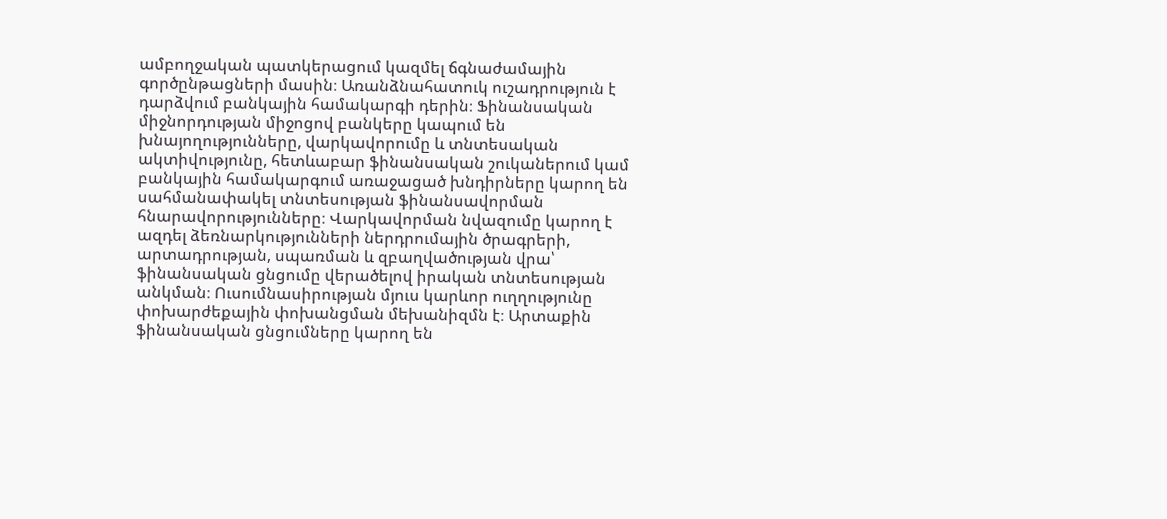ամբողջական պատկերացում կազմել ճգնաժամային գործընթացների մասին։ Առանձնահատուկ ուշադրություն է դարձվում բանկային համակարգի դերին։ Ֆինանսական միջնորդության միջոցով բանկերը կապում են խնայողությունները, վարկավորումը և տնտեսական ակտիվությունը, հետևաբար ֆինանսական շուկաներում կամ բանկային համակարգում առաջացած խնդիրները կարող են սահմանափակել տնտեսության ֆինանսավորման հնարավորությունները։ Վարկավորման նվազումը կարող է ազդել ձեռնարկությունների ներդրումային ծրագրերի, արտադրության, սպառման և զբաղվածության վրա՝ ֆինանսական ցնցումը վերածելով իրական տնտեսության անկման։ Ուսումնասիրության մյուս կարևոր ուղղությունը փոխարժեքային փոխանցման մեխանիզմն է։ Արտաքին ֆինանսական ցնցումները կարող են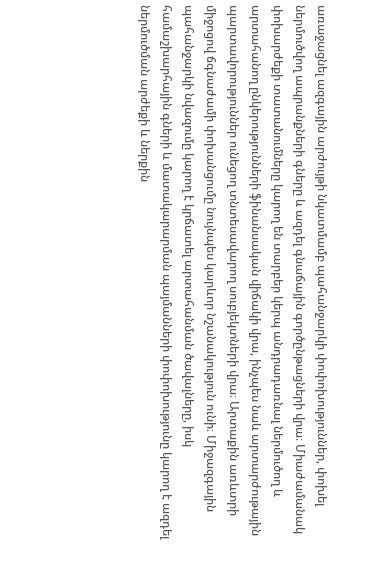առաջացնել ազգային արժույթի նկատմամբ պահանջարկի փոփոխություններ, փոխել ներմուծվող ապրանքների գները և ազդել գնաճային գործընթացների վրա։ Միաժամանակ փոխարժեքի տատանումները կարող են տարբեր կերպ անդրադառնալ ներմուծող և արտահանող ընկերությունների ֆինանսական վիճակի վրա, ինչպես նաև արտարժութային պարտավորություններ ունեցող տնտեսավարող սուբյեկտների վրա։ Արտաքին առևտրի միջոցով ճգնաժամի փոխանցումը նույնպես կարևոր նշանակություն ունի։ Միջազգային պահանջարկի նվազումը կարող է կրճատել արտահանման ծավալները, իսկ համաշխարհային գների և մատակարարման պայմանների փոփոխությունը կարող է ազդել ներմուծման արժեքի և ներքին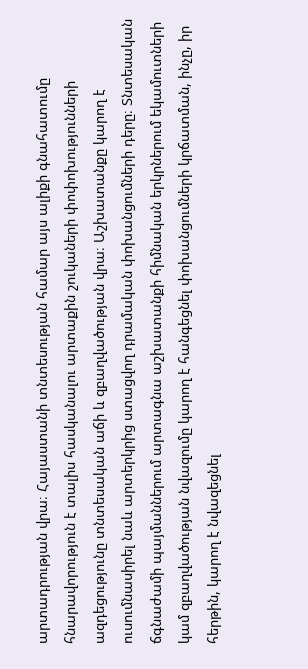արտադրության վրա։ Հայաստանի տնտեսության համար այս ալիքի գնահատումը հնարավորություն է տալիս հասկանալու արտաքին շուկաների փոփոխությունների ազդեցությունը տնտեսական աճի և զբաղվածության վրա։ Աշխատանքը կարող է ուսումնասիրել նաև արտերկրից ստացվող դրամական փոխանցումների դերը։ Տնտեսական ճգնաժամի պայմաններում արտագնա աշխատանքի հիմնական երկրներում եկամուտների կամ զբաղվածության նվազումը կարող է հանգեցնել փոխանցումների կրճատման, ինչը, իր հերթին, կարող է նվազեցնել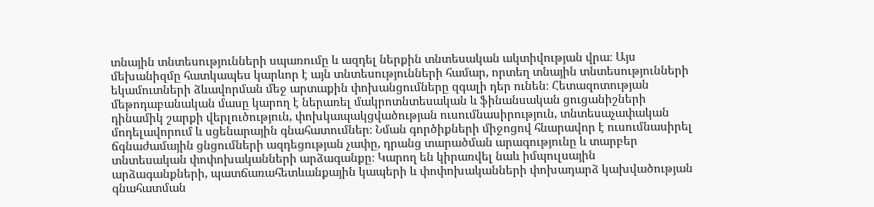տնային տնտեսությունների սպառումը և ազդել ներքին տնտեսական ակտիվության վրա։ Այս մեխանիզմը հատկապես կարևոր է այն տնտեսությունների համար, որտեղ տնային տնտեսությունների եկամուտների ձևավորման մեջ արտաքին փոխանցումները զգալի դեր ունեն։ Հետազոտության մեթոդաբանական մասը կարող է ներառել մակրոտնտեսական և ֆինանսական ցուցանիշների դինամիկ շարքի վերլուծություն, փոխկապակցվածության ուսումնասիրություն, տնտեսաչափական մոդելավորում և սցենարային գնահատումներ։ Նման գործիքների միջոցով հնարավոր է ուսումնասիրել ճգնաժամային ցնցումների ազդեցության չափը, դրանց տարածման արագությունը և տարբեր տնտեսական փոփոխականների արձագանքը։ Կարող են կիրառվել նաև իմպուլսային արձագանքների, պատճառահետևանքային կապերի և փոփոխականների փոխադարձ կախվածության գնահատման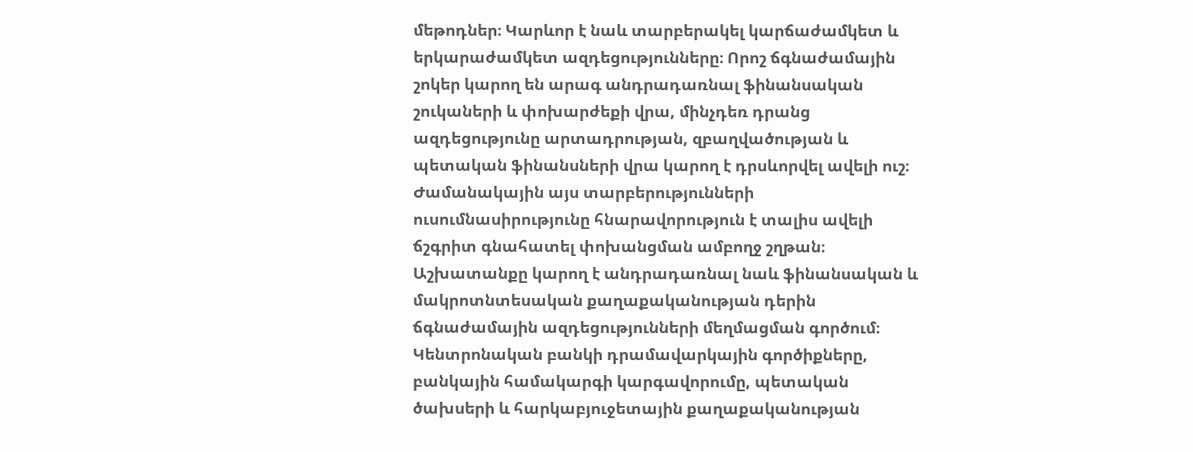մեթոդներ։ Կարևոր է նաև տարբերակել կարճաժամկետ և երկարաժամկետ ազդեցությունները։ Որոշ ճգնաժամային շոկեր կարող են արագ անդրադառնալ ֆինանսական շուկաների և փոխարժեքի վրա, մինչդեռ դրանց ազդեցությունը արտադրության, զբաղվածության և պետական ֆինանսների վրա կարող է դրսևորվել ավելի ուշ։ Ժամանակային այս տարբերությունների ուսումնասիրությունը հնարավորություն է տալիս ավելի ճշգրիտ գնահատել փոխանցման ամբողջ շղթան։ Աշխատանքը կարող է անդրադառնալ նաև ֆինանսական և մակրոտնտեսական քաղաքականության դերին ճգնաժամային ազդեցությունների մեղմացման գործում։ Կենտրոնական բանկի դրամավարկային գործիքները, բանկային համակարգի կարգավորումը, պետական ծախսերի և հարկաբյուջետային քաղաքականության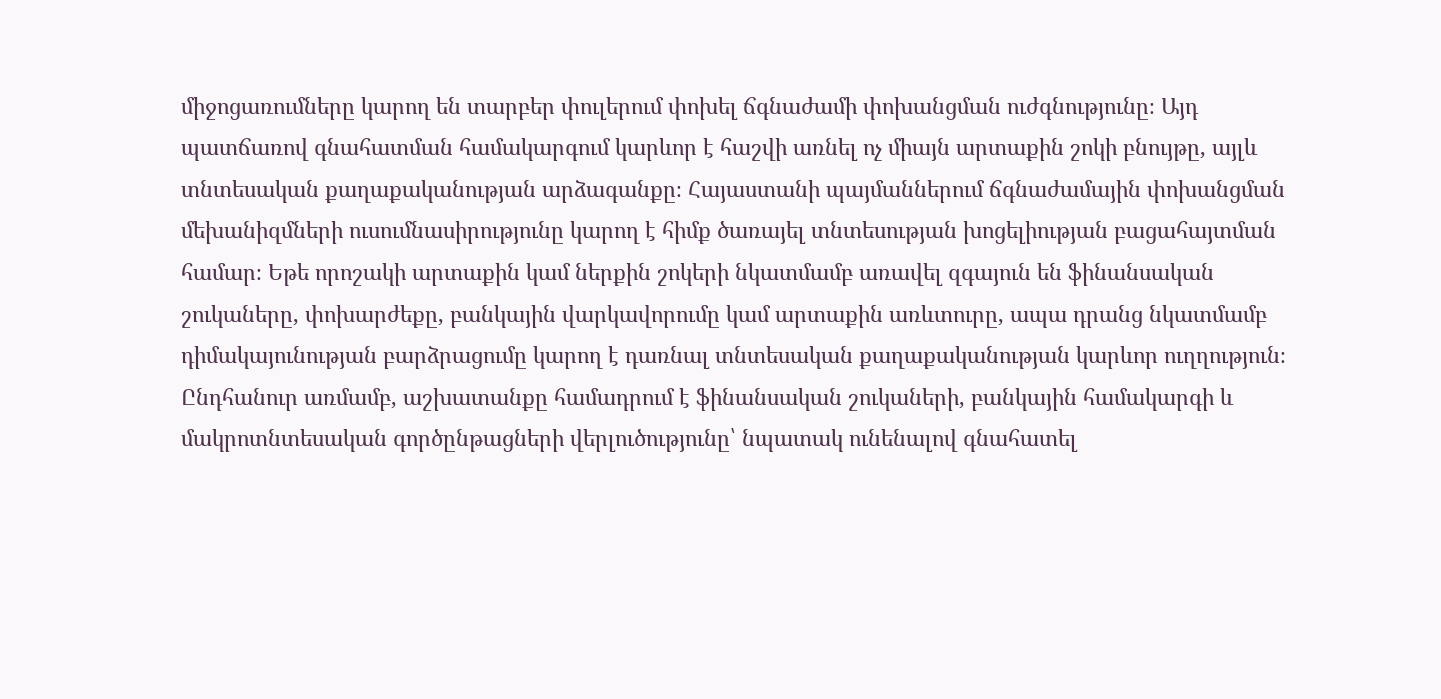միջոցառումները կարող են տարբեր փուլերում փոխել ճգնաժամի փոխանցման ուժգնությունը։ Այդ պատճառով գնահատման համակարգում կարևոր է հաշվի առնել ոչ միայն արտաքին շոկի բնույթը, այլև տնտեսական քաղաքականության արձագանքը։ Հայաստանի պայմաններում ճգնաժամային փոխանցման մեխանիզմների ուսումնասիրությունը կարող է հիմք ծառայել տնտեսության խոցելիության բացահայտման համար։ Եթե որոշակի արտաքին կամ ներքին շոկերի նկատմամբ առավել զգայուն են ֆինանսական շուկաները, փոխարժեքը, բանկային վարկավորումը կամ արտաքին առևտուրը, ապա դրանց նկատմամբ դիմակայունության բարձրացումը կարող է դառնալ տնտեսական քաղաքականության կարևոր ուղղություն։ Ընդհանուր առմամբ, աշխատանքը համադրում է ֆինանսական շուկաների, բանկային համակարգի և մակրոտնտեսական գործընթացների վերլուծությունը՝ նպատակ ունենալով գնահատել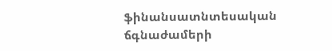ֆինանսատնտեսական ճգնաժամերի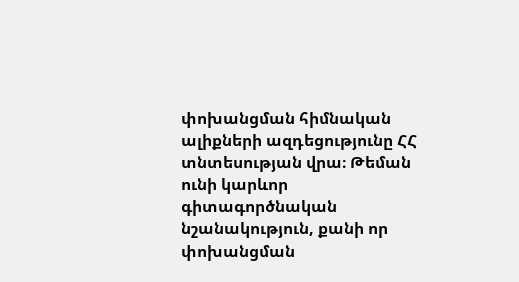փոխանցման հիմնական ալիքների ազդեցությունը ՀՀ տնտեսության վրա։ Թեման ունի կարևոր գիտագործնական նշանակություն, քանի որ փոխանցման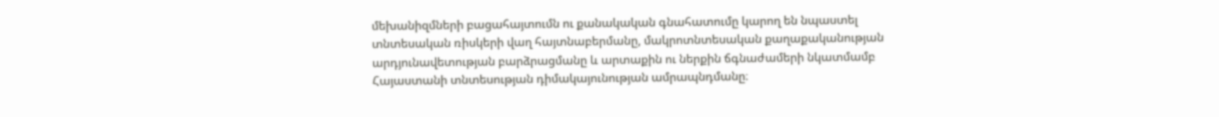մեխանիզմների բացահայտումն ու քանակական գնահատումը կարող են նպաստել տնտեսական ռիսկերի վաղ հայտնաբերմանը, մակրոտնտեսական քաղաքականության արդյունավետության բարձրացմանը և արտաքին ու ներքին ճգնաժամերի նկատմամբ Հայաստանի տնտեսության դիմակայունության ամրապնդմանը։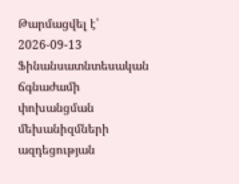Թարմացվել է՝ 2026-09-13
Ֆինանսատնտեսական ճգնաժամի փոխանցման մեխանիզմների ազդեցության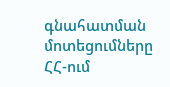գնահատման մոտեցումները ՀՀ-ում